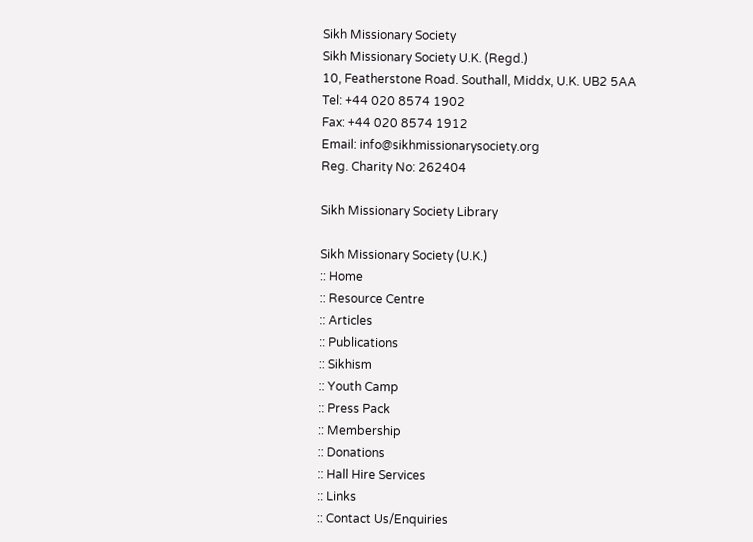Sikh Missionary Society
Sikh Missionary Society U.K. (Regd.)
10, Featherstone Road. Southall, Middx, U.K. UB2 5AA
Tel: +44 020 8574 1902
Fax: +44 020 8574 1912
Email: info@sikhmissionarysociety.org
Reg. Charity No: 262404

Sikh Missionary Society Library

Sikh Missionary Society (U.K.)
:: Home
:: Resource Centre
:: Articles
:: Publications
:: Sikhism
:: Youth Camp
:: Press Pack
:: Membership
:: Donations
:: Hall Hire Services
:: Links
:: Contact Us/Enquiries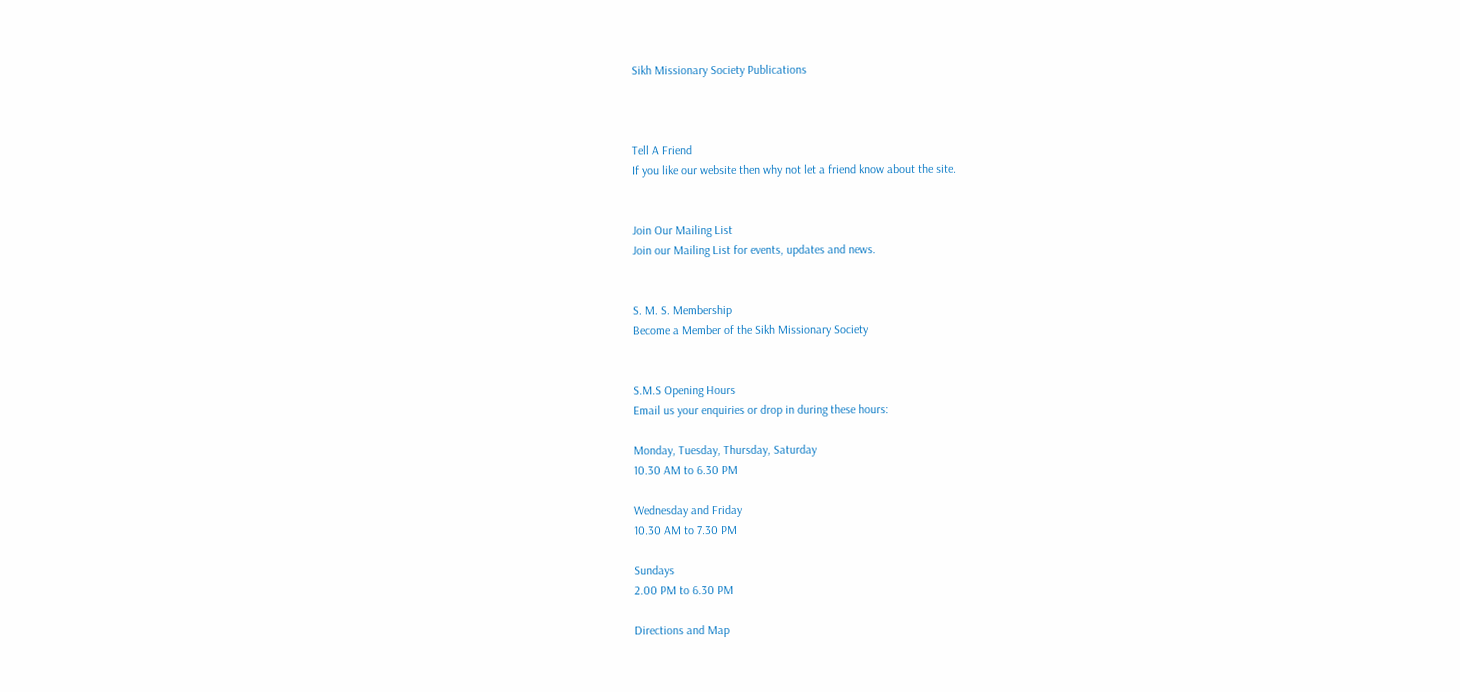Sikh Missionary Society Publications



Tell A Friend
If you like our website then why not let a friend know about the site.


Join Our Mailing List
Join our Mailing List for events, updates and news.


S. M. S. Membership
Become a Member of the Sikh Missionary Society


S.M.S Opening Hours
Email us your enquiries or drop in during these hours:

Monday, Tuesday, Thursday, Saturday
10.30 AM to 6.30 PM

Wednesday and Friday
10.30 AM to 7.30 PM

Sundays
2.00 PM to 6.30 PM

Directions and Map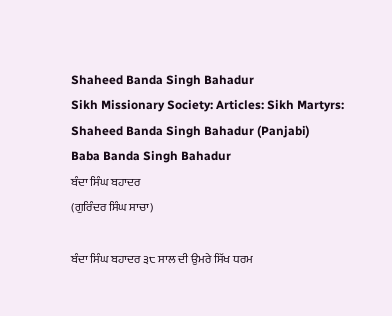Shaheed Banda Singh Bahadur
Sikh Missionary Society: Articles: Sikh Martyrs: Shaheed Banda Singh Bahadur (Panjabi)
Baba Banda Singh Bahadur
ਬੰਦਾ ਸਿੰਘ ਬਹਾਦਰ
(ਗੁਰਿੰਦਰ ਸਿੰਘ ਸਾਚਾ)

ਬੰਦਾ ਸਿੰਘ ਬਹਾਦਰ ੩੮ ਸਾਲ ਦੀ ਉਮਰੇ ਸਿੱਖ ਧਰਮ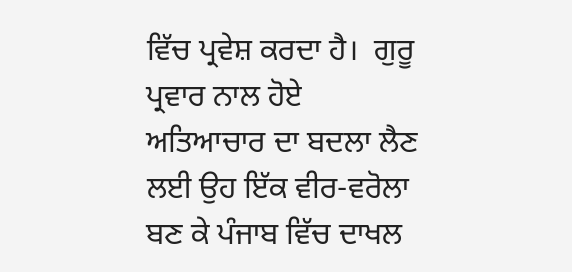ਵਿੱਚ ਪ੍ਰਵੇਸ਼ ਕਰਦਾ ਹੈ।  ਗੁਰੂ ਪ੍ਰਵਾਰ ਨਾਲ ਹੋਏ ਅਤਿਆਚਾਰ ਦਾ ਬਦਲਾ ਲੈਣ ਲਈ ਉਹ ਇੱਕ ਵੀਰ-ਵਰੋਲਾ ਬਣ ਕੇ ਪੰਜਾਬ ਵਿੱਚ ਦਾਖਲ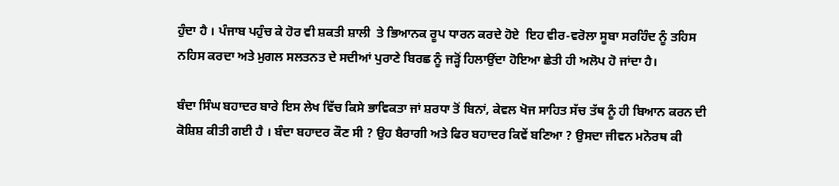ਹੁੰਦਾ ਹੈ । ਪੰਜਾਬ ਪਹੁੰਚ ਕੇ ਹੋਰ ਵੀ ਸ਼ਕਤੀ ਸ਼ਾਲੀ  ਤੇ ਭਿਆਨਕ ਰੂਪ ਧਾਰਨ ਕਰਦੇ ਹੋਏ  ਇਹ ਵੀਰ-ਵਰੋਲਾ ਸੂਬਾ ਸਰਹਿੰਦ ਨੂੰ ਤਹਿਸ ਨਹਿਸ ਕਰਦਾ ਅਤੇ ਮੁਗਲ ਸਲਤਨਤ ਦੇ ਸਦੀਆਂ ਪੁਰਾਣੇ ਬਿਰਛ ਨੂੰ ਜੜ੍ਹੋਂ ਹਿਲਾਉਂਦਾ ਹੋਇਆ ਛੇਤੀ ਹੀ ਅਲੋਪ ਹੋ ਜਾਂਦਾ ਹੈ।

ਬੰਦਾ ਸਿੰਘ ਬਹਾਦਰ ਬਾਰੇ ਇਸ ਲੇਖ ਵਿੱਚ ਕਿਸੇ ਭਾਵਿਕਤਾ ਜਾਂ ਸ਼ਰਧਾ ਤੋਂ ਬਿਨਾਂ, ਕੇਵਲ ਖੋਜ ਸਾਹਿਤ ਸੱਚ ਤੱਥ ਨੂੰ ਹੀ ਬਿਆਨ ਕਰਨ ਦੀ ਕੋਸ਼ਿਸ਼ ਕੀਤੀ ਗਈ ਹੈ । ਬੰਦਾ ਬਹਾਦਰ ਕੌਣ ਸੀ ? ਉਹ ਬੈਰਾਗੀ ਅਤੇ ਫਿਰ ਬਹਾਦਰ ਕਿਵੇਂ ਬਣਿਆ ? ਉਸਦਾ ਜੀਵਨ ਮਨੋਰਥ ਕੀ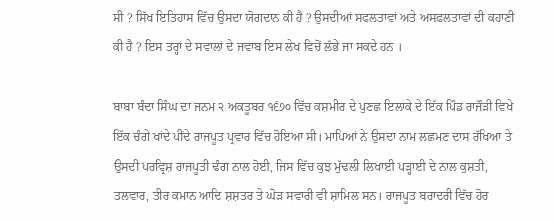ਸੀ ? ਸਿੱਖ ਇਤਿਹਾਸ ਵਿੱਚ ਉਸਦਾ ਯੋਗਦਾਨ ਕੀ ਹੈ ? ਉਸਦੀਆਂ ਸਫਲਤਾਵਾਂ ਅਤੇ ਅਸਫਲਤਾਵਾਂ ਦੀ ਕਹਾਣੀ ਕੀ ਹੈ ? ਇਸ ਤਰ੍ਹਾਂ ਦੇ ਸਵਾਲਾਂ ਦੇ ਜਵਾਬ ਇਸ ਲੇਖ ਵਿਚੋਂ ਲੱਭੇ ਜਾ ਸਕਦੇ ਹਨ ।

ਬਾਬਾ ਬੰਦਾ ਸਿੰਘ ਦਾ ਜਨਮ ੨ ਅਕਤੂਬਰ ੧੬੭੦ ਵਿੱਚ ਕਸ਼ਮੀਰ ਦੇ ਪੁਣਛ ਇਲਾਕੇ ਦੇ ਇੱਕ ਪਿੰਡ ਰਾਜੌੜੀ ਵਿਖੇ ਇੱਕ ਚੰਗੇ ਖਾਂਦੇ ਪੀਂਦੇ ਰਾਜਪੂਤ ਪ੍ਰਵਾਰ ਵਿੱਚ ਹੋਇਆ ਸੀ। ਮਾਪਿਆਂ ਨੇ ਉਸਦਾ ਨਾਮ ਲਛਮਣ ਦਾਸ ਰੱਖਿਆ ਤੇ ਉਸਦੀ ਪਰਵ੍ਰਿਸ਼ ਰਾਜਪੂਤੀ ਢੰਗ ਨਾਲ ਹੋਈ, ਜਿਸ ਵਿੱਚ ਕੁਝ ਮੁੱਢਲੀ ਲਿਖਾਈ ਪੜ੍ਹਾਈ ਦੇ ਨਾਲ ਕੁਸ਼ਤੀ, ਤਲਵਾਰ, ਤੀਰ ਕਮਾਨ ਆਦਿ ਸ਼ਸ਼ਤਰ ਤੇ ਘੋੜ ਸਵਾਰੀ ਵੀ ਸ਼ਾਮਿਲ ਸਨ। ਰਾਜਪੂਤ ਬਰਾਦਰੀ ਵਿੱਚ ਹੋਰ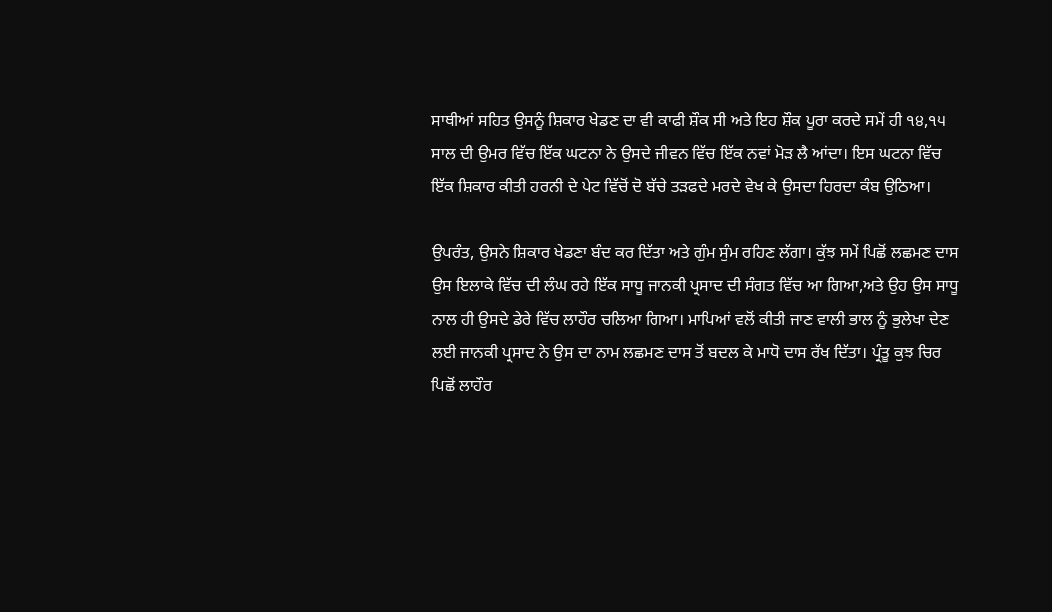ਸਾਥੀਆਂ ਸਹਿਤ ਉਸਨੂੰ ਸ਼ਿਕਾਰ ਖੇਡਣ ਦਾ ਵੀ ਕਾਫੀ ਸ਼ੌਕ ਸੀ ਅਤੇ ਇਹ ਸ਼ੌਕ ਪੂਰਾ ਕਰਦੇ ਸਮੇਂ ਹੀ ੧੪,੧੫ ਸਾਲ ਦੀ ਉਮਰ ਵਿੱਚ ਇੱਕ ਘਟਨਾ ਨੇ ਉਸਦੇ ਜੀਵਨ ਵਿੱਚ ਇੱਕ ਨਵਾਂ ਮੋੜ ਲੈ ਆਂਦਾ। ਇਸ ਘਟਨਾ ਵਿੱਚ ਇੱਕ ਸ਼ਿਕਾਰ ਕੀਤੀ ਹਰਨੀ ਦੇ ਪੇਟ ਵਿੱਚੋਂ ਦੋ ਬੱਚੇ ਤੜਫਦੇ ਮਰਦੇ ਵੇਖ ਕੇ ਉਸਦਾ ਹਿਰਦਾ ਕੰਬ ਉਠਿਆ।

ਉਪਰੰਤ, ਉਸਨੇ ਸ਼ਿਕਾਰ ਖੇਡਣਾ ਬੰਦ ਕਰ ਦਿੱਤਾ ਅਤੇ ਗੁੰਮ ਸੁੰਮ ਰਹਿਣ ਲੱਗਾ। ਕੁੱਝ ਸਮੇਂ ਪਿਛੋਂ ਲਛਮਣ ਦਾਸ ਉਸ ਇਲਾਕੇ ਵਿੱਚ ਦੀ ਲੰਘ ਰਹੇ ਇੱਕ ਸਾਧੂ ਜਾਨਕੀ ਪ੍ਰਸਾਦ ਦੀ ਸੰਗਤ ਵਿੱਚ ਆ ਗਿਆ,ਅਤੇ ਉਹ ਉਸ ਸਾਧੂ ਨਾਲ ਹੀ ਉਸਦੇ ਡੇਰੇ ਵਿੱਚ ਲਾਹੌਰ ਚਲਿਆ ਗਿਆ। ਮਾਪਿਆਂ ਵਲੋਂ ਕੀਤੀ ਜਾਣ ਵਾਲੀ ਭਾਲ ਨੂੰ ਭੁਲੇਖਾ ਦੇਣ ਲਈ ਜਾਨਕੀ ਪ੍ਰਸਾਦ ਨੇ ਉਸ ਦਾ ਨਾਮ ਲਛਮਣ ਦਾਸ ਤੋਂ ਬਦਲ ਕੇ ਮਾਧੋ ਦਾਸ ਰੱਖ ਦਿੱਤਾ। ਪ੍ਰੰਤੂ ਕੁਝ ਚਿਰ ਪਿਛੋਂ ਲਾਹੌਰ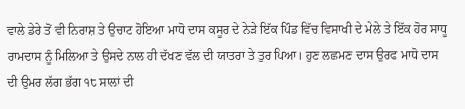ਵਾਲੇ ਡੇਰੇ ਤੋਂ ਵੀ ਨਿਰਾਸ਼ ਤੇ ਉਚਾਟ ਹੋਇਆ ਮਾਧੋ ਦਾਸ ਕਸੂਰ ਦੇ ਨੇੜੇ ਇੱਕ ਪਿੰਡ ਵਿੱਚ ਵਿਸਾਖੀ ਦੇ ਮੇਲੇ ਤੇ ਇੱਕ ਹੋਰ ਸਾਧੂ ਰਾਮਦਾਸ ਨੂੰ ਮਿਲਿਆ ਤੇ ਉਸਦੇ ਨਾਲ ਹੀ ਦੱਖਣ ਵੱਲ ਦੀ ਯਾਤਰਾ ਤੇ ਤੁਰ ਪਿਆ। ਹੁਣ ਲਛਮਣ ਦਾਸ ਉਰਫ ਮਾਧੋ ਦਾਸ ਦੀ ਉਮਰ ਲੱਗ ਭੱਗ ੧੮ ਸਾਲਾਂ ਦੀ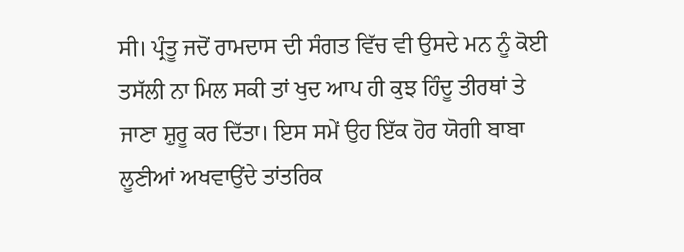ਸੀ। ਪ੍ਰੰਤੂ ਜਦੋਂ ਰਾਮਦਾਸ ਦੀ ਸੰਗਤ ਵਿੱਚ ਵੀ ਉਸਦੇ ਮਨ ਨੂੰ ਕੋਈ ਤਸੱਲੀ ਨਾ ਮਿਲ ਸਕੀ ਤਾਂ ਖੁਦ ਆਪ ਹੀ ਕੁਝ ਹਿੰਦੂ ਤੀਰਥਾਂ ਤੇ ਜਾਣਾ ਸ਼ੁਰੂ ਕਰ ਦਿੱਤਾ। ਇਸ ਸਮੇਂ ਉਹ ਇੱਕ ਹੋਰ ਯੋਗੀ ਬਾਬਾ ਲੂਣੀਆਂ ਅਖਵਾਉਂਦੇ ਤਾਂਤਰਿਕ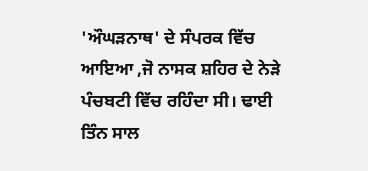'ਔਘੜਨਾਥ' ਦੇ ਸੰਪਰਕ ਵਿੱਚ ਆਇਆ ,ਜੋ ਨਾਸਕ ਸ਼ਹਿਰ ਦੇ ਨੇੜੇ ਪੰਚਬਟੀ ਵਿੱਚ ਰਹਿੰਦਾ ਸੀ। ਢਾਈ ਤਿੰਨ ਸਾਲ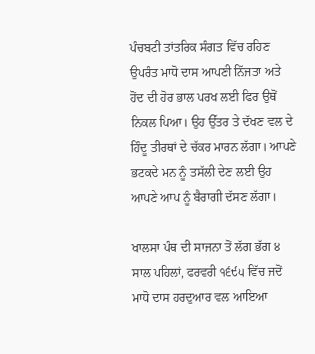ਪੰਚਬਟੀ ਤਾਂਤਰਿਕ ਸੰਗਤ ਵਿੱਚ ਰਹਿਣ ਉਪਰੰਤ ਮਾਧੋ ਦਾਸ ਆਪਣੀ ਨਿੱਜਤਾ ਅਤੇ ਹੋਂਦ ਦੀ ਹੋਰ ਭਾਲ ਪਰਖ ਲਈ ਫਿਰ ਉਥੋਂ ਨਿਕਲ ਪਿਆ। ਉਹ ਉੱਤਰ ਤੇ ਦੱਖਣ ਵਲ ਦੇ ਹਿੰਦੂ ਤੀਰਥਾਂ ਦੇ ਚੱਕਰ ਮਾਰਨ ਲੱਗਾ। ਆਪਣੇ ਭਟਕਦੇ ਮਨ ਨੂੰ ਤਸੱਲੀ ਦੇਣ ਲਈ ਉਹ ਆਪਣੇ ਆਪ ਨੂੰ ਬੈਰਾਗੀ ਦੱਸਣ ਲੱਗਾ।

ਖਾਲਸਾ ਪੰਥ ਦੀ ਸਾਜਨਾ ਤੋਂ ਲੱਗ ਭੱਗ ੪ ਸਾਲ ਪਹਿਲਾਂ, ਫਰਵਰੀ ੧੬੯੫ ਵਿੱਚ ਜਦੋਂ ਮਾਧੋ ਦਾਸ ਹਰਦੁਆਰ ਵਲ ਆਇਆ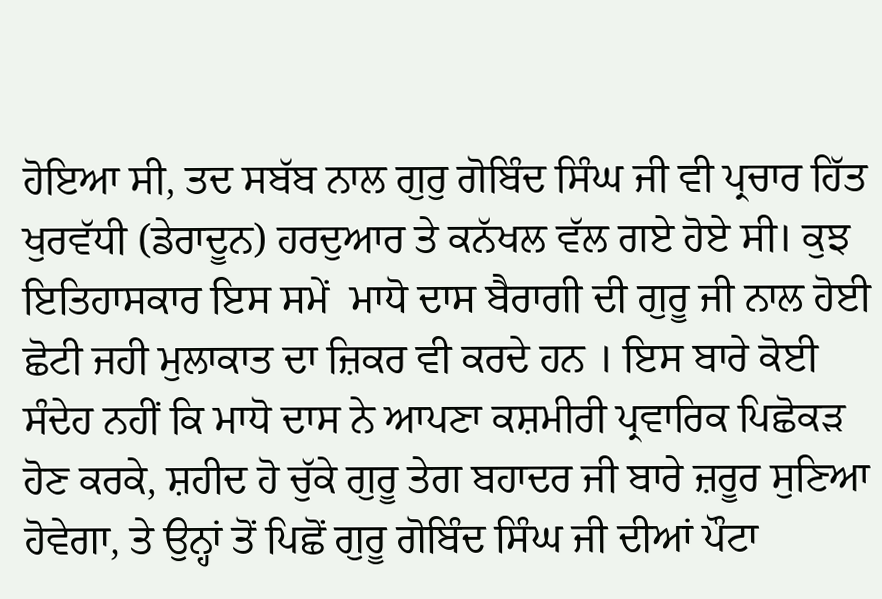ਹੋਇਆ ਸੀ, ਤਦ ਸਬੱਬ ਨਾਲ ਗੁਰੁ ਗੋਬਿੰਦ ਸਿੰਘ ਜੀ ਵੀ ਪ੍ਰਚਾਰ ਹਿੱਤ ਖੁਰਵੱਧੀ (ਡੇਰਾਦੂਨ) ਹਰਦੁਆਰ ਤੇ ਕਨੱਖਲ ਵੱਲ ਗਏ ਹੋਏ ਸੀ। ਕੁਝ ਇਤਿਹਾਸਕਾਰ ਇਸ ਸਮੇਂ  ਮਾਧੋ ਦਾਸ ਬੈਰਾਗੀ ਦੀ ਗੁਰੂ ਜੀ ਨਾਲ ਹੋਈ ਛੋਟੀ ਜਹੀ ਮੁਲਾਕਾਤ ਦਾ ਜ਼ਿਕਰ ਵੀ ਕਰਦੇ ਹਨ । ਇਸ ਬਾਰੇ ਕੋਈ ਸੰਦੇਹ ਨਹੀਂ ਕਿ ਮਾਧੋ ਦਾਸ ਨੇ ਆਪਣਾ ਕਸ਼ਮੀਰੀ ਪ੍ਰਵਾਰਿਕ ਪਿਛੋਕੜ ਹੋਣ ਕਰਕੇ, ਸ਼ਹੀਦ ਹੋ ਚੁੱਕੇ ਗੁਰੂ ਤੇਗ ਬਹਾਦਰ ਜੀ ਬਾਰੇ ਜ਼ਰੂਰ ਸੁਣਿਆ ਹੋਵੇਗਾ, ਤੇ ਉਨ੍ਹਾਂ ਤੋਂ ਪਿਛੋਂ ਗੁਰੂ ਗੋਬਿੰਦ ਸਿੰਘ ਜੀ ਦੀਆਂ ਪੌਟਾ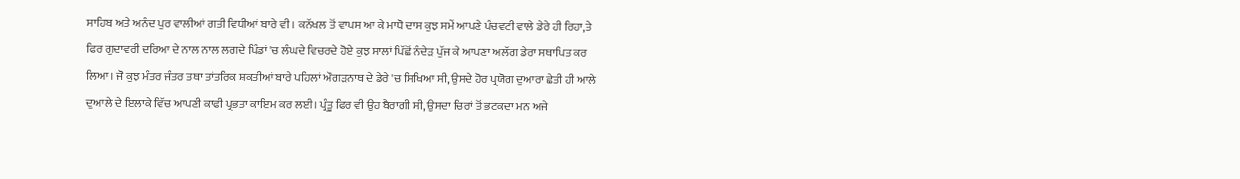ਸਾਹਿਬ ਅਤੇ ਅਨੰਦ ਪੁਰ ਵਾਲੀਆਂ ਗਤੀ ਵਿਧੀਆਂ ਬਾਰੇ ਵੀ। ਕਨੱਖਲ ਤੋਂ ਵਾਪਸ ਆ ਕੇ ਮਾਧੋ ਦਾਸ ਕੁਝ ਸਮੇਂ ਆਪਣੇ ਪੰਚਵਟੀ ਵਾਲੇ ਡੇਰੇ ਹੀ ਰਿਹਾ,ਤੇ ਫਿਰ ਗੁਦਾਵਰੀ ਦਰਿਆ ਦੇ ਨਾਲ ਨਾਲ ਲਗਦੇ ਪਿੰਡਾਂ 'ਚ ਲੰਘਦੇ ਵਿਚਰਦੇ ਹੋਏ ਕੁਝ ਸਾਲਾਂ ਪਿੱਛੋਂ ਨੰਦੇੜ ਪੁੱਜ ਕੇ ਆਪਣਾ ਅਲੱਗ ਡੇਰਾ ਸਥਾਪਿਤ ਕਰ ਲਿਆ। ਜੋ ਕੁਝ ਮੰਤਰ ਜੰਤਰ ਤਥਾ ਤਾਂਤਰਿਕ ਸ਼ਕਤੀਆਂ ਬਾਰੇ ਪਹਿਲਾਂ ਔਗੜਨਾਥ ਦੇ ਡੇਰੇ 'ਚ ਸਿਖਿਆ ਸੀ, ਉਸਦੇ ਹੋਰ ਪ੍ਰਯੋਗ ਦੁਆਰਾ ਛੇਤੀ ਹੀ ਆਲੇ ਦੁਆਲੇ ਦੇ ਇਲਾਕੇ ਵਿੱਚ ਆਪਣੀ ਕਾਫੀ ਪ੍ਰਭਤਾ ਕਾਇਮ ਕਰ ਲਈ। ਪ੍ਰੰਤੂ ਫਿਰ ਵੀ ਉਹ ਬੈਰਾਗੀ ਸੀ, ਉਸਦਾ ਚਿਰਾਂ ਤੋਂ ਭਟਕਦਾ ਮਨ ਅਜੇ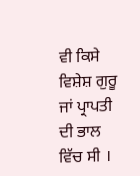ਵੀ ਕਿਸੇ ਵਿਸ਼ੇਸ਼ ਗੁਰੂ ਜਾਂ ਪ੍ਰਾਪਤੀ ਦੀ ਭਾਲ ਵਿੱਚ ਸੀ ।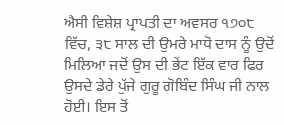ਐਸੀ ਵਿਸ਼ੇਸ਼ ਪ੍ਰਾਪਤੀ ਦਾ ਅਵਸਰ ੧੭੦੮ ਵਿੱਚ, ੩੮ ਸਾਲ ਦੀ ਉਮਰੇ ਮਾਧੋ ਦਾਸ ਨੂੰ ਉਦੋਂ ਮਿਲਿਆ ਜਦੋਂ ਉਸ ਦੀ ਭੇਂਟ ਇੱਕ ਵਾਰ ਫਿਰ ਉਸਦੇ ਡੇਰੇ ਪੁੱਜੇ ਗੁਰੂ ਗੋਬਿੰਦ ਸਿੰਘ ਜੀ ਨਾਲ ਹੋਈ। ਇਸ ਤੋਂ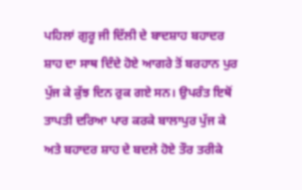ਪਹਿਲਾਂ ਗੁਰੂ ਜੀ ਦਿੱਲੀ ਦੇ ਬਾਦਸ਼ਾਹ ਬਹਾਦਰ ਸ਼ਾਹ ਦਾ ਸਾਥ ਦਿੰਦੇ ਹੋਏ ਆਗਰੇ ਤੋਂ ਬਰਹਾਨ ਪੁਰ ਪੁੱਜ ਕੇ ਕੁੱਝ ਦਿਨ ਰੁਕ ਗਏ ਸਨ। ਉਪਰੰਤ ਇਥੋਂ ਤਾਪਤੀ ਦਰਿਆ ਪਾਰ ਕਰਕੇ ਬਾਲਾਪੁਰ ਪੁੱਜ ਕੇ ਅਤੇ ਬਹਾਦਰ ਸ਼ਾਹ ਦੇ ਬਦਲੇ ਹੋਏ ਤੌਰ ਤਰੀਕੇ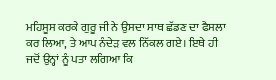ਮਹਿਸੂਸ ਕਰਕੇ ਗੁਰੂ ਜੀ ਨੇ ਉਸਦਾ ਸਾਥ ਛੱਡਣ ਦਾ ਫੈਸਲਾ ਕਰ ਲਿਆ, ਤੇ ਆਪ ਨੰਦੇੜ ਵਲ ਨਿੱਕਲ ਗਏ। ਇਥੇ ਹੀ ਜਦੋਂ ਉਨ੍ਹਾਂ ਨੂੰ ਪਤਾ ਲਗਿਆ ਕਿ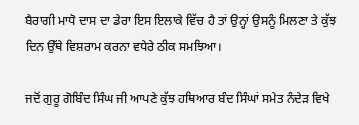ਬੈਰਾਗੀ ਮਾਧੋ ਦਾਸ ਦਾ ਡੇਰਾ ਇਸ ਇਲਾਕੇ ਵਿੱਚ ਹੈ ਤਾਂ ਉਨ੍ਹਾਂ ਉਸਨੂੰ ਮਿਲਣਾ ਤੇ ਕੁੱਝ ਦਿਨ ਉੱਥੇ ਵਿਸ਼ਰਾਮ ਕਰਨਾ ਵਧੇਰੇ ਠੀਕ ਸਮਝਿਆ।

ਜਦੋਂ ਗੁਰੂ ਗੋਬਿੰਦ ਸਿੰਘ ਜੀ ਆਪਣੇ ਕੁੱਝ ਹਥਿਆਰ ਬੰਦ ਸਿੰਘਾਂ ਸਮੇਤ ਨੰਦੇੜ ਵਿਖੇ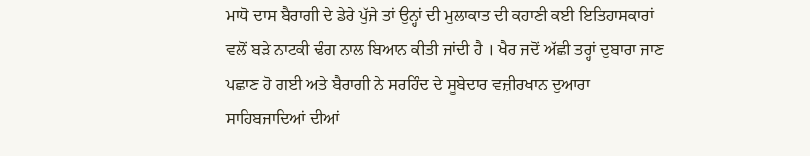ਮਾਧੋ ਦਾਸ ਬੈਰਾਗੀ ਦੇ ਡੇਰੇ ਪੁੱਜੇ ਤਾਂ ਉਨ੍ਹਾਂ ਦੀ ਮੁਲਾਕਾਤ ਦੀ ਕਹਾਣੀ ਕਈ ਇਤਿਹਾਸਕਾਰਾਂ ਵਲੋਂ ਬੜੇ ਨਾਟਕੀ ਢੰਗ ਨਾਲ ਬਿਆਨ ਕੀਤੀ ਜਾਂਦੀ ਹੈ । ਖੈਰ ਜਦੋਂ ਅੱਛੀ ਤਰ੍ਹਾਂ ਦੁਬਾਰਾ ਜਾਣ ਪਛਾਣ ਹੋ ਗਈ ਅਤੇ ਬੈਰਾਗੀ ਨੇ ਸਰਹਿੰਦ ਦੇ ਸੂਬੇਦਾਰ ਵਜ਼ੀਰਖਾਨ ਦੁਆਰਾ ਸਾਹਿਬਜਾਦਿਆਂ ਦੀਆਂ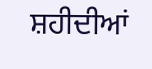ਸ਼ਹੀਦੀਆਂ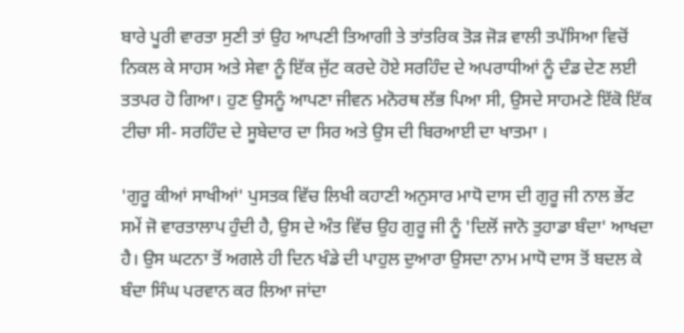ਬਾਰੇ ਪੂਰੀ ਵਾਰਤਾ ਸੁਣੀ ਤਾਂ ਉਹ ਆਪਣੀ ਤਿਆਗੀ ਤੇ ਤਾਂਤਰਿਕ ਤੋੜ ਜੋੜ ਵਾਲੀ ਤਪੱਸਿਆ ਵਿਚੋਂ ਨਿਕਲ ਕੇ ਸਾਹਸ ਅਤੇ ਸੇਵਾ ਨੂੰ ਇੱਕ ਜੁੱਟ ਕਰਦੇ ਹੋਏ ਸਰਹਿੰਦ ਦੇ ਅਪਰਾਧੀਆਂ ਨੂੰ ਦੰਡ ਦੇਣ ਲਈ ਤਤਪਰ ਹੋ ਗਿਆ। ਹੁਣ ਉਸਨੂੰ ਆਪਣਾ ਜੀਵਨ ਮਨੋਰਥ ਲੱਭ ਪਿਆ ਸੀ, ਉਸਦੇ ਸਾਹਮਣੇ ਇੱਕੋ ਇੱਕ ਟੀਚਾ ਸੀ- ਸਰਹਿੰਦ ਦੇ ਸੂਬੇਦਾਰ ਦਾ ਸਿਰ ਅਤੇ ਉਸ ਦੀ ਬਿਰਆਈ ਦਾ ਖਾਤਮਾ ।

'ਗੁਰੂ ਕੀਆਂ ਸਾਖੀਆਂ' ਪੁਸਤਕ ਵਿੱਚ ਲਿਖੀ ਕਹਾਣੀ ਅਨੁਸਾਰ ਮਾਧੋ ਦਾਸ ਦੀ ਗੁਰੂ ਜੀ ਨਾਲ ਭੇਂਟ ਸਮੇਂ ਜੋ ਵਾਰਤਾਲਾਪ ਹੁੰਦੀ ਹੈ, ਉਸ ਦੇ ਅੰਤ ਵਿੱਚ ਉਹ ਗੁਰੂ ਜੀ ਨੂੰ 'ਦਿਲੋਂ ਜਾਨੋ ਤੁਹਾਡਾ ਬੰਦਾ' ਆਖਦਾ ਹੈ। ਉਸ ਘਟਨਾ ਤੋਂ ਅਗਲੇ ਹੀ ਦਿਨ ਖੰਡੇ ਦੀ ਪਾਹੁਲ ਦੁਆਰਾ ਉਸਦਾ ਨਾਮ ਮਾਧੋ ਦਾਸ ਤੋਂ ਬਦਲ ਕੇ ਬੰਦਾ ਸਿੰਘ ਪਰਵਾਨ ਕਰ ਲਿਆ ਜਾਂਦਾ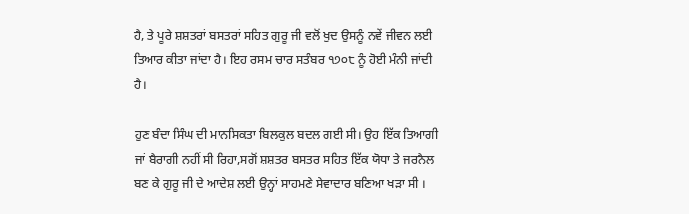ਹੈ, ਤੇ ਪੂਰੇ ਸ਼ਸ਼ਤਰਾਂ ਬਸਤਰਾਂ ਸਹਿਤ ਗੁਰੂ ਜੀ ਵਲੋਂ ਖੁਦ ਉਸਨੂੰ ਨਵੇਂ ਜੀਵਨ ਲਈ ਤਿਆਰ ਕੀਤਾ ਜਾਂਦਾ ਹੈ। ਇਹ ਰਸਮ ਚਾਰ ਸਤੰਬਰ ੧੭੦੮ ਨੂੰ ਹੋਈ ਮੰਨੀ ਜਾਂਦੀ ਹੈ।

ਹੁਣ ਬੰਦਾ ਸਿੰਘ ਦੀ ਮਾਨਸਿਕਤਾ ਬਿਲਕੁਲ ਬਦਲ ਗਈ ਸੀ। ਉਹ ਇੱਕ ਤਿਆਗੀ ਜਾਂ ਬੈਰਾਗੀ ਨਹੀਂ ਸੀ ਰਿਹਾ,ਸਗੋਂ ਸ਼ਸ਼ਤਰ ਬਸਤਰ ਸਹਿਤ ਇੱਕ ਯੋਧਾ ਤੇ ਜਰਨੈਲ ਬਣ ਕੇ ਗੁਰੂ ਜੀ ਦੇ ਆਦੇਸ਼ ਲਈ ਉਨ੍ਹਾਂ ਸਾਹਮਣੇ ਸੇਵਾਦਾਰ ਬਣਿਆ ਖੜਾ ਸੀ ।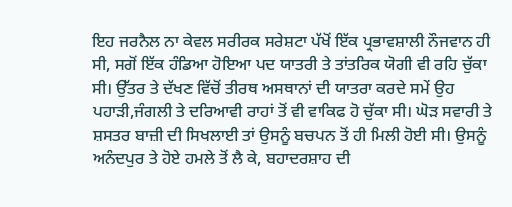ਇਹ ਜਰਨੈਲ ਨਾ ਕੇਵਲ ਸਰੀਰਕ ਸਰੇਸ਼ਟਾ ਪੱਖੋਂ ਇੱਕ ਪ੍ਰਭਾਵਸ਼ਾਲੀ ਨੌਜਵਾਨ ਹੀ ਸੀ, ਸਗੋਂ ਇੱਕ ਹੰਡਿਆ ਹੋਇਆ ਪਦ ਯਾਤਰੀ ਤੇ ਤਾਂਤਰਿਕ ਯੋਗੀ ਵੀ ਰਹਿ ਚੁੱਕਾ ਸੀ। ਉੱਤਰ ਤੇ ਦੱਖਣ ਵਿੱਚੋਂ ਤੀਰਥ ਅਸਥਾਨਾਂ ਦੀ ਯਾਤਰਾ ਕਰਦੇ ਸਮੇਂ ਉਹ ਪਹਾੜੀ,ਜੰਗਲੀ ਤੇ ਦਰਿਆਵੀ ਰਾਹਾਂ ਤੋਂ ਵੀ ਵਾਕਿਫ ਹੋ ਚੁੱਕਾ ਸੀ। ਘੋੜ ਸਵਾਰੀ ਤੇ ਸ਼ਸਤਰ ਬਾਜ਼ੀ ਦੀ ਸਿਖਲਾਈ ਤਾਂ ਉਸਨੂੰ ਬਚਪਨ ਤੋਂ ਹੀ ਮਿਲੀ ਹੋਈ ਸੀ। ਉਸਨੂੰ ਅਨੰਦਪੁਰ ਤੇ ਹੋਏ ਹਮਲੇ ਤੋਂ ਲੈ ਕੇ, ਬਹਾਦਰਸ਼ਾਹ ਦੀ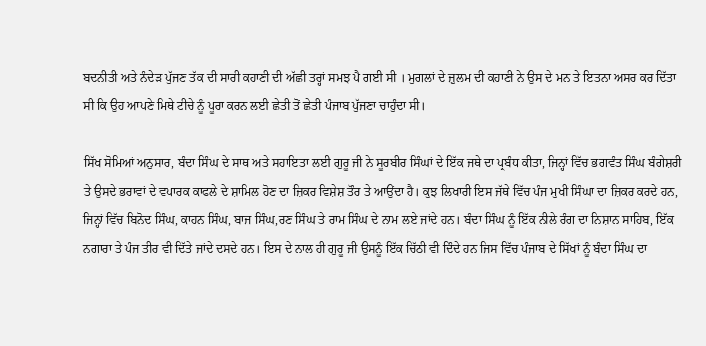ਬਦਨੀਤੀ ਅਤੇ ਨੰਦੇੜ ਪੁੱਜਣ ਤੱਕ ਦੀ ਸਾਰੀ ਕਹਾਣੀ ਦੀ ਅੱਛੀ ਤਰ੍ਹਾਂ ਸਮਝ ਪੈ ਗਈ ਸੀ । ਮੁਗਲਾਂ ਦੇ ਜ਼ੁਲਮ ਦੀ ਕਹਾਣੀ ਨੇ ਉਸ ਦੇ ਮਨ ਤੇ ਇਤਨਾ ਅਸਰ ਕਰ ਦਿੱਤਾ ਸੀ ਕਿ ਉਹ ਆਪਣੇ ਮਿਥੇ ਟੀਚੇ ਨੂੰ ਪੂਰਾ ਕਰਨ ਲਈ ਛੇਤੀ ਤੋਂ ਛੇਤੀ ਪੰਜਾਬ ਪੁੱਜਣਾ ਚਾਹੁੰਦਾ ਸੀ।

ਸਿੱਖ ਸੋਮਿਆਂ ਅਨੁਸਾਰ, ਬੰਦਾ ਸਿੰਘ ਦੇ ਸਾਥ ਅਤੇ ਸਹਾਇਤਾ ਲਈ ਗੁਰੂ ਜੀ ਨੇ ਸੂਰਬੀਰ ਸਿੰਘਾਂ ਦੇ ਇੱਕ ਜਥੇ ਦਾ ਪ੍ਰਬੰਧ ਕੀਤਾ, ਜਿਨ੍ਹਾਂ ਵਿੱਚ ਭਗਵੰਤ ਸਿੰਘ ਬੰਗੇਸ਼ਰੀ ਤੇ ਉਸਦੇ ਭਰਾਵਾਂ ਦੇ ਵਪਾਰਕ ਕਾਫਲੇ ਦੇ ਸ਼ਾਮਿਲ ਹੋਣ ਦਾ ਜ਼ਿਕਰ ਵਿਸ਼ੇਸ਼ ਤੌਰ ਤੇ ਆਉਂਦਾ ਹੈ। ਕੁਝ ਲਿਖਾਰੀ ਇਸ ਜੱਥੇ ਵਿੱਚ ਪੰਜ ਮੁਖੀ ਸਿੰਘਾ ਦਾ ਜ਼ਿਕਰ ਕਰਦੇ ਹਨ, ਜਿਨ੍ਹਾਂ ਵਿੱਚ ਬਿਨੋਦ ਸਿੰਘ, ਕਾਹਨ ਸਿੰਘ, ਬਾਜ ਸਿੰਘ,ਰਣ ਸਿੰਘ ਤੇ ਰਾਮ ਸਿੰਘ ਦੇ ਨਾਮ ਲਏ ਜਾਂਦੇ ਹਨ। ਬੰਦਾ ਸਿੰਘ ਨੂੰ ਇੱਕ ਨੀਲੇ ਰੰਗ ਦਾ ਨਿਸ਼ਾਨ ਸਾਹਿਬ, ਇੱਕ ਨਗਾਰਾ ਤੇ ਪੰਜ ਤੀਰ ਵੀ ਦਿੱਤੇ ਜਾਂਦੇ ਦਸਦੇ ਹਨ। ਇਸ ਦੇ ਨਾਲ ਹੀ ਗੁਰੂ ਜੀ ਉਸਨੂੰ ਇੱਕ ਚਿੱਠੀ ਵੀ ਦਿੰਦੇ ਹਨ ਜਿਸ ਵਿੱਚ ਪੰਜਾਬ ਦੇ ਸਿੱਖਾਂ ਨੂੰ ਬੰਦਾ ਸਿੰਘ ਦਾ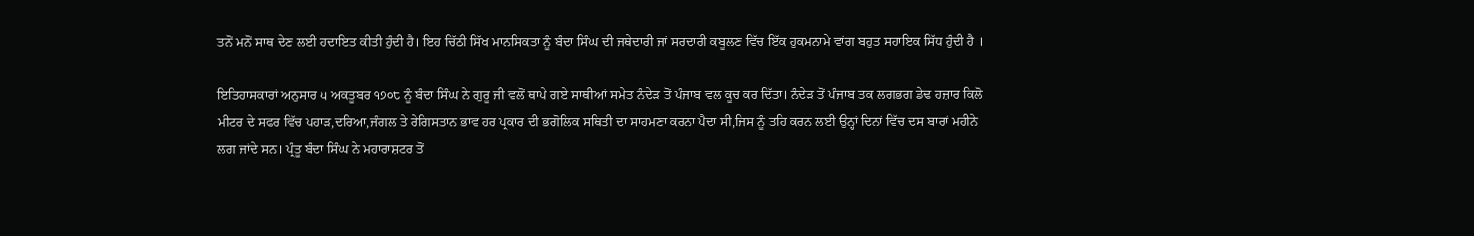ਤਨੋਂ ਮਨੋਂ ਸਾਥ ਦੇਣ ਲਈ ਹਦਾਇਤ ਕੀਤੀ ਹੁੰਦੀ ਹੈ। ਇਹ ਚਿੱਠੀ ਸਿੱਖ ਮਾਨਸਿਕਤਾ ਨੂੰ ਬੰਦਾ ਸਿੰਘ ਦੀ ਜਥੇਦਾਰੀ ਜਾਂ ਸਰਦਾਰੀ ਕਬੂਲਣ ਵਿੱਚ ਇੱਕ ਹੁਕਮਨਾਮੇ ਵਾਂਗ ਬਹੁਤ ਸਹਾਇਕ ਸਿੱਧ ਹੁੰਦੀ ਹੈ ।

ਇਤਿਹਾਸਕਾਰਾਂ ਅਨੁਸਾਰ ੫ ਅਕਤੂਬਰ ੧੭੦੮ ਨੂੰ ਬੰਦਾ ਸਿੰਘ ਨੇ ਗੁਰੂ ਜੀ ਵਲੋਂ ਥਾਪੇ ਗਏ ਸਾਥੀਆਂ ਸਮੇਤ ਨੰਦੇੜ ਤੋਂ ਪੰਜਾਬ ਵਲ ਕੂਚ ਕਰ ਦਿੱਤਾ। ਨੰਦੇੜ ਤੋਂ ਪੰਜਾਬ ਤਕ ਲਗਭਗ ਡੇਢ ਹਜ਼ਾਰ ਕਿਲੋ ਮੀਟਰ ਦੇ ਸਫਰ ਵਿੱਚ ਪਹਾੜ,ਦਰਿਆ,ਜੰਗਲ ਤੇ ਰੇਗਿਸਤਾਨ ਭਾਵ ਹਰ ਪ੍ਰਕਾਰ ਦੀ ਭਗੋਲਿਕ ਸਥਿਤੀ ਦਾ ਸਾਹਮਣਾ ਕਰਨਾ ਪੈਦਾ ਸੀ,ਜਿਸ ਨੂੰ ਤਹਿ ਕਰਨ ਲਈ ਉਨ੍ਹਾਂ ਦਿਨਾਂ ਵਿੱਚ ਦਸ ਬਾਰਾਂ ਮਹੀਨੇ ਲਗ ਜਾਂਦੇ ਸਨ। ਪ੍ਰੰਤੂ ਬੰਦਾ ਸਿੰਘ ਨੇ ਮਹਾਰਾਸ਼ਟਰ ਤੋਂ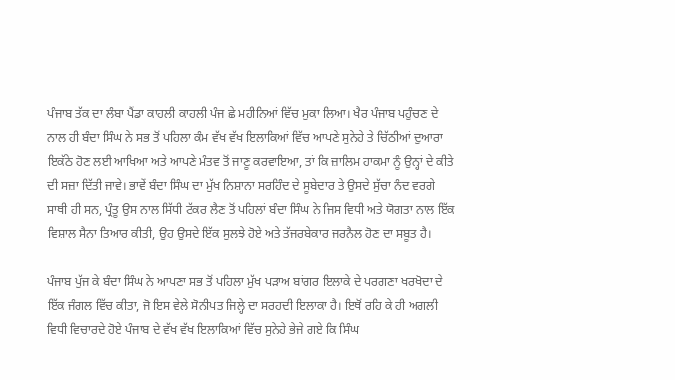ਪੰਜਾਬ ਤੱਕ ਦਾ ਲੰਬਾ ਪੈਂਡਾ ਕਾਹਲੀ ਕਾਹਲੀ ਪੰਜ ਛੇ ਮਹੀਨਿਆਂ ਵਿੱਚ ਮੁਕਾ ਲਿਆ। ਖੈਰ ਪੰਜਾਬ ਪਹੁੰਚਣ ਦੇ ਨਾਲ ਹੀ ਬੰਦਾ ਸਿੰਘ ਨੇ ਸਭ ਤੋਂ ਪਹਿਲਾ ਕੰਮ ਵੱਖ ਵੱਖ ਇਲਾਕਿਆਂ ਵਿੱਚ ਆਪਣੇ ਸੁਨੇਹੇ ਤੇ ਚਿੱਠੀਆਂ ਦੁਆਰਾ ਇਕੱਠੇ ਹੋਣ ਲਈ ਆਖਿਆ ਅਤੇ ਆਪਣੇ ਮੰਤਵ ਤੋਂ ਜਾਣੂ ਕਰਵਾਇਆ, ਤਾਂ ਕਿ ਜ਼ਾਲਿਮ ਹਾਕਮਾ ਨੂੰ ਉਨ੍ਹਾਂ ਦੇ ਕੀਤੇ ਦੀ ਸਜ਼ਾ ਦਿੱਤੀ ਜਾਵੇ। ਭਾਵੇਂ ਬੰਦਾ ਸਿੰਘ ਦਾ ਮੁੱਖ ਨਿਸ਼ਾਨਾ ਸਰਹਿੰਦ ਦੇ ਸੂਬੇਦਾਰ ਤੇ ਉਸਦੇ ਸੁੱਚਾ ਨੰਦ ਵਰਗੇ ਸਾਥੀ ਹੀ ਸਨ, ਪ੍ਰੰਤੂ ਉਸ ਨਾਲ ਸਿੱਧੀ ਟੱਕਰ ਲੈਣ ਤੋਂ ਪਹਿਲਾਂ ਬੰਦਾ ਸਿੰਘ ਨੇ ਜਿਸ ਵਿਧੀ ਅਤੇ ਯੋਗਤਾ ਨਾਲ ਇੱਕ ਵਿਸ਼ਾਲ ਸੈਨਾ ਤਿਆਰ ਕੀਤੀ, ਉਹ ਉਸਦੇ ਇੱਕ ਸੁਲਝੇ ਹੋਏ ਅਤੇ ਤੱਜਰਬੇਕਾਰ ਜਰਨੈਲ ਹੋਣ ਦਾ ਸਬੂਤ ਹੈ।

ਪੰਜਾਬ ਪੁੱਜ ਕੇ ਬੰਦਾ ਸਿੰਘ ਨੇ ਆਪਣਾ ਸਭ ਤੋਂ ਪਹਿਲਾ ਮੁੱਖ ਪੜਾਅ ਬਾਂਗਰ ਇਲਾਕੇ ਦੇ ਪਰਗਣਾ ਖਰਖੋਦਾ ਦੇ ਇੱਕ ਜੰਗਲ ਵਿੱਚ ਕੀਤਾ, ਜੋ ਇਸ ਵੇਲੇ ਸੋਨੀਪਤ ਜਿਲ੍ਹੇ ਦਾ ਸਰਹਦੀ ਇਲਾਕਾ ਹੈ। ਇਥੋਂ ਰਹਿ ਕੇ ਹੀ ਅਗਲੀ ਵਿਧੀ ਵਿਚਾਰਦੇ ਹੋਏ ਪੰਜਾਬ ਦੇ ਵੱਖ ਵੱਖ ਇਲਾਕਿਆਂ ਵਿੱਚ ਸੁਨੇਹੇ ਭੇਜੇ ਗਏ ਕਿ ਸਿੰਘ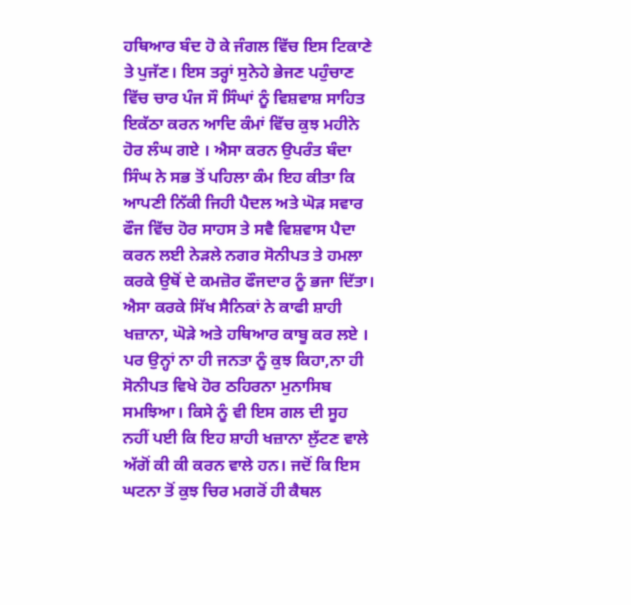ਹਥਿਆਰ ਬੰਦ ਹੋ ਕੇ ਜੰਗਲ ਵਿੱਚ ਇਸ ਟਿਕਾਣੇ ਤੇ ਪੁਜੱਣ। ਇਸ ਤਰ੍ਹਾਂ ਸੁਨੇਹੇ ਭੇਜਣ ਪਹੁੰਚਾਣ ਵਿੱਚ ਚਾਰ ਪੰਜ ਸੌ ਸਿੰਘਾਂ ਨੂੰ ਵਿਸ਼ਵਾਸ਼ ਸਾਹਿਤ ਇਕੱਠਾ ਕਰਨ ਆਦਿ ਕੰਮਾਂ ਵਿੱਚ ਕੁਝ ਮਹੀਨੇ ਹੋਰ ਲੰਘ ਗਏ । ਐਸਾ ਕਰਨ ਉਪਰੰਤ ਬੰਦਾ ਸਿੰਘ ਨੇ ਸਭ ਤੋਂ ਪਹਿਲਾ ਕੰਮ ਇਹ ਕੀਤਾ ਕਿ ਆਪਣੀ ਨਿੱਕੀ ਜਿਹੀ ਪੈਦਲ ਅਤੇ ਘੋੜ ਸਵਾਰ ਫੌਜ ਵਿੱਚ ਹੋਰ ਸਾਹਸ ਤੇ ਸਵੈ ਵਿਸ਼ਵਾਸ ਪੈਦਾ ਕਰਨ ਲਈ ਨੇੜਲੇ ਨਗਰ ਸੋਨੀਪਤ ਤੇ ਹਮਲਾ ਕਰਕੇ ਉਥੋਂ ਦੇ ਕਮਜ਼ੋਰ ਫੌਜਦਾਰ ਨੂੰ ਭਜਾ ਦਿੱਤਾ। ਐਸਾ ਕਰਕੇ ਸਿੱਖ ਸੈਨਿਕਾਂ ਨੇ ਕਾਫੀ ਸ਼ਾਹੀ ਖਜ਼ਾਨਾ, ਘੋੜੇ ਅਤੇ ਹਥਿਆਰ ਕਾਬੂ ਕਰ ਲਏ । ਪਰ ਉਨ੍ਹਾਂ ਨਾ ਹੀ ਜਨਤਾ ਨੂੰ ਕੁਝ ਕਿਹਾ,ਨਾ ਹੀ ਸੋਨੀਪਤ ਵਿਖੇ ਹੋਰ ਠਹਿਰਨਾ ਮੁਨਾਸਿਬ ਸਮਝਿਆ। ਕਿਸੇ ਨੂੰ ਵੀ ਇਸ ਗਲ ਦੀ ਸੂਹ ਨਹੀਂ ਪਈ ਕਿ ਇਹ ਸ਼ਾਹੀ ਖਜ਼ਾਨਾ ਲੁੱਟਣ ਵਾਲੇ ਅੱਗੋਂ ਕੀ ਕੀ ਕਰਨ ਵਾਲੇ ਹਨ। ਜਦੋਂ ਕਿ ਇਸ ਘਟਨਾ ਤੋਂ ਕੁਝ ਚਿਰ ਮਗਰੋਂ ਹੀ ਕੈਥਲ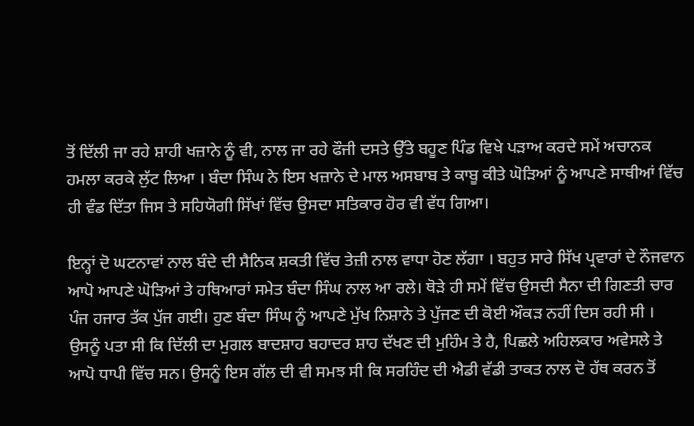ਤੋਂ ਦਿੱਲੀ ਜਾ ਰਹੇ ਸ਼ਾਹੀ ਖਜ਼ਾਨੇ ਨੂੰ ਵੀ, ਨਾਲ ਜਾ ਰਹੇ ਫੌਜੀ ਦਸਤੇ ਉੱਤੇ ਬਹੂਣ ਪਿੰਡ ਵਿਖੇ ਪੜਾਅ ਕਰਦੇ ਸਮੇਂ ਅਚਾਨਕ ਹਮਲਾ ਕਰਕੇ ਲੁੱਟ ਲਿਆ । ਬੰਦਾ ਸਿੰਘ ਨੇ ਇਸ ਖਜ਼ਾਨੇ ਦੇ ਮਾਲ ਅਸਬਾਬ ਤੇ ਕਾਬੂ ਕੀਤੇ ਘੋੜਿਆਂ ਨੂੰ ਆਪਣੇ ਸਾਥੀਆਂ ਵਿੱਚ ਹੀ ਵੰਡ ਦਿੱਤਾ ਜਿਸ ਤੇ ਸਹਿਯੋਗੀ ਸਿੱਖਾਂ ਵਿੱਚ ਉਸਦਾ ਸਤਿਕਾਰ ਹੋਰ ਵੀ ਵੱਧ ਗਿਆ।

ਇਨ੍ਹਾਂ ਦੋ ਘਟਨਾਵਾਂ ਨਾਲ ਬੰਦੇ ਦੀ ਸੈਨਿਕ ਸ਼ਕਤੀ ਵਿੱਚ ਤੇਜ਼ੀ ਨਾਲ ਵਾਧਾ ਹੋਣ ਲੱਗਾ । ਬਹੁਤ ਸਾਰੇ ਸਿੱਖ ਪ੍ਰਵਾਰਾਂ ਦੇ ਨੌਜਵਾਨ ਆਪੋ ਆਪਣੇ ਘੋੜਿਆਂ ਤੇ ਹਥਿਆਰਾਂ ਸਮੇਤ ਬੰਦਾ ਸਿੰਘ ਨਾਲ ਆ ਰਲੇ। ਥੋੜੇ ਹੀ ਸਮੇਂ ਵਿੱਚ ਉਸਦੀ ਸੈਨਾ ਦੀ ਗਿਣਤੀ ਚਾਰ ਪੰਜ ਹਜਾਰ ਤੱਕ ਪੁੱਜ ਗਈ। ਹੁਣ ਬੰਦਾ ਸਿੰਘ ਨੂੰ ਆਪਣੇ ਮੁੱਖ ਨਿਸ਼ਾਨੇ ਤੇ ਪੁੱਜਣ ਦੀ ਕੋਈ ਔਕੜ ਨਹੀਂ ਦਿਸ ਰਹੀ ਸੀ । ਉਸਨੂੰ ਪਤਾ ਸੀ ਕਿ ਦਿੱਲੀ ਦਾ ਮੁਗਲ ਬਾਦਸ਼ਾਹ ਬਹਾਦਰ ਸ਼ਾਹ ਦੱਖਣ ਦੀ ਮੁਹਿੰਮ ਤੇ ਹੈ, ਪਿਛਲੇ ਅਹਿਲਕਾਰ ਅਵੇਸਲੇ ਤੇ ਆਪੋ ਧਾਪੀ ਵਿੱਚ ਸਨ। ਉਸਨੂੰ ਇਸ ਗੱਲ ਦੀ ਵੀ ਸਮਝ ਸੀ ਕਿ ਸਰਹਿੰਦ ਦੀ ਐਡੀ ਵੱਡੀ ਤਾਕਤ ਨਾਲ ਦੋ ਹੱਥ ਕਰਨ ਤੋਂ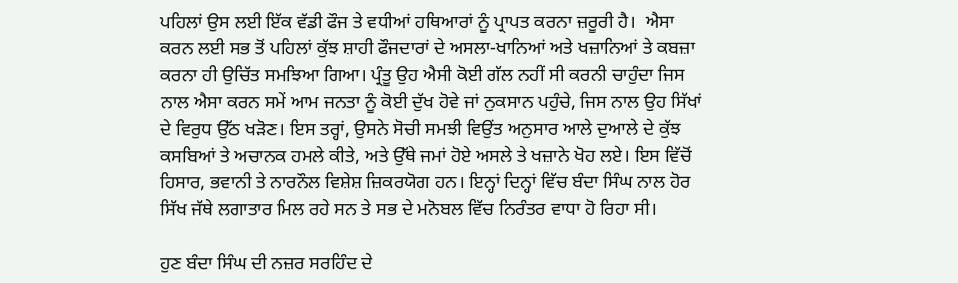ਪਹਿਲਾਂ ਉਸ ਲਈ ਇੱਕ ਵੱਡੀ ਫੌਜ ਤੇ ਵਧੀਆਂ ਹਥਿਆਰਾਂ ਨੂੰ ਪ੍ਰਾਪਤ ਕਰਨਾ ਜ਼ਰੂਰੀ ਹੈ।  ਐਸਾ ਕਰਨ ਲਈ ਸਭ ਤੋਂ ਪਹਿਲਾਂ ਕੁੱਝ ਸ਼ਾਹੀ ਫੌਜਦਾਰਾਂ ਦੇ ਅਸਲਾ-ਖਾਨਿਆਂ ਅਤੇ ਖਜ਼ਾਨਿਆਂ ਤੇ ਕਬਜ਼ਾ ਕਰਨਾ ਹੀ ਉਚਿੱਤ ਸਮਝਿਆ ਗਿਆ। ਪ੍ਰੰਤੂ ਉਹ ਐਸੀ ਕੋਈ ਗੱਲ ਨਹੀਂ ਸੀ ਕਰਨੀ ਚਾਹੁੰਦਾ ਜਿਸ ਨਾਲ ਐਸਾ ਕਰਨ ਸਮੇਂ ਆਮ ਜਨਤਾ ਨੂੰ ਕੋਈ ਦੁੱਖ ਹੋਵੇ ਜਾਂ ਨੁਕਸਾਨ ਪਹੁੰਚੇ, ਜਿਸ ਨਾਲ ਉਹ ਸਿੱਖਾਂ ਦੇ ਵਿਰੁਧ ਉੱਠ ਖੜੋਣ। ਇਸ ਤਰ੍ਹਾਂ, ਉਸਨੇ ਸੋਚੀ ਸਮਝੀ ਵਿਉਂਤ ਅਨੁਸਾਰ ਆਲੇ ਦੁਆਲੇ ਦੇ ਕੁੱਝ ਕਸਬਿਆਂ ਤੇ ਅਚਾਨਕ ਹਮਲੇ ਕੀਤੇ, ਅਤੇ ਉੱਥੇ ਜਮਾਂ ਹੋਏ ਅਸਲੇ ਤੇ ਖਜ਼ਾਨੇ ਖੋਹ ਲਏ। ਇਸ ਵਿੱਚੋਂ ਹਿਸਾਰ, ਭਵਾਨੀ ਤੇ ਨਾਰਨੌਲ ਵਿਸ਼ੇਸ਼ ਜ਼ਿਕਰਯੋਗ ਹਨ। ਇਨ੍ਹਾਂ ਦਿਨ੍ਹਾਂ ਵਿੱਚ ਬੰਦਾ ਸਿੰਘ ਨਾਲ ਹੋਰ ਸਿੱਖ ਜੱਥੇ ਲਗਾਤਾਰ ਮਿਲ ਰਹੇ ਸਨ ਤੇ ਸਭ ਦੇ ਮਨੋਬਲ ਵਿੱਚ ਨਿਰੰਤਰ ਵਾਧਾ ਹੋ ਰਿਹਾ ਸੀ।

ਹੁਣ ਬੰਦਾ ਸਿੰਘ ਦੀ ਨਜ਼ਰ ਸਰਹਿੰਦ ਦੇ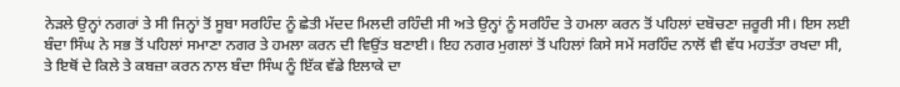ਨੇੜਲੇ ਉਨ੍ਹਾਂ ਨਗਰਾਂ ਤੇ ਸੀ ਜਿਨ੍ਹਾਂ ਤੋਂ ਸੂਬਾ ਸਰਹਿੰਦ ਨੂੰ ਛੇਤੀ ਮੱਦਦ ਮਿਲਦੀ ਰਹਿੰਦੀ ਸੀ ਅਤੇ ਉਨ੍ਹਾਂ ਨੂੰ ਸਰਹਿੰਦ ਤੇ ਹਮਲਾ ਕਰਨ ਤੋਂ ਪਹਿਲਾਂ ਦਬੋਚਣਾ ਜ਼ਰੂਰੀ ਸੀ। ਇਸ ਲਈ ਬੰਦਾ ਸਿੰਘ ਨੇ ਸਭ ਤੋਂ ਪਹਿਲਾਂ ਸਮਾਣਾ ਨਗਰ ਤੇ ਹਮਲਾ ਕਰਨ ਦੀ ਵਿਉਂਤ ਬਣਾਈ। ਇਹ ਨਗਰ ਮੁਗਲਾਂ ਤੋਂ ਪਹਿਲਾਂ ਕਿਸੇ ਸਮੇਂ ਸਰਹਿੰਦ ਨਾਲੋਂ ਵੀ ਵੱਧ ਮਹਤੱਤਾ ਰਖਦਾ ਸੀ, ਤੇ ਇਥੋਂ ਦੇ ਕਿਲੇ ਤੇ ਕਬਜ਼ਾ ਕਰਨ ਨਾਲ ਬੰਦਾ ਸਿੰਘ ਨੂੰ ਇੱਕ ਵੱਡੇ ਇਲਾਕੇ ਦਾ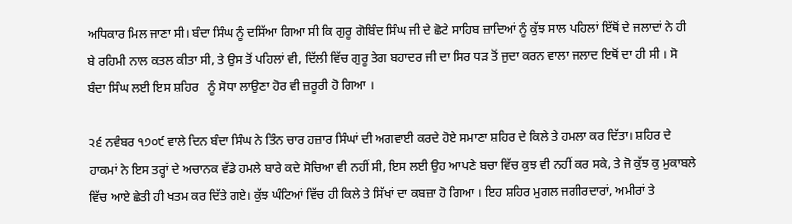ਅਧਿਕਾਰ ਮਿਲ ਜਾਣਾ ਸੀ। ਬੰਦਾ ਸਿੰਘ ਨੂੰ ਦਸਿੱਆ ਗਿਆ ਸੀ ਕਿ ਗੁਰੂ ਗੋਬਿੰਦ ਸਿੰਘ ਜੀ ਦੇ ਛੋਟੇ ਸਾਹਿਬ ਜ਼ਾਦਿਆਂ ਨੂੰ ਕੁੱਝ ਸਾਲ ਪਹਿਲਾਂ ਇੱਥੋਂ ਦੇ ਜਲਾਦਾਂ ਨੇ ਹੀ ਬੇ ਰਹਿਮੀ ਨਾਲ ਕਤਲ ਕੀਤਾ ਸੀ, ਤੇ ਉਸ ਤੋਂ ਪਹਿਲਾਂ ਵੀ, ਦਿੱਲੀ ਵਿੱਚ ਗੁਰੂ ਤੇਗ ਬਹਾਦਰ ਜੀ ਦਾ ਸਿਰ ਧੜ ਤੋਂ ਜੁਦਾ ਕਰਨ ਵਾਲਾ ਜਲਾਦ ਇਥੋਂ ਦਾ ਹੀ ਸੀ । ਸੋ ਬੰਦਾ ਸਿੰਘ ਲਈ ਇਸ ਸ਼ਹਿਰ   ਨੂੰ ਸੋਧਾ ਲਾਉਣਾ ਹੋਰ ਵੀ ਜ਼ਰੂਰੀ ਹੋ ਗਿਆ ।

੨੬ ਨਵੰਬਰ ੧੭੦੯ ਵਾਲੇ ਦਿਨ ਬੰਦਾ ਸਿੰਘ ਨੇ ਤਿੰਨ ਚਾਰ ਹਜ਼ਾਰ ਸਿੰਘਾਂ ਦੀ ਅਗਵਾਈ ਕਰਦੇ ਹੋਏ ਸਮਾਣਾ ਸ਼ਹਿਰ ਦੇ ਕਿਲੇ ਤੇ ਹਮਲਾ ਕਰ ਦਿੱਤਾ। ਸ਼ਹਿਰ ਦੇ ਹਾਕਮਾਂ ਨੇ ਇਸ ਤਰ੍ਹਾਂ ਦੇ ਅਚਾਨਕ ਵੱਡੇ ਹਮਲੇ ਬਾਰੇ ਕਦੇ ਸੋਚਿਆ ਵੀ ਨਹੀਂ ਸੀ, ਇਸ ਲਈ ਉਹ ਆਪਣੇ ਬਚਾ ਵਿੱਚ ਕੁਝ ਵੀ ਨਹੀਂ ਕਰ ਸਕੇ, ਤੇ ਜੋ ਕੁੱਝ ਕੁ ਮੁਕਾਬਲੇ ਵਿੱਚ ਆਏ ਛੇਤੀ ਹੀ ਖਤਮ ਕਰ ਦਿੱਤੇ ਗਏ। ਕੁੱਝ ਘੰਟਿਆਂ ਵਿੱਚ ਹੀ ਕਿਲੇ ਤੇ ਸਿੱਖਾਂ ਦਾ ਕਬਜ਼ਾ ਹੋ ਗਿਆ । ਇਹ ਸ਼ਹਿਰ ਮੁਗਲ ਜਗੀਰਦਾਰਾਂ, ਅਮੀਰਾਂ ਤੇ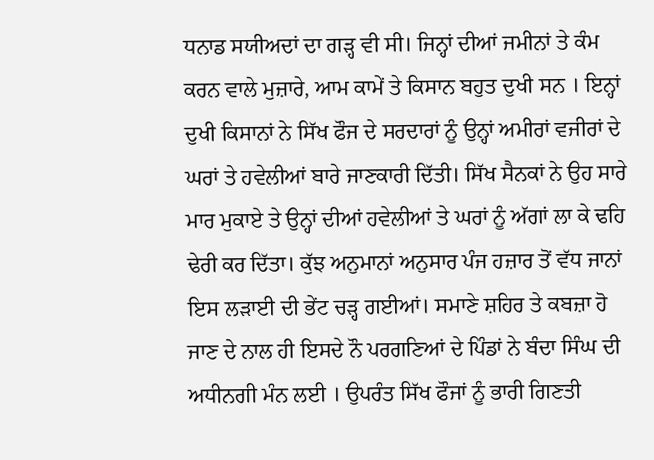ਧਨਾਡ ਸਯੀਅਦਾਂ ਦਾ ਗੜ੍ਹ ਵੀ ਸੀ। ਜਿਨ੍ਹਾਂ ਦੀਆਂ ਜਮੀਨਾਂ ਤੇ ਕੰਮ ਕਰਨ ਵਾਲੇ ਮੁਜ਼ਾਰੇ, ਆਮ ਕਾਮੇਂ ਤੇ ਕਿਸਾਨ ਬਹੁਤ ਦੁਖੀ ਸਨ । ਇਨ੍ਹਾਂ ਦੁਖੀ ਕਿਸਾਨਾਂ ਨੇ ਸਿੱਖ ਫੌਜ ਦੇ ਸਰਦਾਰਾਂ ਨੂੰ ਉਨ੍ਹਾਂ ਅਮੀਰਾਂ ਵਜੀਰਾਂ ਦੇ ਘਰਾਂ ਤੇ ਹਵੇਲੀਆਂ ਬਾਰੇ ਜਾਣਕਾਰੀ ਦਿੱਤੀ। ਸਿੱਖ ਸੈਨਕਾਂ ਨੇ ਉਹ ਸਾਰੇ ਮਾਰ ਮੁਕਾਏ ਤੇ ਉਨ੍ਹਾਂ ਦੀਆਂ ਹਵੇਲੀਆਂ ਤੇ ਘਰਾਂ ਨੂੰ ਅੱਗਾਂ ਲਾ ਕੇ ਢਹਿ ਢੇਰੀ ਕਰ ਦਿੱਤਾ। ਕੁੱਝ ਅਨੁਮਾਨਾਂ ਅਨੁਸਾਰ ਪੰਜ ਹਜ਼ਾਰ ਤੋਂ ਵੱਧ ਜਾਨਾਂ ਇਸ ਲੜਾਈ ਦੀ ਭੇਂਟ ਚੜ੍ਹ ਗਈਆਂ। ਸਮਾਣੇ ਸ਼ਹਿਰ ਤੇ ਕਬਜ਼ਾ ਹੋ ਜਾਣ ਦੇ ਨਾਲ ਹੀ ਇਸਦੇ ਨੌ ਪਰਗਣਿਆਂ ਦੇ ਪਿੰਡਾਂ ਨੇ ਬੰਦਾ ਸਿੰਘ ਦੀ ਅਧੀਨਗੀ ਮੰਨ ਲਈ । ਉਪਰੰਤ ਸਿੱਖ ਫੌਜਾਂ ਨੂੰ ਭਾਰੀ ਗਿਣਤੀ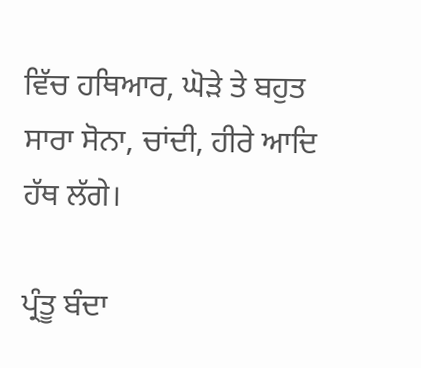ਵਿੱਚ ਹਥਿਆਰ, ਘੋੜੇ ਤੇ ਬਹੁਤ ਸਾਰਾ ਸੋਨਾ, ਚਾਂਦੀ, ਹੀਰੇ ਆਦਿ ਹੱਥ ਲੱਗੇ।

ਪ੍ਰੰਤੂ ਬੰਦਾ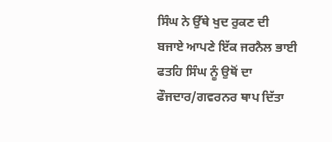ਸਿੰਘ ਨੇ ਉੱਥੇ ਖੁਦ ਰੁਕਣ ਦੀ ਬਜਾਏ ਆਪਣੇ ਇੱਕ ਜਰਨੈਲ ਭਾਈ ਫਤਹਿ ਸਿੰਘ ਨੂੰ ਉਥੋਂ ਦਾ ਫੌਜਦਾਰ/ਗਵਰਨਰ ਥਾਪ ਦਿੱਤਾ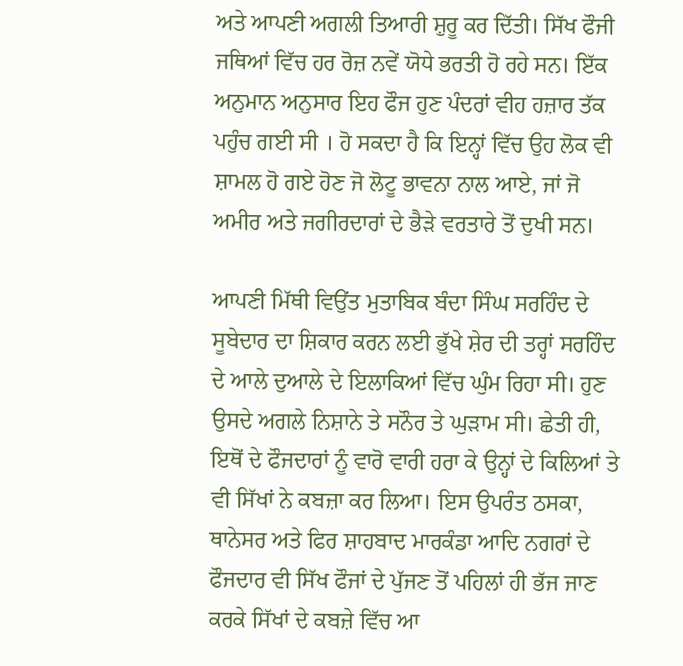ਅਤੇ ਆਪਣੀ ਅਗਲੀ ਤਿਆਰੀ ਸ਼ੁਰੂ ਕਰ ਦਿੱਤੀ। ਸਿੱਖ ਫੌਜੀ ਜਥਿਆਂ ਵਿੱਚ ਹਰ ਰੋਜ਼ ਨਵੇਂ ਯੋਧੇ ਭਰਤੀ ਹੋ ਰਹੇ ਸਨ। ਇੱਕ ਅਨੁਮਾਨ ਅਨੁਸਾਰ ਇਹ ਫੌਜ ਹੁਣ ਪੰਦਰਾਂ ਵੀਹ ਹਜ਼ਾਰ ਤੱਕ ਪਹੁੰਚ ਗਈ ਸੀ । ਹੋ ਸਕਦਾ ਹੈ ਕਿ ਇਨ੍ਹਾਂ ਵਿੱਚ ਉਹ ਲੋਕ ਵੀ ਸ਼ਾਮਲ ਹੋ ਗਏ ਹੋਣ ਜੋ ਲੋਟੂ ਭਾਵਨਾ ਨਾਲ ਆਏ, ਜਾਂ ਜੋ ਅਮੀਰ ਅਤੇ ਜਗੀਰਦਾਰਾਂ ਦੇ ਭੈੜੇ ਵਰਤਾਰੇ ਤੋਂ ਦੁਖੀ ਸਨ।

ਆਪਣੀ ਮਿੱਥੀ ਵਿਉਂਤ ਮੁਤਾਬਿਕ ਬੰਦਾ ਸਿੰਘ ਸਰਹਿੰਦ ਦੇ ਸੂਬੇਦਾਰ ਦਾ ਸ਼ਿਕਾਰ ਕਰਨ ਲਈ ਭੁੱਖੇ ਸ਼ੇਰ ਦੀ ਤਰ੍ਹਾਂ ਸਰਹਿੰਦ ਦੇ ਆਲੇ ਦੁਆਲੇ ਦੇ ਇਲਾਕਿਆਂ ਵਿੱਚ ਘੁੰਮ ਰਿਹਾ ਸੀ। ਹੁਣ ਉਸਦੇ ਅਗਲੇ ਨਿਸ਼ਾਨੇ ਤੇ ਸਨੌਰ ਤੇ ਘੁੜਾਮ ਸੀ। ਛੇਤੀ ਹੀ, ਇਥੋਂ ਦੇ ਫੌਜਦਾਰਾਂ ਨੂੰ ਵਾਰੋ ਵਾਰੀ ਹਰਾ ਕੇ ਉਨ੍ਹਾਂ ਦੇ ਕਿਲਿਆਂ ਤੇ ਵੀ ਸਿੱਖਾਂ ਨੇ ਕਬਜ਼ਾ ਕਰ ਲਿਆ। ਇਸ ਉਪਰੰਤ ਠਸਕਾ, ਥਾਨੇਸਰ ਅਤੇ ਫਿਰ ਸ਼ਾਹਬਾਦ ਮਾਰਕੰਡਾ ਆਦਿ ਨਗਰਾਂ ਦੇ ਫੌਜਦਾਰ ਵੀ ਸਿੱਖ ਫੌਜਾਂ ਦੇ ਪੁੱਜਣ ਤੋਂ ਪਹਿਲਾਂ ਹੀ ਭੱਜ ਜਾਣ ਕਰਕੇ ਸਿੱਖਾਂ ਦੇ ਕਬਜ਼ੇ ਵਿੱਚ ਆ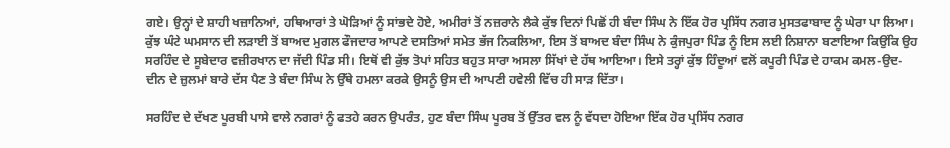ਗਏ। ਉਨ੍ਹਾਂ ਦੇ ਸ਼ਾਹੀ ਖਜ਼ਾਨਿਆਂ, ਹਥਿਆਰਾਂ ਤੇ ਘੋੜਿਆਂ ਨੂੰ ਸਾਂਭਦੇ ਹੋਏ, ਅਮੀਰਾਂ ਤੋਂ ਨਜ਼ਰਾਨੇ ਲੈਕੇ ਕੁੱਝ ਦਿਨਾਂ ਪਿਛੋਂ ਹੀ ਬੰਦਾ ਸਿੰਘ ਨੇ ਇੱਕ ਹੋਰ ਪ੍ਰਸਿੱਧ ਨਗਰ ਮੁਸਤਫਾਬਾਦ ਨੂੰ ਘੇਰਾ ਪਾ ਲਿਆ। ਕੁੱਝ ਘੰਟੇ ਘਮਸਾਨ ਦੀ ਲੜਾਈ ਤੋਂ ਬਾਅਦ ਮੁਗਲ ਫੌਜਦਾਰ ਆਪਣੇ ਦਸਤਿਆਂ ਸਮੇਤ ਭੱਜ ਨਿਕਲਿਆ, ਇਸ ਤੋਂ ਬਾਅਦ ਬੰਦਾ ਸਿੰਘ ਨੇ ਕੁੰਜਪੁਰਾ ਪਿੰਡ ਨੂੰ ਇਸ ਲਈ ਨਿਸ਼ਾਨਾ ਬਣਾਇਆ ਕਿਉਂਕਿ ਉਹ ਸਰਹਿੰਦ ਦੇ ਸੂਬੇਦਾਰ ਵਜ਼ੀਰਖਾਨ ਦਾ ਜੱਦੀ ਪਿੰਡ ਸੀ। ਇਥੋਂ ਵੀ ਕੁੱਝ ਤੋਪਾਂ ਸਹਿਤ ਬਹੁਤ ਸਾਰਾ ਅਸਲਾ ਸਿੱਖਾਂ ਦੇ ਹੱਥ ਆਇਆ। ਇਸੇ ਤਰ੍ਹਾਂ ਕੁੱਝ ਹਿੰਦੂਆਂ ਵਲੋਂ ਕਪੂਰੀ ਪਿੰਡ ਦੇ ਹਾਕਮ ਕਮਲ-ਉਦ-ਦੀਨ ਦੇ ਜ਼ੁਲਮਾਂ ਬਾਰੇ ਦੱਸ ਪੈਣ ਤੇ ਬੰਦਾ ਸਿੰਘ ਨੇ ਉੱਥੇ ਹਮਲਾ ਕਰਕੇ ਉਸਨੂੰ ਉਸ ਦੀ ਆਪਣੀ ਹਵੇਲੀ ਵਿੱਚ ਹੀ ਸਾੜ ਦਿੱਤਾ।

ਸਰਹਿੰਦ ਦੇ ਦੱਖਣ ਪੂਰਬੀ ਪਾਸੇ ਵਾਲੇ ਨਗਰਾਂ ਨੂੰ ਫਤਹੇ ਕਰਨ ਉਪਰੰਤ, ਹੁਣ ਬੰਦਾ ਸਿੰਘ ਪੂਰਬ ਤੋਂ ਉੱਤਰ ਵਲ ਨੂੰ ਵੱਧਦਾ ਹੋਇਆ ਇੱਕ ਹੋਰ ਪ੍ਰਸਿੱਧ ਨਗਰ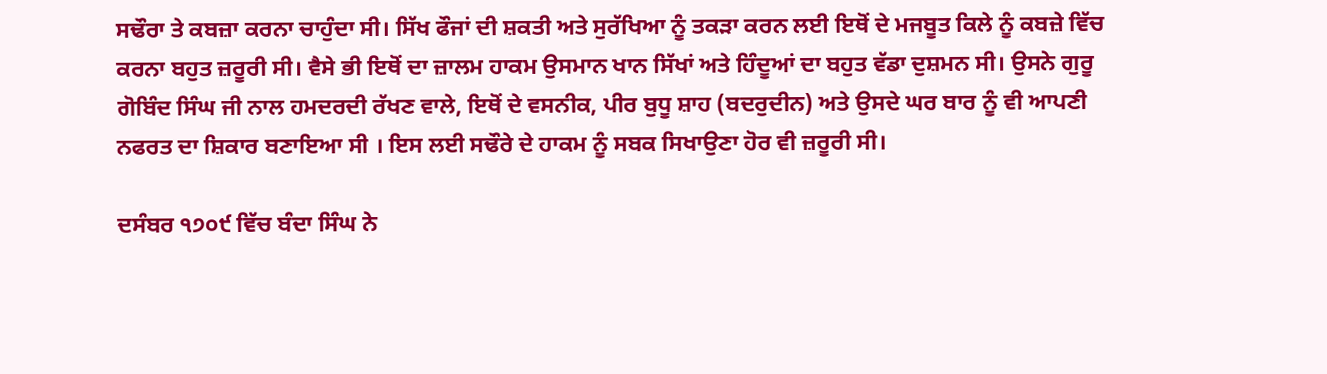ਸਢੌਰਾ ਤੇ ਕਬਜ਼ਾ ਕਰਨਾ ਚਾਹੁੰਦਾ ਸੀ। ਸਿੱਖ ਫੌਜਾਂ ਦੀ ਸ਼ਕਤੀ ਅਤੇ ਸੁਰੱਖਿਆ ਨੂੰ ਤਕੜਾ ਕਰਨ ਲਈ ਇਥੋਂ ਦੇ ਮਜਬੂਤ ਕਿਲੇ ਨੂੰ ਕਬਜ਼ੇ ਵਿੱਚ ਕਰਨਾ ਬਹੁਤ ਜ਼ਰੂਰੀ ਸੀ। ਵੈਸੇ ਭੀ ਇਥੋਂ ਦਾ ਜ਼ਾਲਮ ਹਾਕਮ ਉਸਮਾਨ ਖਾਨ ਸਿੱਖਾਂ ਅਤੇ ਹਿੰਦੂਆਂ ਦਾ ਬਹੁਤ ਵੱਡਾ ਦੁਸ਼ਮਨ ਸੀ। ਉਸਨੇ ਗੁਰੂ ਗੋਬਿੰਦ ਸਿੰਘ ਜੀ ਨਾਲ ਹਮਦਰਦੀ ਰੱਖਣ ਵਾਲੇ, ਇਥੋਂ ਦੇ ਵਸਨੀਕ, ਪੀਰ ਬੁਧੂ ਸ਼ਾਹ (ਬਦਰੁਦੀਨ) ਅਤੇ ਉਸਦੇ ਘਰ ਬਾਰ ਨੂੰ ਵੀ ਆਪਣੀ ਨਫਰਤ ਦਾ ਸ਼ਿਕਾਰ ਬਣਾਇਆ ਸੀ । ਇਸ ਲਈ ਸਢੌਰੇ ਦੇ ਹਾਕਮ ਨੂੰ ਸਬਕ ਸਿਖਾਉਣਾ ਹੋਰ ਵੀ ਜ਼ਰੂਰੀ ਸੀ।

ਦਸੰਬਰ ੧੭੦੯ ਵਿੱਚ ਬੰਦਾ ਸਿੰਘ ਨੇ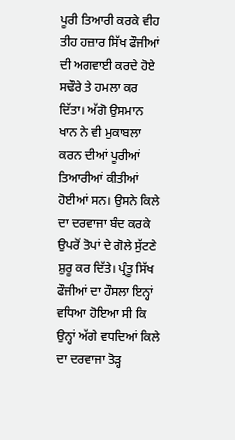ਪੂਰੀ ਤਿਆਰੀ ਕਰਕੇ ਵੀਹ ਤੀਹ ਹਜ਼ਾਰ ਸਿੱਖ ਫੌਜੀਆਂ ਦੀ ਅਗਵਾਈ ਕਰਦੇ ਹੋਏ ਸਢੌਰੇ ਤੇ ਹਮਲਾ ਕਰ ਦਿੱਤਾ। ਅੱਗੋ ਉਸਮਾਨ ਖਾਨ ਨੇ ਵੀ ਮੁਕਾਬਲਾ ਕਰਨ ਦੀਆਂ ਪੂਰੀਆਂ ਤਿਆਰੀਆਂ ਕੀਤੀਆਂ ਹੋਈਆਂ ਸਨ। ਉਸਨੇ ਕਿਲੇ ਦਾ ਦਰਵਾਜਾ ਬੰਦ ਕਰਕੇ ਉਪਰੋਂ ਤੋਪਾਂ ਦੇ ਗੋਲੇ ਸੁੱਟਣੇ ਸ਼ੁਰੂ ਕਰ ਦਿੱਤੇ। ਪ੍ਰੰਤੂ ਸਿੱਖ ਫੌਜੀਆਂ ਦਾ ਹੌਸਲਾ ਇਨ੍ਹਾਂ ਵਧਿਆ ਹੋਇਆ ਸੀ ਕਿ ਉਨ੍ਹਾਂ ਅੱਗੇ ਵਧਦਿਆਂ ਕਿਲੇ ਦਾ ਦਰਵਾਜਾ ਤੋੜ੍ਹ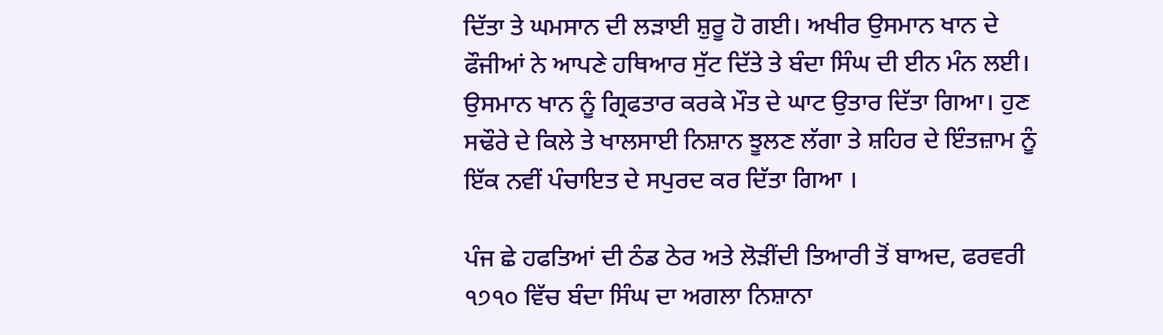ਦਿੱਤਾ ਤੇ ਘਮਸਾਨ ਦੀ ਲੜਾਈ ਸ਼ੁਰੂ ਹੋ ਗਈ। ਅਖੀਰ ਉਸਮਾਨ ਖਾਨ ਦੇ ਫੌਜੀਆਂ ਨੇ ਆਪਣੇ ਹਥਿਆਰ ਸੁੱਟ ਦਿੱਤੇ ਤੇ ਬੰਦਾ ਸਿੰਘ ਦੀ ਈਨ ਮੰਨ ਲਈ। ਉਸਮਾਨ ਖਾਨ ਨੂੰ ਗ੍ਰਿਫਤਾਰ ਕਰਕੇ ਮੌਤ ਦੇ ਘਾਟ ਉਤਾਰ ਦਿੱਤਾ ਗਿਆ। ਹੁਣ ਸਢੌਰੇ ਦੇ ਕਿਲੇ ਤੇ ਖਾਲਸਾਈ ਨਿਸ਼ਾਨ ਝੂਲਣ ਲੱਗਾ ਤੇ ਸ਼ਹਿਰ ਦੇ ਇੰਤਜ਼ਾਮ ਨੂੰ ਇੱਕ ਨਵੀਂ ਪੰਚਾਇਤ ਦੇ ਸਪੁਰਦ ਕਰ ਦਿੱਤਾ ਗਿਆ ।

ਪੰਜ ਛੇ ਹਫਤਿਆਂ ਦੀ ਠੰਡ ਠੇਰ ਅਤੇ ਲੋੜੀਂਦੀ ਤਿਆਰੀ ਤੋਂ ਬਾਅਦ, ਫਰਵਰੀ ੧੭੧੦ ਵਿੱਚ ਬੰਦਾ ਸਿੰਘ ਦਾ ਅਗਲਾ ਨਿਸ਼ਾਨਾ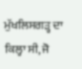ਮੁੱਖਲਿਸਗੜ੍ਹ ਦਾ ਕਿਲ੍ਹਾ ਸੀ, ਜੋ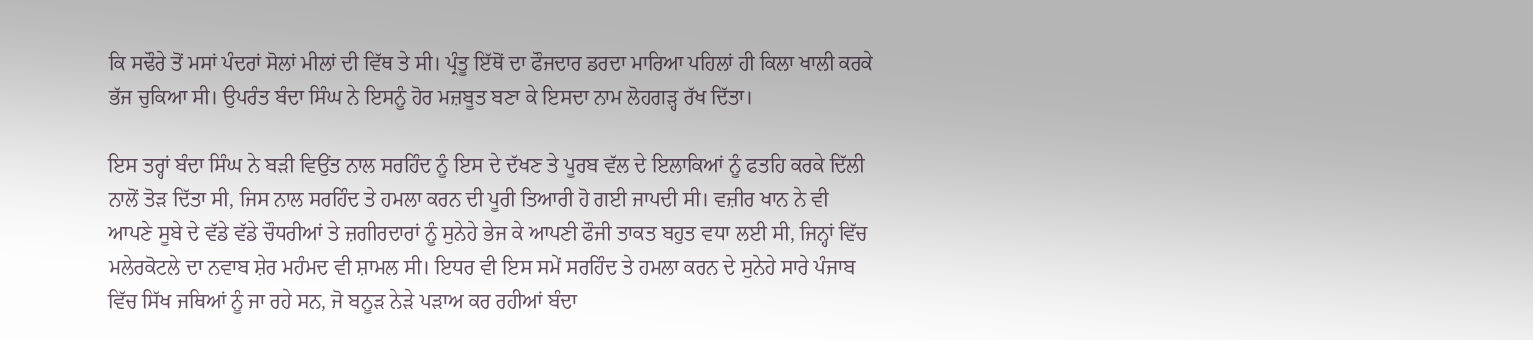ਕਿ ਸਢੌਰੇ ਤੋਂ ਮਸਾਂ ਪੰਦਰਾਂ ਸੋਲਾਂ ਮੀਲਾਂ ਦੀ ਵਿੱਥ ਤੇ ਸੀ। ਪ੍ਰੰਤੂ ਇੱਥੋਂ ਦਾ ਫੌਜਦਾਰ ਡਰਦਾ ਮਾਰਿਆ ਪਹਿਲਾਂ ਹੀ ਕਿਲਾ ਖਾਲੀ ਕਰਕੇ ਭੱਜ ਚੁਕਿਆ ਸੀ। ਉਪਰੰਤ ਬੰਦਾ ਸਿੰਘ ਨੇ ਇਸਨੂੰ ਹੋਰ ਮਜ਼ਬੂਤ ਬਣਾ ਕੇ ਇਸਦਾ ਨਾਮ ਲੋਹਗੜ੍ਹ ਰੱਖ ਦਿੱਤਾ।

ਇਸ ਤਰ੍ਹਾਂ ਬੰਦਾ ਸਿੰਘ ਨੇ ਬੜੀ ਵਿਉਂਤ ਨਾਲ ਸਰਹਿੰਦ ਨੂੰ ਇਸ ਦੇ ਦੱਖਣ ਤੇ ਪੂਰਬ ਵੱਲ ਦੇ ਇਲਾਕਿਆਂ ਨੂੰ ਫਤਹਿ ਕਰਕੇ ਦਿੱਲੀ ਨਾਲੋਂ ਤੋੜ ਦਿੱਤਾ ਸੀ, ਜਿਸ ਨਾਲ ਸਰਹਿੰਦ ਤੇ ਹਮਲਾ ਕਰਨ ਦੀ ਪੂਰੀ ਤਿਆਰੀ ਹੋ ਗਈ ਜਾਪਦੀ ਸੀ। ਵਜ਼ੀਰ ਖਾਨ ਨੇ ਵੀ ਆਪਣੇ ਸੂਬੇ ਦੇ ਵੱਡੇ ਵੱਡੇ ਚੌਧਰੀਆਂ ਤੇ ਜ਼ਗੀਰਦਾਰਾਂ ਨੂੰ ਸੁਨੇਹੇ ਭੇਜ ਕੇ ਆਪਣੀ ਫੌਜੀ ਤਾਕਤ ਬਹੁਤ ਵਧਾ ਲਈ ਸੀ, ਜਿਨ੍ਹਾਂ ਵਿੱਚ ਮਲੇਰਕੋਟਲੇ ਦਾ ਨਵਾਬ ਸ਼ੇਰ ਮਹੰਮਦ ਵੀ ਸ਼ਾਮਲ ਸੀ। ਇਧਰ ਵੀ ਇਸ ਸਮੇਂ ਸਰਹਿੰਦ ਤੇ ਹਮਲਾ ਕਰਨ ਦੇ ਸੁਨੇਹੇ ਸਾਰੇ ਪੰਜਾਬ ਵਿੱਚ ਸਿੱਖ ਜਥਿਆਂ ਨੂੰ ਜਾ ਰਹੇ ਸਨ, ਜੋ ਬਨੂੜ ਨੇੜੇ ਪੜਾਅ ਕਰ ਰਹੀਆਂ ਬੰਦਾ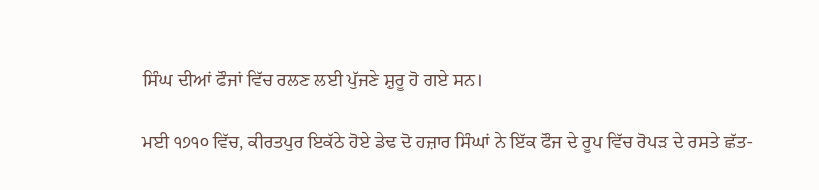ਸਿੰਘ ਦੀਆਂ ਫੌਜਾਂ ਵਿੱਚ ਰਲਣ ਲਈ ਪੁੱਜਣੇ ਸ਼ੁਰੂ ਹੋ ਗਏ ਸਨ।

ਮਈ ੧੭੧੦ ਵਿੱਚ, ਕੀਰਤਪੁਰ ਇਕੱਠੇ ਹੋਏ ਡੇਢ ਦੋ ਹਜ਼ਾਰ ਸਿੰਘਾਂ ਨੇ ਇੱਕ ਫੌਜ ਦੇ ਰੂਪ ਵਿੱਚ ਰੋਪੜ ਦੇ ਰਸਤੇ ਛੱਤ-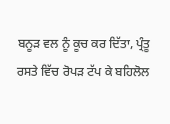ਬਨੂੜ ਵਲ ਨੂੰ ਕੂਚ ਕਰ ਦਿੱਤਾ, ਪ੍ਰੰਤੂ ਰਸਤੇ ਵਿੱਚ ਰੋਪੜ ਟੱਪ ਕੇ ਬਹਿਲੋਲ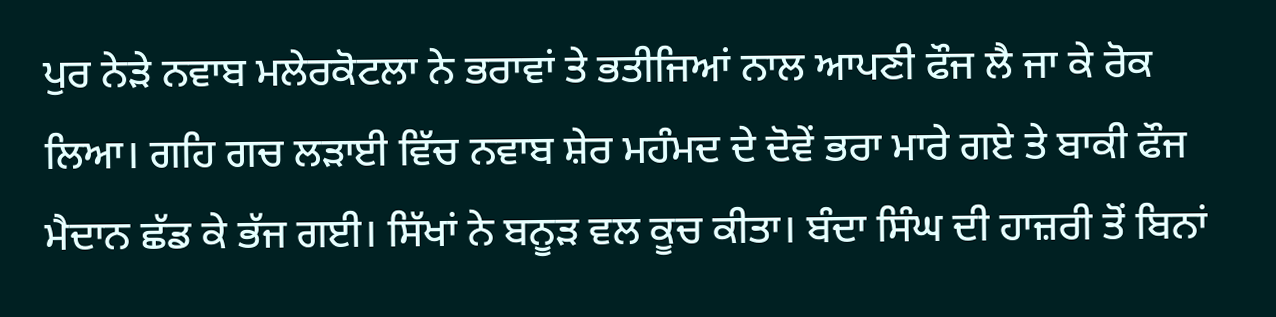ਪੁਰ ਨੇੜੇ ਨਵਾਬ ਮਲੇਰਕੋਟਲਾ ਨੇ ਭਰਾਵਾਂ ਤੇ ਭਤੀਜਿਆਂ ਨਾਲ ਆਪਣੀ ਫੌਜ ਲੈ ਜਾ ਕੇ ਰੋਕ ਲਿਆ। ਗਹਿ ਗਚ ਲੜਾਈ ਵਿੱਚ ਨਵਾਬ ਸ਼ੇਰ ਮਹੰਮਦ ਦੇ ਦੋਵੇਂ ਭਰਾ ਮਾਰੇ ਗਏ ਤੇ ਬਾਕੀ ਫੌਜ ਮੈਦਾਨ ਛੱਡ ਕੇ ਭੱਜ ਗਈ। ਸਿੱਖਾਂ ਨੇ ਬਨੂੜ ਵਲ ਕੂਚ ਕੀਤਾ। ਬੰਦਾ ਸਿੰਘ ਦੀ ਹਾਜ਼ਰੀ ਤੋਂ ਬਿਨਾਂ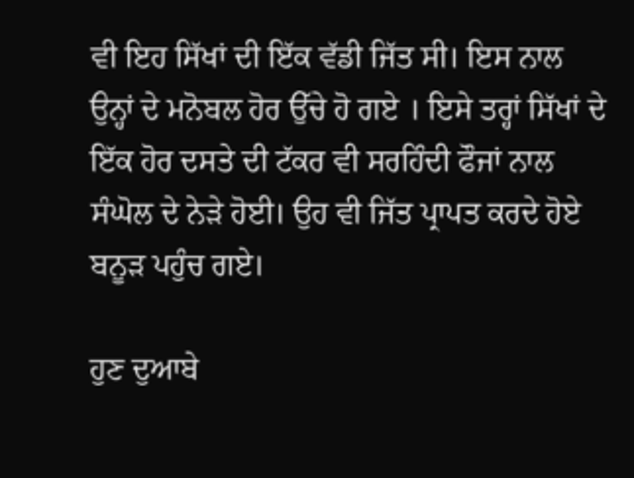ਵੀ ਇਹ ਸਿੱਖਾਂ ਦੀ ਇੱਕ ਵੱਡੀ ਜਿੱਤ ਸੀ। ਇਸ ਨਾਲ ਉਨ੍ਹਾਂ ਦੇ ਮਨੋਬਲ ਹੋਰ ਉੱਚੇ ਹੋ ਗਏ । ਇਸੇ ਤਰ੍ਹਾਂ ਸਿੱਖਾਂ ਦੇ ਇੱਕ ਹੋਰ ਦਸਤੇ ਦੀ ਟੱਕਰ ਵੀ ਸਰਹਿੰਦੀ ਫੌਜਾਂ ਨਾਲ ਸੰਘੋਲ ਦੇ ਨੇੜੇ ਹੋਈ। ਉਹ ਵੀ ਜਿੱਤ ਪ੍ਰਾਪਤ ਕਰਦੇ ਹੋਏ ਬਨੂੜ ਪਹੁੰਚ ਗਏ।

ਹੁਣ ਦੁਆਬੇ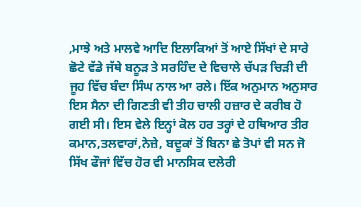,ਮਾਝੇ ਅਤੇ ਮਾਲਵੇ ਆਦਿ ਇਲਾਕਿਆਂ ਤੋਂ ਆਏ ਸਿੱਖਾਂ ਦੇ ਸਾਰੇ ਛੋਟੇ ਵੱਡੇ ਜੱਥੇ ਬਨੂੜ ਤੇ ਸਰਹਿੰਦ ਦੇ ਵਿਚਾਲੇ ਚੱਪੜ ਚਿੜੀ ਦੀ ਜੂਹ ਵਿੱਚ ਬੰਦਾ ਸਿੰਘ ਨਾਲ ਆ ਰਲੇ। ਇੱਕ ਅਨੁਮਾਨ ਅਨੁਸਾਰ ਇਸ ਸੈਨਾ ਦੀ ਗਿਣਤੀ ਵੀ ਤੀਹ ਚਾਲੀ ਹਜ਼ਾਰ ਦੇ ਕਰੀਬ ਹੋ ਗਈ ਸੀ। ਇਸ ਵੇਲੇ ਇਨ੍ਹਾਂ ਕੋਲ ਹਰ ਤਰ੍ਹਾਂ ਦੇ ਹਥਿਆਰ ਤੀਰ ਕਮਾਨ,ਤਲਵਾਰਾਂ,ਨੇਜ਼ੇ, ਬਦੂਕਾਂ ਤੋਂ ਬਿਨਾ ਛੇ ਤੋਪਾਂ ਵੀ ਸਨ ਜੋ ਸਿੱਖ ਫੌਜਾਂ ਵਿੱਚ ਹੋਰ ਵੀ ਮਾਨਸਿਕ ਦਲੇਰੀ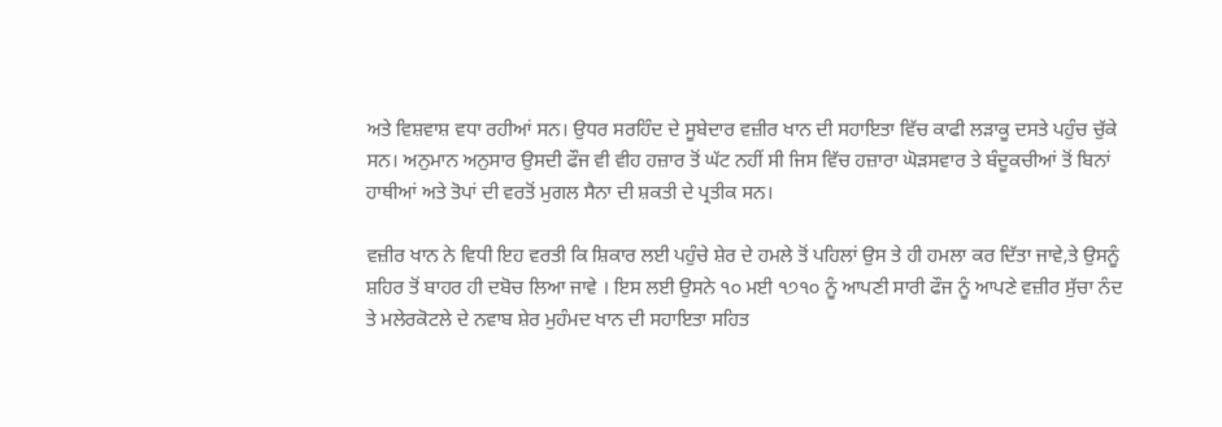ਅਤੇ ਵਿਸ਼ਵਾਸ਼ ਵਧਾ ਰਹੀਆਂ ਸਨ। ਉਧਰ ਸਰਹਿੰਦ ਦੇ ਸੂਬੇਦਾਰ ਵਜ਼ੀਰ ਖਾਨ ਦੀ ਸਹਾਇਤਾ ਵਿੱਚ ਕਾਫੀ ਲੜਾਕੂ ਦਸਤੇ ਪਹੁੰਚ ਚੁੱਕੇ ਸਨ। ਅਨੁਮਾਨ ਅਨੁਸਾਰ ਉਸਦੀ ਫੌਜ ਵੀ ਵੀਹ ਹਜ਼ਾਰ ਤੋਂ ਘੱਟ ਨਹੀਂ ਸੀ ਜਿਸ ਵਿੱਚ ਹਜ਼ਾਰਾ ਘੋੜਸਵਾਰ ਤੇ ਬੰਦੂਕਚੀਆਂ ਤੋਂ ਬਿਨਾਂ ਹਾਥੀਆਂ ਅਤੇ ਤੋਪਾਂ ਦੀ ਵਰਤੋਂ ਮੁਗਲ ਸੈਨਾ ਦੀ ਸ਼ਕਤੀ ਦੇ ਪ੍ਰਤੀਕ ਸਨ।

ਵਜ਼ੀਰ ਖਾਨ ਨੇ ਵਿਧੀ ਇਹ ਵਰਤੀ ਕਿ ਸ਼ਿਕਾਰ ਲਈ ਪਹੁੰਚੇ ਸ਼ੇਰ ਦੇ ਹਮਲੇ ਤੋਂ ਪਹਿਲਾਂ ਉਸ ਤੇ ਹੀ ਹਮਲਾ ਕਰ ਦਿੱਤਾ ਜਾਵੇ,ਤੇ ਉਸਨੂੰ ਸ਼ਹਿਰ ਤੋਂ ਬਾਹਰ ਹੀ ਦਬੋਚ ਲਿਆ ਜਾਵੇ । ਇਸ ਲਈ ਉਸਨੇ ੧੦ ਮਈ ੧੭੧੦ ਨੂੰ ਆਪਣੀ ਸਾਰੀ ਫੌਜ ਨੂੰ ਆਪਣੇ ਵਜ਼ੀਰ ਸੁੱਚਾ ਨੰਦ ਤੇ ਮਲੇਰਕੋਟਲੇ ਦੇ ਨਵਾਬ ਸ਼ੇਰ ਮੁਹੰਮਦ ਖਾਨ ਦੀ ਸਹਾਇਤਾ ਸਹਿਤ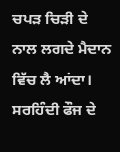ਚਪੜ ਚਿੜੀ ਦੇ ਨਾਲ ਲਗਦੇ ਮੈਦਾਨ ਵਿੱਚ ਲੈ ਆਂਦਾ। ਸਰਹਿੰਦੀ ਫੌਜ ਦੇ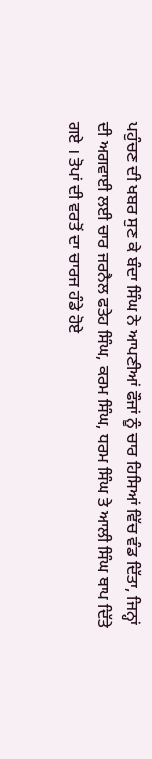ਪਹੁੰਚਣ ਦੀ ਖਬਰ ਸੁਣ ਕੇ ਬੰਦਾ ਸਿੰਘ ਨੇ ਆਪਣੀਆਂ ਫੌਜਾਂ ਨੂੰ ਚਾਰ ਹਿਸਿਆਂ ਵਿੱਚ ਵੰਡ ਦਿੱਤਾ, ਜਿਨ੍ਹਾਂ ਦੀ ਅਗਵਾਈ ਲਈ ਚਾਰ ਜਰਨੈਲ ਫਤੇਹ ਸਿੰਘ, ਕਰਮ ਸਿੰਘ, ਧਰਮ ਸਿੰਘ ਤੇ ਆਲੀ ਸਿੰਘ ਥਾਪ ਦਿੱਤੇ ਗਏ । ਤੋਪਾਂ ਦੀ ਵਰਤੋਂ ਦਾ ਚਾਰਜ ਹੰਡੇ ਹੋਏ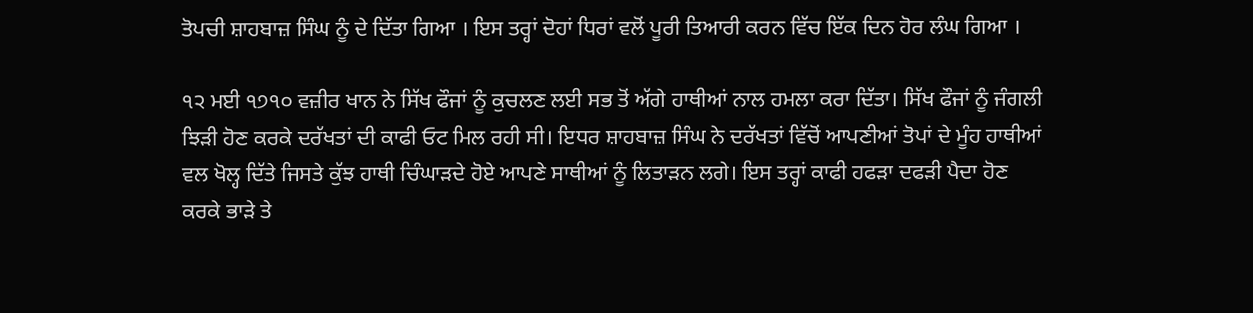ਤੋਪਚੀ ਸ਼ਾਹਬਾਜ਼ ਸਿੰਘ ਨੂੰ ਦੇ ਦਿੱਤਾ ਗਿਆ । ਇਸ ਤਰ੍ਹਾਂ ਦੋਹਾਂ ਧਿਰਾਂ ਵਲੋਂ ਪੂਰੀ ਤਿਆਰੀ ਕਰਨ ਵਿੱਚ ਇੱਕ ਦਿਨ ਹੋਰ ਲੰਘ ਗਿਆ ।

੧੨ ਮਈ ੧੭੧੦ ਵਜ਼ੀਰ ਖਾਨ ਨੇ ਸਿੱਖ ਫੌਜਾਂ ਨੂੰ ਕੁਚਲਣ ਲਈ ਸਭ ਤੋਂ ਅੱਗੇ ਹਾਥੀਆਂ ਨਾਲ ਹਮਲਾ ਕਰਾ ਦਿੱਤਾ। ਸਿੱਖ ਫੌਜਾਂ ਨੂੰ ਜੰਗਲੀ ਝਿੜੀ ਹੋਣ ਕਰਕੇ ਦਰੱਖਤਾਂ ਦੀ ਕਾਫੀ ਓਟ ਮਿਲ ਰਹੀ ਸੀ। ਇਧਰ ਸ਼ਾਹਬਾਜ਼ ਸਿੰਘ ਨੇ ਦਰੱਖਤਾਂ ਵਿੱਚੋਂ ਆਪਣੀਆਂ ਤੋਪਾਂ ਦੇ ਮੂੰਹ ਹਾਥੀਆਂ ਵਲ ਖੋਲ੍ਹ ਦਿੱਤੇ ਜਿਸਤੇ ਕੁੱਝ ਹਾਥੀ ਚਿੰਘਾੜਦੇ ਹੋਏ ਆਪਣੇ ਸਾਥੀਆਂ ਨੂੰ ਲਿਤਾੜਨ ਲਗੇ। ਇਸ ਤਰ੍ਹਾਂ ਕਾਫੀ ਹਫੜਾ ਦਫੜੀ ਪੈਦਾ ਹੋਣ ਕਰਕੇ ਭਾੜੇ ਤੇ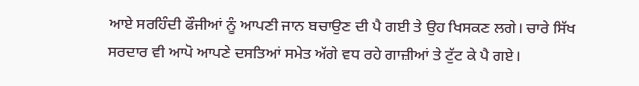ਆਏ ਸਰਹਿੰਦੀ ਫੌਜੀਆਂ ਨੂੰ ਆਪਣੀ ਜਾਨ ਬਚਾਉਣ ਦੀ ਪੈ ਗਈ ਤੇ ਉਹ ਖਿਸਕਣ ਲਗੇ। ਚਾਰੇ ਸਿੱਖ ਸਰਦਾਰ ਵੀ ਆਪੋ ਆਪਣੇ ਦਸਤਿਆਂ ਸਮੇਤ ਅੱਗੇ ਵਧ ਰਹੇ ਗਾਜ਼ੀਆਂ ਤੇ ਟੁੱਟ ਕੇ ਪੈ ਗਏ।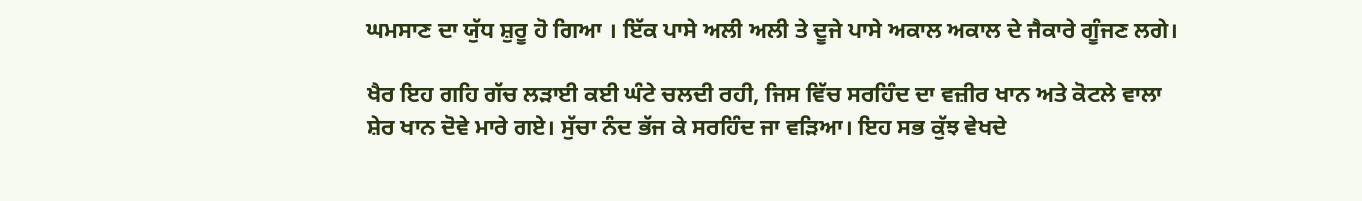ਘਮਸਾਣ ਦਾ ਯੁੱਧ ਸ਼ੁਰੂ ਹੋ ਗਿਆ । ਇੱਕ ਪਾਸੇ ਅਲੀ ਅਲੀ ਤੇ ਦੂਜੇ ਪਾਸੇ ਅਕਾਲ ਅਕਾਲ ਦੇ ਜੈਕਾਰੇ ਗੂੰਜਣ ਲਗੇ।

ਖੈਰ ਇਹ ਗਹਿ ਗੱਚ ਲੜਾਈ ਕਈ ਘੰਟੇ ਚਲਦੀ ਰਹੀ, ਜਿਸ ਵਿੱਚ ਸਰਹਿੰਦ ਦਾ ਵਜ਼ੀਰ ਖਾਨ ਅਤੇ ਕੋਟਲੇ ਵਾਲਾ ਸ਼ੇਰ ਖਾਨ ਦੋਵੇ ਮਾਰੇ ਗਏ। ਸੁੱਚਾ ਨੰਦ ਭੱਜ ਕੇ ਸਰਹਿੰਦ ਜਾ ਵੜਿਆ। ਇਹ ਸਭ ਕੁੱਝ ਵੇਖਦੇ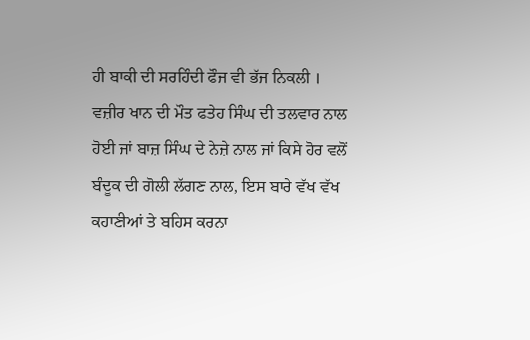ਹੀ ਬਾਕੀ ਦੀ ਸਰਹਿੰਦੀ ਫੌਜ ਵੀ ਭੱਜ ਨਿਕਲੀ । ਵਜ਼ੀਰ ਖਾਨ ਦੀ ਮੌਤ ਫਤੇਹ ਸਿੰਘ ਦੀ ਤਲਵਾਰ ਨਾਲ ਹੋਈ ਜਾਂ ਬਾਜ਼ ਸਿੰਘ ਦੇ ਨੇਜ਼ੇ ਨਾਲ ਜਾਂ ਕਿਸੇ ਹੋਰ ਵਲੋਂ ਬੰਦੂਕ ਦੀ ਗੋਲੀ ਲੱਗਣ ਨਾਲ, ਇਸ ਬਾਰੇ ਵੱਖ ਵੱਖ ਕਹਾਣੀਆਂ ਤੇ ਬਹਿਸ ਕਰਨਾ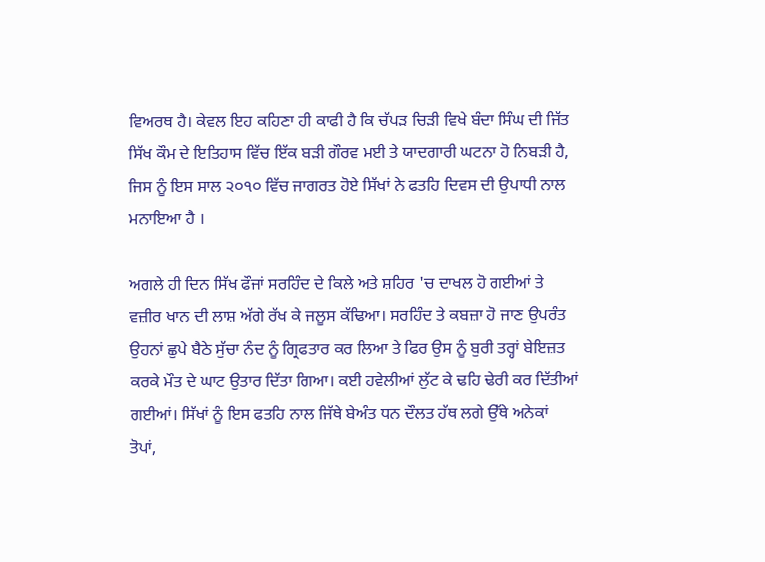ਵਿਅਰਥ ਹੈ। ਕੇਵਲ ਇਹ ਕਹਿਣਾ ਹੀ ਕਾਫੀ ਹੈ ਕਿ ਚੱਪੜ ਚਿੜੀ ਵਿਖੇ ਬੰਦਾ ਸਿੰਘ ਦੀ ਜਿੱਤ ਸਿੱਖ ਕੌਮ ਦੇ ਇਤਿਹਾਸ ਵਿੱਚ ਇੱਕ ਬੜੀ ਗੌਰਵ ਮਈ ਤੇ ਯਾਦਗਾਰੀ ਘਟਨਾ ਹੋ ਨਿਬੜੀ ਹੈ, ਜਿਸ ਨੂੰ ਇਸ ਸਾਲ ੨੦੧੦ ਵਿੱਚ ਜਾਗਰਤ ਹੋਏ ਸਿੱਖਾਂ ਨੇ ਫਤਹਿ ਦਿਵਸ ਦੀ ਉਪਾਧੀ ਨਾਲ ਮਨਾਇਆ ਹੈ ।

ਅਗਲੇ ਹੀ ਦਿਨ ਸਿੱਖ ਫੌਜਾਂ ਸਰਹਿੰਦ ਦੇ ਕਿਲੇ ਅਤੇ ਸ਼ਹਿਰ 'ਚ ਦਾਖਲ ਹੋ ਗਈਆਂ ਤੇ ਵਜ਼ੀਰ ਖਾਨ ਦੀ ਲਾਸ਼ ਅੱਗੇ ਰੱਖ ਕੇ ਜਲੂਸ ਕੱਢਿਆ। ਸਰਹਿੰਦ ਤੇ ਕਬਜ਼ਾ ਹੋ ਜਾਣ ਉਪਰੰਤ ਉਹਨਾਂ ਛੁਪੇ ਬੈਠੇ ਸੁੱਚਾ ਨੰਦ ਨੂੰ ਗ੍ਰਿਫਤਾਰ ਕਰ ਲਿਆ ਤੇ ਫਿਰ ਉਸ ਨੂੰ ਬੁਰੀ ਤਰ੍ਹਾਂ ਬੇਇਜ਼ਤ ਕਰਕੇ ਮੌਤ ਦੇ ਘਾਟ ਉਤਾਰ ਦਿੱਤਾ ਗਿਆ। ਕਈ ਹਵੇਲੀਆਂ ਲੁੱਟ ਕੇ ਢਹਿ ਢੇਰੀ ਕਰ ਦਿੱਤੀਆਂ ਗਈਆਂ। ਸਿੱਖਾਂ ਨੂੰ ਇਸ ਫਤਹਿ ਨਾਲ ਜਿੱਥੇ ਬੇਅੰਤ ਧਨ ਦੌਲਤ ਹੱਥ ਲਗੇ ਉੱਥੇ ਅਨੇਕਾਂ ਤੋਪਾਂ,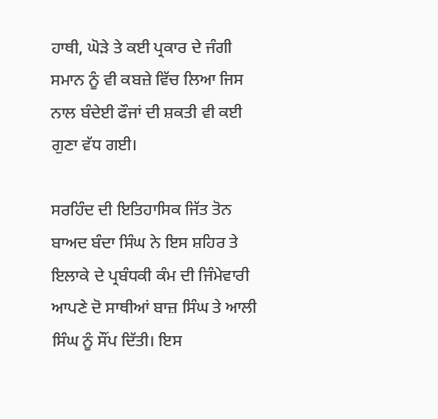ਹਾਥੀ, ਘੋੜੇ ਤੇ ਕਈ ਪ੍ਰਕਾਰ ਦੇ ਜੰਗੀ ਸਮਾਨ ਨੂੰ ਵੀ ਕਬਜ਼ੇ ਵਿੱਚ ਲਿਆ ਜਿਸ ਨਾਲ ਬੰਦੇਈ ਫੌਜਾਂ ਦੀ ਸ਼ਕਤੀ ਵੀ ਕਈ ਗੁਣਾ ਵੱਧ ਗਈ।

ਸਰਹਿੰਦ ਦੀ ਇਤਿਹਾਸਿਕ ਜਿੱਤ ਤੋਨ ਬਾਅਦ ਬੰਦਾ ਸਿੰਘ ਨੇ ਇਸ ਸ਼ਹਿਰ ਤੇ ਇਲਾਕੇ ਦੇ ਪ੍ਰਬੰਧਕੀ ਕੰਮ ਦੀ ਜਿੰਮੇਵਾਰੀ ਆਪਣੇ ਦੋ ਸਾਥੀਆਂ ਬਾਜ਼ ਸਿੰਘ ਤੇ ਆਲੀ ਸਿੰਘ ਨੂੰ ਸੌਂਪ ਦਿੱਤੀ। ਇਸ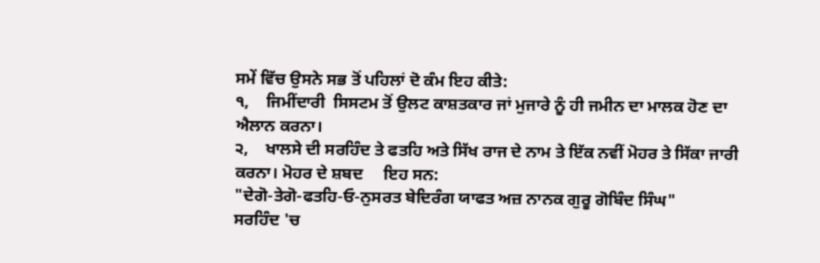ਸਮੇਂ ਵਿੱਚ ਉਸਨੇ ਸਭ ਤੋਂ ਪਹਿਲਾਂ ਦੋ ਕੰਮ ਇਹ ਕੀਤੇ:
੧,    ਜਿਮੀਂਦਾਰੀ  ਸਿਸਟਮ ਤੋਂ ਉਲਟ ਕਾਸ਼ਤਕਾਰ ਜਾਂ ਮੁਜਾਰੇ ਨੂੰ ਹੀ ਜਮੀਨ ਦਾ ਮਾਲਕ ਹੋਣ ਦਾ ਐਲਾਨ ਕਰਨਾ।
੨,    ਖਾਲਸੇ ਦੀ ਸਰਹਿੰਦ ਤੇ ਫਤਹਿ ਅਤੇ ਸਿੱਖ ਰਾਜ ਦੇ ਨਾਮ ਤੇ ਇੱਕ ਨਵੀਂ ਮੋਹਰ ਤੇ ਸਿੱਕਾ ਜਾਰੀ ਕਰਨਾ। ਮੋਹਰ ਦੇ ਸ਼ਬਦ     ਇਹ ਸਨ:
"ਦੇਗੋ-ਤੇਗੋ-ਫਤਹਿ-ਓ-ਨੁਸਰਤ ਬੇਦਿਰੰਗ ਯਾਫਤ ਅਜ਼ ਨਾਨਕ ਗੁਰੂ ਗੋਬਿੰਦ ਸਿੰਘ"
ਸਰਹਿੰਦ 'ਚ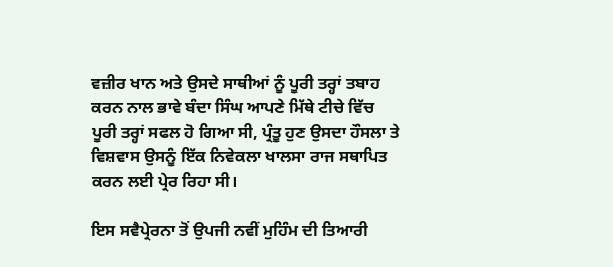ਵਜ਼ੀਰ ਖਾਨ ਅਤੇ ਉਸਦੇ ਸਾਥੀਆਂ ਨੂੰ ਪੂਰੀ ਤਰ੍ਹਾਂ ਤਬਾਹ ਕਰਨ ਨਾਲ ਭਾਵੇ ਬੰਦਾ ਸਿੰਘ ਆਪਣੇ ਮਿੱਥੇ ਟੀਚੇ ਵਿੱਚ ਪੂਰੀ ਤਰ੍ਹਾਂ ਸਫਲ ਹੋ ਗਿਆ ਸੀ, ਪ੍ਰੰਤੂ ਹੁਣ ਉਸਦਾ ਹੌਸਲਾ ਤੇ ਵਿਸ਼ਵਾਸ ਉਸਨੂੰ ਇੱਕ ਨਿਵੇਕਲਾ ਖਾਲਸਾ ਰਾਜ ਸਥਾਪਿਤ ਕਰਨ ਲਈ ਪ੍ਰੇਰ ਰਿਹਾ ਸੀ।

ਇਸ ਸਵੈਪ੍ਰੇਰਨਾ ਤੋਂ ਉਪਜੀ ਨਵੀਂ ਮੁਹਿੰਮ ਦੀ ਤਿਆਰੀ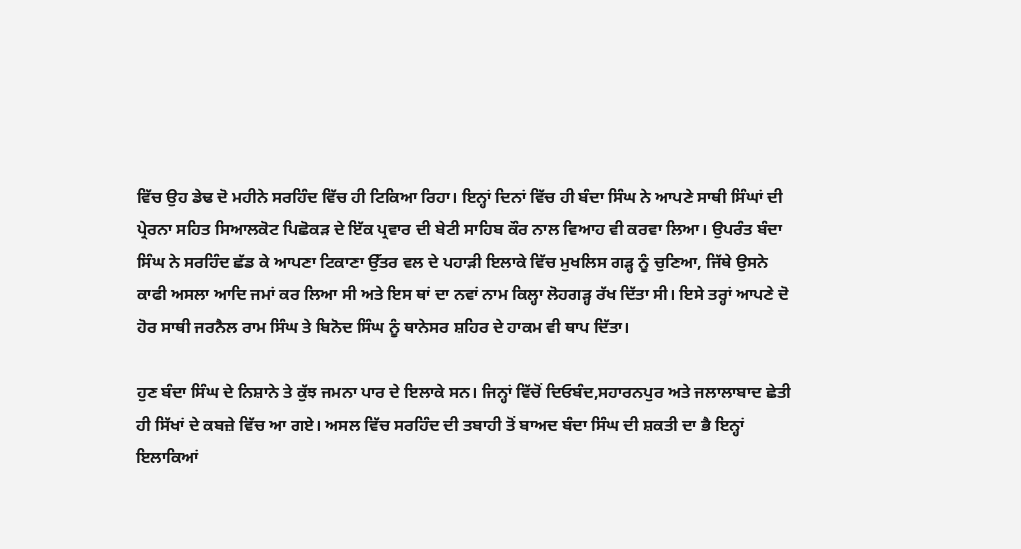ਵਿੱਚ ਉਹ ਡੇਢ ਦੋ ਮਹੀਨੇ ਸਰਹਿੰਦ ਵਿੱਚ ਹੀ ਟਿਕਿਆ ਰਿਹਾ। ਇਨ੍ਹਾਂ ਦਿਨਾਂ ਵਿੱਚ ਹੀ ਬੰਦਾ ਸਿੰਘ ਨੇ ਆਪਣੇ ਸਾਥੀ ਸਿੰਘਾਂ ਦੀ ਪ੍ਰੇਰਨਾ ਸਹਿਤ ਸਿਆਲਕੋਟ ਪਿਛੋਕੜ ਦੇ ਇੱਕ ਪ੍ਰਵਾਰ ਦੀ ਬੇਟੀ ਸਾਹਿਬ ਕੌਰ ਨਾਲ ਵਿਆਹ ਵੀ ਕਰਵਾ ਲਿਆ। ਉਪਰੰਤ ਬੰਦਾ ਸਿੰਘ ਨੇ ਸਰਹਿੰਦ ਛੱਡ ਕੇ ਆਪਣਾ ਟਿਕਾਣਾ ਉੱਤਰ ਵਲ ਦੇ ਪਹਾੜੀ ਇਲਾਕੇ ਵਿੱਚ ਮੁਖਲਿਸ ਗੜ੍ਹ ਨੂੰ ਚੁਣਿਆ, ਜਿੱਥੇ ਉਸਨੇ ਕਾਫੀ ਅਸਲਾ ਆਦਿ ਜਮਾਂ ਕਰ ਲਿਆ ਸੀ ਅਤੇ ਇਸ ਥਾਂ ਦਾ ਨਵਾਂ ਨਾਮ ਕਿਲ੍ਹਾ ਲੋਹਗੜ੍ਹ ਰੱਖ ਦਿੱਤਾ ਸੀ। ਇਸੇ ਤਰ੍ਹਾਂ ਆਪਣੇ ਦੋ ਹੋਰ ਸਾਥੀ ਜਰਨੈਲ ਰਾਮ ਸਿੰਘ ਤੇ ਬਿਨੋਦ ਸਿੰਘ ਨੂੰ ਥਾਨੇਸਰ ਸ਼ਹਿਰ ਦੇ ਹਾਕਮ ਵੀ ਥਾਪ ਦਿੱਤਾ।

ਹੁਣ ਬੰਦਾ ਸਿੰਘ ਦੇ ਨਿਸ਼ਾਨੇ ਤੇ ਕੁੱਝ ਜਮਨਾ ਪਾਰ ਦੇ ਇਲਾਕੇ ਸਨ। ਜਿਨ੍ਹਾਂ ਵਿੱਚੋਂ ਦਿਓਬੰਦ,ਸਹਾਰਨਪੁਰ ਅਤੇ ਜਲਾਲਾਬਾਦ ਛੇਤੀ ਹੀ ਸਿੱਖਾਂ ਦੇ ਕਬਜ਼ੇ ਵਿੱਚ ਆ ਗਏ। ਅਸਲ ਵਿੱਚ ਸਰਹਿੰਦ ਦੀ ਤਬਾਹੀ ਤੋਂ ਬਾਅਦ ਬੰਦਾ ਸਿੰਘ ਦੀ ਸ਼ਕਤੀ ਦਾ ਭੈ ਇਨ੍ਹਾਂ ਇਲਾਕਿਆਂ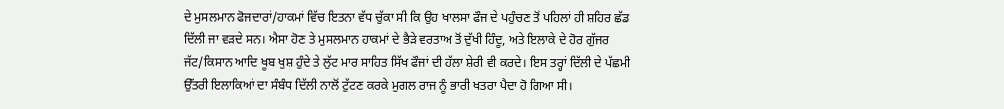ਦੇ ਮੁਸਲਮਾਨ ਫੋਜਦਾਰਾਂ/ਹਾਕਮਾਂ ਵਿੱਚ ਇਤਨਾ ਵੱਧ ਚੁੱਕਾ ਸੀ ਕਿ ਉਹ ਖਾਲਸਾ ਫੌਜ ਦੇ ਪਹੁੰਚਣ ਤੋਂ ਪਹਿਲਾਂ ਹੀ ਸ਼ਹਿਰ ਛੱਡ ਦਿੱਲੀ ਜਾ ਵੜਦੇ ਸਨ। ਐਸਾ ਹੋਣ ਤੇ ਮੁਸਲਮਾਨ ਹਾਕਮਾਂ ਦੇ ਭੈੜੇ ਵਰਤਾਅ ਤੋਂ ਦੁੱਖੀ ਹਿੰਦੂ, ਅਤੇ ਇਲਾਕੇ ਦੇ ਹੋਰ ਗੁੱਜਰ ਜੱਟ/ਕਿਸਾਨ ਆਦਿ ਖੂਬ ਖੁਸ਼ ਹੁੰਦੇ ਤੇ ਲੁੱਟ ਮਾਰ ਸਾਹਿਤ ਸਿੱਖ ਫੌਜਾਂ ਦੀ ਹੱਲਾ ਸ਼ੇਰੀ ਵੀ ਕਰਦੇ। ਇਸ ਤਰ੍ਹਾਂ ਦਿੱਲੀ ਦੇ ਪੱਛਮੀ ਉੱਤਰੀ ਇਲਾਕਿਆਂ ਦਾ ਸੰਬੰਧ ਦਿੱਲੀ ਨਾਲੋਂ ਟੁੱਟਣ ਕਰਕੇ ਮੁਗਲ ਰਾਜ ਨੂੰ ਭਾਰੀ ਖਤਰਾ ਪੈਦਾ ਹੋ ਗਿਆ ਸੀ।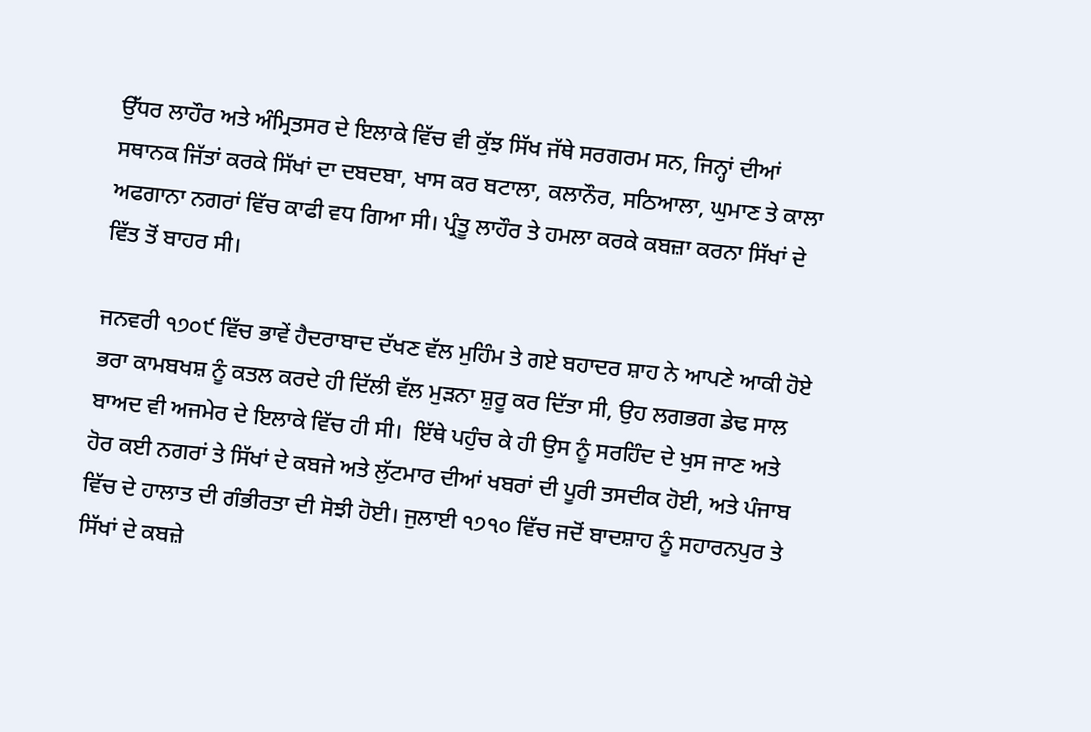ਉੱਧਰ ਲਾਹੌਰ ਅਤੇ ਅੰਮ੍ਰਿਤਸਰ ਦੇ ਇਲਾਕੇ ਵਿੱਚ ਵੀ ਕੁੱਝ ਸਿੱਖ ਜੱਥੇ ਸਰਗਰਮ ਸਨ, ਜਿਨ੍ਹਾਂ ਦੀਆਂ ਸਥਾਨਕ ਜਿੱਤਾਂ ਕਰਕੇ ਸਿੱਖਾਂ ਦਾ ਦਬਦਬਾ, ਖਾਸ ਕਰ ਬਟਾਲਾ, ਕਲਾਨੌਰ, ਸਠਿਆਲਾ, ਘੁਮਾਣ ਤੇ ਕਾਲਾ ਅਫਗਾਨਾ ਨਗਰਾਂ ਵਿੱਚ ਕਾਫੀ ਵਧ ਗਿਆ ਸੀ। ਪ੍ਰੰਤੂ ਲਾਹੌਰ ਤੇ ਹਮਲਾ ਕਰਕੇ ਕਬਜ਼ਾ ਕਰਨਾ ਸਿੱਖਾਂ ਦੇ ਵਿੱਤ ਤੋਂ ਬਾਹਰ ਸੀ।

ਜਨਵਰੀ ੧੭੦੯ ਵਿੱਚ ਭਾਵੇਂ ਹੈਦਰਾਬਾਦ ਦੱਖਣ ਵੱਲ ਮੁਹਿੰਮ ਤੇ ਗਏ ਬਹਾਦਰ ਸ਼ਾਹ ਨੇ ਆਪਣੇ ਆਕੀ ਹੋਏ ਭਰਾ ਕਾਮਬਖਸ਼ ਨੂੰ ਕਤਲ ਕਰਦੇ ਹੀ ਦਿੱਲੀ ਵੱਲ ਮੁੜਨਾ ਸ਼ੁਰੂ ਕਰ ਦਿੱਤਾ ਸੀ, ਉਹ ਲਗਭਗ ਡੇਢ ਸਾਲ ਬਾਅਦ ਵੀ ਅਜਮੇਰ ਦੇ ਇਲਾਕੇ ਵਿੱਚ ਹੀ ਸੀ।  ਇੱਥੇ ਪਹੁੰਚ ਕੇ ਹੀ ਉਸ ਨੂੰ ਸਰਹਿੰਦ ਦੇ ਖੁਸ ਜਾਣ ਅਤੇ ਹੋਰ ਕਈ ਨਗਰਾਂ ਤੇ ਸਿੱਖਾਂ ਦੇ ਕਬਜੇ ਅਤੇ ਲੁੱਟਮਾਰ ਦੀਆਂ ਖਬਰਾਂ ਦੀ ਪੂਰੀ ਤਸਦੀਕ ਹੋਈ, ਅਤੇ ਪੰਜਾਬ ਵਿੱਚ ਦੇ ਹਾਲਾਤ ਦੀ ਗੰਭੀਰਤਾ ਦੀ ਸੋਝੀ ਹੋਈ। ਜੁਲਾਈ ੧੭੧੦ ਵਿੱਚ ਜਦੋਂ ਬਾਦਸ਼ਾਹ ਨੂੰ ਸਹਾਰਨਪੁਰ ਤੇ ਸਿੱਖਾਂ ਦੇ ਕਬਜ਼ੇ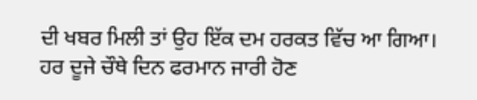ਦੀ ਖਬਰ ਮਿਲੀ ਤਾਂ ਉਹ ਇੱਕ ਦਮ ਹਰਕਤ ਵਿੱਚ ਆ ਗਿਆ। ਹਰ ਦੂਜੇ ਚੌਥੇ ਦਿਨ ਫਰਮਾਨ ਜਾਰੀ ਹੋਣ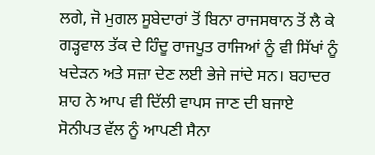ਲਗੇ, ਜੋ ਮੁਗਲ ਸੂਬੇਦਾਰਾਂ ਤੋਂ ਬਿਨਾ ਰਾਜਸਥਾਨ ਤੋਂ ਲੈ ਕੇ ਗੜ੍ਹਵਾਲ ਤੱਕ ਦੇ ਹਿੰਦੂ ਰਾਜਪੂਤ ਰਾਜਿਆਂ ਨੂੰ ਵੀ ਸਿੱਖਾਂ ਨੂੰ ਖਦੇੜਨ ਅਤੇ ਸਜ਼ਾ ਦੇਣ ਲਈ ਭੇਜੇ ਜਾਂਦੇ ਸਨ। ਬਹਾਦਰ ਸ਼ਾਹ ਨੇ ਆਪ ਵੀ ਦਿੱਲੀ ਵਾਪਸ ਜਾਣ ਦੀ ਬਜਾਏ ਸੋਨੀਪਤ ਵੱਲ ਨੂੰ ਆਪਣੀ ਸੈਨਾ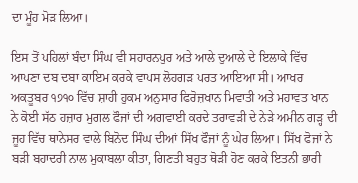ਦਾ ਮੂੰਹ ਮੋੜ ਲਿਆ।

ਇਸ ਤੋਂ ਪਹਿਲਾਂ ਬੰਦਾ ਸਿੰਘ ਵੀ ਸਹਾਰਨਪੁਰ ਅਤੇ ਆਲੇ ਦੁਆਲੇ ਦੇ ਇਲਾਕੇ ਵਿੱਚ ਆਪਣਾ ਦਬ ਦਬਾ ਕਾਇਮ ਕਰਕੇ ਵਾਪਸ ਲੋਹਗੜ ਪਰਤ ਆਇਆ ਸੀ। ਆਖਰ ਅਕਤੂਬਰ ੧੭੧੦ ਵਿੱਚ ਸ਼ਾਹੀ ਹੁਕਮ ਅਨੁਸਾਰ ਫਿਰੋਜ਼ਖਾਨ ਮਿਵਾਤੀ ਅਤੇ ਮਹਾਵਤ ਖਾਨ ਨੇ ਕੋਈ ਸੱਠ ਹਜ਼ਾਰ ਮੁਗਲ ਫੌਜਾਂ ਦੀ ਅਗਵਾਈ ਕਰਦੇ ਤਰਾਵੜੀ ਦੇ ਨੇੜੇ ਅਮੀਨ ਗੜ੍ਹ ਦੀ ਜੂਹ ਵਿੱਚ ਥਾਨੇਸਰ ਵਾਲੇ ਬਿਨੋਦ ਸਿੰਘ ਦੀਆਂ ਸਿੱਖ ਫੌਜਾਂ ਨੂੰ ਘੇਰ ਲਿਆ। ਸਿੱਖ ਫੋਜਾਂ ਨੇ ਬੜੀ ਬਹਾਦਰੀ ਨਾਲ ਮੁਕਾਬਲਾ ਕੀਤਾ, ਗਿਣਤੀ ਬਹੁਤ ਥੋੜੀ ਹੋਣ ਕਰਕੇ ਇਤਨੀ ਭਾਰੀ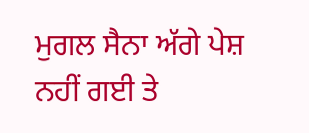ਮੁਗਲ ਸੈਨਾ ਅੱਗੇ ਪੇਸ਼ ਨਹੀਂ ਗਈ ਤੇ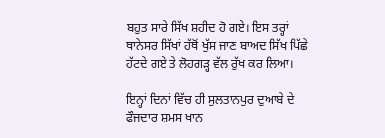ਬਹੁਤ ਸਾਰੇ ਸਿੱਖ ਸ਼ਹੀਦ ਹੋ ਗਏ। ਇਸ ਤਰ੍ਹਾਂ ਥਾਨੇਸਰ ਸਿੱਖਾਂ ਹੱਥੋਂ ਖੁੱਸ ਜਾਣ ਬਾਅਦ ਸਿੱਖ ਪਿੱਛੇ ਹੱਟਦੇ ਗਏ ਤੇ ਲੋਹਗੜ੍ਹ ਵੱਲ ਰੁੱਖ ਕਰ ਲਿਆ।

ਇਨ੍ਹਾਂ ਦਿਨਾਂ ਵਿੱਚ ਹੀ ਸੁਲਤਾਨਪੁਰ ਦੁਆਬੇ ਦੇ ਫੌਜਦਾਰ ਸ਼ਮਸ ਖਾਨ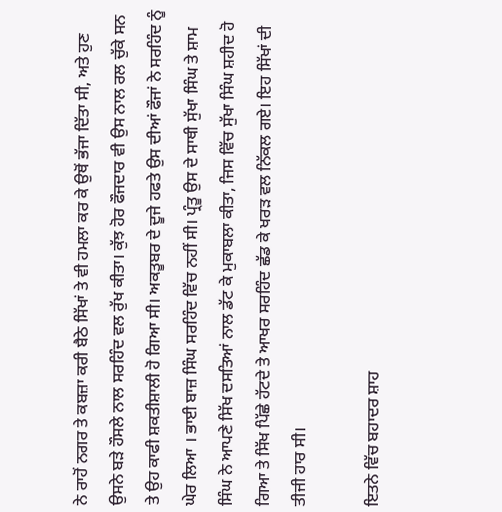ਨੇ ਰਾਹੋਂ ਨਗਰ ਤੇ ਕਬਜ਼ਾ ਕਰੀ ਬੈਠੇ ਸਿੱਖਾਂ ਤੇ ਵੀ ਹਮਲਾ ਕਰ ਕੇ ਉਥੋਂ ਭੱਜਾ ਦਿੱਤਾ ਸੀ, ਅਤੇ ਹੁਣ ਉਸਨੇ ਬੜੇ ਹੌਸਲੇ ਨਾਲ ਸਰਹਿੰਦ ਵਲ ਰੁੱਖ ਕੀਤਾ। ਕੁੱਝ ਹੋਰ ਫੌਜਦਾਰ ਵੀ ਉਸ ਨਾਲ ਰਲ ਚੁੱਕੇ ਸਨ ਤੇ ਉਹ ਕਾਫੀ ਸ਼ਕਤੀਸ਼ਾਲੀ ਹੋ ਗਿਆ ਸੀ। ਅਕਤੂਬਰ ਦੇ ਦੂਜੇ ਹਫਤੇ ਉਸ ਦੀਆਂ ਫੌਜਾਂ ਨੇ ਸਰਹਿੰਦ ਨੂੰ ਘੇਰ ਲਿਆ । ਭਾਈ ਬਾਜ਼ ਸਿੰਘ ਸਰਹਿੰਦ ਵਿੱਚ ਨਹੀਂ ਸੀ। ਪ੍ਰੰਤੂ ਉਸ ਦੇ ਸਾਥੀ ਸੁੱਖਾ ਸਿੰਘ ਤੇ ਸ਼ਾਮ ਸਿੰਘ ਨੇ ਆਪਣੇ ਸਿੱਖ ਦਸਤਿਆਂ ਨਾਲ ਡੱਟ ਕੇ ਮੁਕਾਬਲਾ ਕੀਤਾ, ਜਿਸ ਵਿੱਚ ਸੁੱਖਾ ਸਿੰਘ ਸ਼ਹੀਦ ਹੋ ਗਿਆ ਤੇ ਸਿੱਖ ਪਿੱਛੇ ਹੱਟਦੇ ਤੇ ਆਖਰ ਸਰਹਿੰਦ ਛੱਡ ਕੇ ਖਰੜ ਵਲ ਨਿੱਕਲ ਗਏ। ਇਹ ਸਿੱਖਾਂ ਦੀ ਤੀਜੀ ਹਾਰ ਸੀ।

ਇਤਨੇ ਵਿੱਚ ਬਹਾਦਰ ਸ਼ਾਹ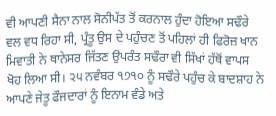ਵੀ ਆਪਣੀ ਸੈਨਾ ਨਾਲ ਸੋਨੀਪੱਤ ਤੋਂ ਕਰਨਾਲ ਹੁੰਦਾ ਹੋਇਆ ਸਢੌਰੇ ਵਲ ਵਧ ਰਿਹਾ ਸੀ, ਪ੍ਰੰਤੂ ਉਸ ਦੇ ਪਹੁੰਚਣ ਤੋਂ ਪਹਿਲਾਂ ਹੀ ਫਿਰੋਜ਼ ਖਾਨ ਮਿਵਾਤੀ ਨੇ ਥਾਨੇਸਰ ਜਿੱਤਣ ਉਪਰੰਤ ਸਢੌਰਾ ਵੀ ਸਿੱਖਾਂ ਹੱਥੋਂ ਵਾਪਸ ਖੋਹ ਲਿਆ ਸੀ। ੨੫ ਨਵੰਬਰ ੧੭੧੦ ਨੂੰ ਸਢੌਰੇ ਪਹੁੰਚ ਕੇ ਬਾਦਸ਼ਾਹ ਨੇ ਆਪਣੇ ਜੇਤੂ ਫੌਜਦਾਰਾਂ ਨੂੰ ਇਨਾਮ ਵੰਡੇ ਅਤੇ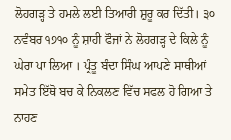ਲੋਹਗੜ੍ਹ ਤੇ ਹਮਲੇ ਲਈ ਤਿਆਰੀ ਸ਼ੁਰੂ ਕਰ ਦਿੱਤੀ। ੩੦ ਨਵੰਬਰ ੧੭੧੦ ਨੂੰ ਸ਼ਾਹੀ ਫੌਜਾਂ ਨੇ ਲੋਹਗੜ੍ਹ ਦੇ ਕਿਲੇ ਨੂੰ ਘੇਰਾ ਪਾ ਲਿਆ । ਪ੍ਰੰਤੂ ਬੰਦਾ ਸਿੰਘ ਆਪਣੇ ਸਾਥੀਆਂ ਸਮੇਤ ਇੱਥੋ ਬਚ ਕੇ ਨਿਕਲਣ ਵਿੱਚ ਸਫਲ ਹੋ ਗਿਆ ਤੇ ਨਾਹਣ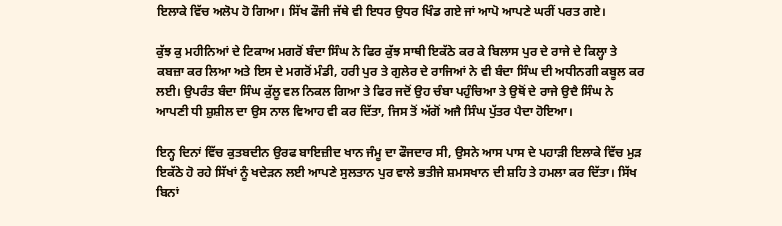ਇਲਾਕੇ ਵਿੱਚ ਅਲੋਪ ਹੋ ਗਿਆ। ਸਿੱਖ ਫੌਜੀ ਜੱਥੇ ਵੀ ਇਧਰ ਉਧਰ ਖਿੰਡ ਗਏ ਜਾਂ ਆਪੋ ਆਪਣੇ ਘਰੀਂ ਪਰਤ ਗਏ।

ਕੁੱਝ ਕੁ ਮਹੀਨਿਆਂ ਦੇ ਟਿਕਾਅ ਮਗਰੋਂ ਬੰਦਾ ਸਿੰਘ ਨੇ ਫਿਰ ਕੁੱਝ ਸਾਥੀ ਇਕੱਠੇ ਕਰ ਕੇ ਬਿਲਾਸ ਪੁਰ ਦੇ ਰਾਜੇ ਦੇ ਕਿਲ੍ਹਾ ਤੇ ਕਬਜ਼ਾ ਕਰ ਲਿਆ ਅਤੇ ਇਸ ਦੇ ਮਗਰੋਂ ਮੰਡੀ, ਹਰੀ ਪੁਰ ਤੇ ਗੁਲੇਰ ਦੇ ਰਾਜਿਆਂ ਨੇ ਵੀ ਬੰਦਾ ਸਿੰਘ ਦੀ ਅਧੀਨਗੀ ਕਬੂਲ ਕਰ ਲਈ। ਉਪਰੰਤ ਬੰਦਾ ਸਿੰਘ ਕੁੱਲੂ ਵਲ ਨਿਕਲ ਗਿਆ ਤੇ ਫਿਰ ਜਦੋਂ ਉਹ ਚੰਬਾ ਪਹੁੰਚਿਆ ਤੇ ਉਥੋਂ ਦੇ ਰਾਜੇ ਉਦੈ ਸਿੰਘ ਨੇ ਆਪਣੀ ਧੀ ਸ਼ੁਸ਼ੀਲ ਦਾ ਉਸ ਨਾਲ ਵਿਆਹ ਵੀ ਕਰ ਦਿੱਤਾ, ਜਿਸ ਤੋਂ ਅੱਗੋਂ ਅਜੈ ਸਿੰਘ ਪੁੱਤਰ ਪੈਦਾ ਹੋਇਆ।

ਇਨ੍ਹ ਦਿਨਾਂ ਵਿੱਚ ਕੁਤਬਦੀਨ ਉਰਫ ਬਾਇਜ਼ੀਦ ਖਾਨ ਜੰਮੂ ਦਾ ਫੌਜਦਾਰ ਸੀ, ਉਸਨੇ ਆਸ ਪਾਸ ਦੇ ਪਹਾੜੀ ਇਲਾਕੇ ਵਿੱਚ ਮੁੜ ਇਕੱਠੇ ਹੋ ਰਹੇ ਸਿੱਖਾਂ ਨੂੰ ਖਦੇੜਨ ਲਈ ਆਪਣੇ ਸੁਲਤਾਨ ਪੁਰ ਵਾਲੇ ਭਤੀਜੇ ਸ਼ਮਸਖਾਨ ਦੀ ਸ਼ਹਿ ਤੇ ਹਮਲਾ ਕਰ ਦਿੱਤਾ। ਸਿੱਖ ਬਿਨਾਂ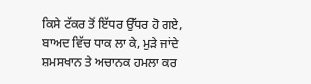ਕਿਸੇ ਟੱਕਰ ਤੋਂ ਇੱਧਰ ਉੱਧਰ ਹੋ ਗਏ, ਬਾਅਦ ਵਿੱਚ ਧਾਕ ਲਾ ਕੇ, ਮੁੜੇ ਜਾਂਦੇ ਸ਼ਮਸਖਾਨ ਤੇ ਅਚਾਨਕ ਹਮਲਾ ਕਰ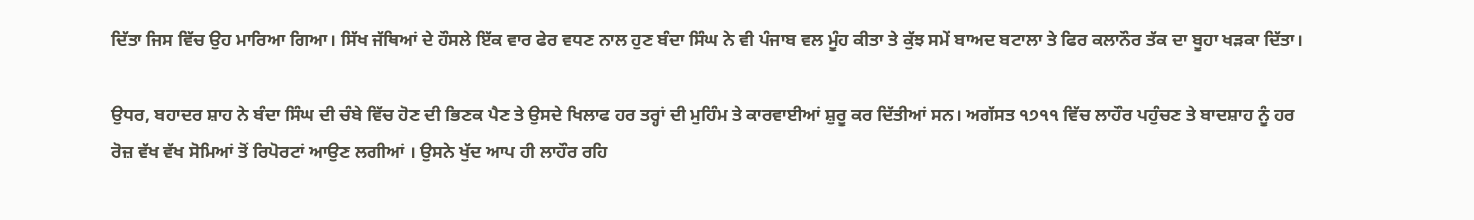ਦਿੱਤਾ ਜਿਸ ਵਿੱਚ ਉਹ ਮਾਰਿਆ ਗਿਆ। ਸਿੱਖ ਜੱਥਿਆਂ ਦੇ ਹੌਸਲੇ ਇੱਕ ਵਾਰ ਫੇਰ ਵਧਣ ਨਾਲ ਹੁਣ ਬੰਦਾ ਸਿੰਘ ਨੇ ਵੀ ਪੰਜਾਬ ਵਲ ਮੂੰਹ ਕੀਤਾ ਤੇ ਕੁੱਝ ਸਮੇਂ ਬਾਅਦ ਬਟਾਲਾ ਤੇ ਫਿਰ ਕਲਾਨੌਰ ਤੱਕ ਦਾ ਬੂਹਾ ਖੜਕਾ ਦਿੱਤਾ।

ਉਧਰ, ਬਹਾਦਰ ਸ਼ਾਹ ਨੇ ਬੰਦਾ ਸਿੰਘ ਦੀ ਚੰਬੇ ਵਿੱਚ ਹੋਣ ਦੀ ਭਿਣਕ ਪੈਣ ਤੇ ਉਸਦੇ ਖਿਲਾਫ ਹਰ ਤਰ੍ਹਾਂ ਦੀ ਮੁਹਿੰਮ ਤੇ ਕਾਰਵਾਈਆਂ ਸ਼ੁਰੂ ਕਰ ਦਿੱਤੀਆਂ ਸਨ। ਅਗੱਸਤ ੧੭੧੧ ਵਿੱਚ ਲਾਹੌਰ ਪਹੁੰਚਣ ਤੇ ਬਾਦਸ਼ਾਹ ਨੂੰ ਹਰ ਰੋਜ਼ ਵੱਖ ਵੱਖ ਸੋਮਿਆਂ ਤੋਂ ਰਿਪੋਰਟਾਂ ਆਉਣ ਲਗੀਆਂ । ਉਸਨੇ ਖੁੱਦ ਆਪ ਹੀ ਲਾਹੌਰ ਰਹਿ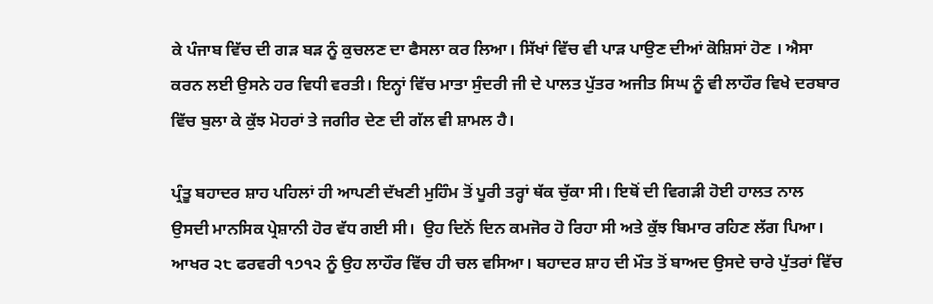ਕੇ ਪੰਜਾਬ ਵਿੱਚ ਦੀ ਗੜ ਬੜ ਨੂੰ ਕੁਚਲਣ ਦਾ ਫੈਸਲਾ ਕਰ ਲਿਆ। ਸਿੱਖਾਂ ਵਿੱਚ ਵੀ ਪਾੜ ਪਾਉਣ ਦੀਆਂ ਕੋਸ਼ਿਸਾਂ ਹੋਣ । ਐਸਾ ਕਰਨ ਲਈ ਉਸਨੇ ਹਰ ਵਿਧੀ ਵਰਤੀ। ਇਨ੍ਹਾਂ ਵਿੱਚ ਮਾਤਾ ਸੁੰਦਰੀ ਜੀ ਦੇ ਪਾਲਤ ਪੁੱਤਰ ਅਜੀਤ ਸਿਘ ਨੂੰ ਵੀ ਲਾਹੌਰ ਵਿਖੇ ਦਰਬਾਰ ਵਿੱਚ ਬੁਲਾ ਕੇ ਕੁੱਝ ਮੋਹਰਾਂ ਤੇ ਜਗੀਰ ਦੇਣ ਦੀ ਗੱਲ ਵੀ ਸ਼ਾਮਲ ਹੈ।

ਪ੍ਰੰਤੂ ਬਹਾਦਰ ਸ਼ਾਹ ਪਹਿਲਾਂ ਹੀ ਆਪਣੀ ਦੱਖਣੀ ਮੁਹਿੰਮ ਤੋਂ ਪੂਰੀ ਤਰ੍ਹਾਂ ਥੱਕ ਚੁੱਕਾ ਸੀ। ਇਥੋਂ ਦੀ ਵਿਗੜੀ ਹੋਈ ਹਾਲਤ ਨਾਲ ਉਸਦੀ ਮਾਨਸਿਕ ਪ੍ਰੇਸ਼ਾਨੀ ਹੋਰ ਵੱਧ ਗਈ ਸੀ।  ਉਹ ਦਿਨੋਂ ਦਿਨ ਕਮਜੋਰ ਹੋ ਰਿਹਾ ਸੀ ਅਤੇ ਕੁੱਝ ਬਿਮਾਰ ਰਹਿਣ ਲੱਗ ਪਿਆ। ਆਖਰ ੨੮ ਫਰਵਰੀ ੧੭੧੨ ਨੂੰ ਉਹ ਲਾਹੌਰ ਵਿੱਚ ਹੀ ਚਲ ਵਸਿਆ। ਬਹਾਦਰ ਸ਼ਾਹ ਦੀ ਮੌਤ ਤੋਂ ਬਾਅਦ ਉਸਦੇ ਚਾਰੇ ਪੁੱਤਰਾਂ ਵਿੱਚ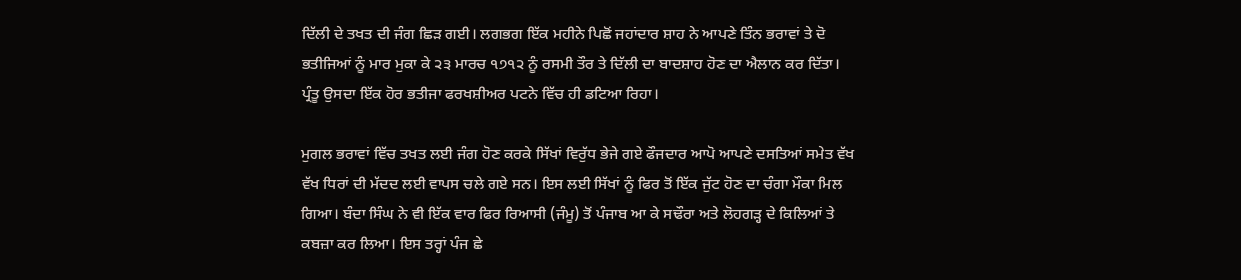ਦਿੱਲੀ ਦੇ ਤਖਤ ਦੀ ਜੰਗ ਛਿੜ ਗਈ। ਲਗਭਗ ਇੱਕ ਮਹੀਨੇ ਪਿਛੋਂ ਜਹਾਂਦਾਰ ਸ਼ਾਹ ਨੇ ਆਪਣੇ ਤਿੰਨ ਭਰਾਵਾਂ ਤੇ ਦੋ ਭਤੀਜਿਆਂ ਨੂੰ ਮਾਰ ਮੁਕਾ ਕੇ ੨੩ ਮਾਰਚ ੧੭੧੨ ਨੂੰ ਰਸਮੀ ਤੌਰ ਤੇ ਦਿੱਲੀ ਦਾ ਬਾਦਸ਼ਾਹ ਹੋਣ ਦਾ ਐਲਾਨ ਕਰ ਦਿੱਤਾ। ਪ੍ਰੰਤੂ ਉਸਦਾ ਇੱਕ ਹੋਰ ਭਤੀਜਾ ਫਰਖਸ਼ੀਅਰ ਪਟਨੇ ਵਿੱਚ ਹੀ ਡਟਿਆ ਰਿਹਾ।

ਮੁਗਲ ਭਰਾਵਾਂ ਵਿੱਚ ਤਖਤ ਲਈ ਜੰਗ ਹੋਣ ਕਰਕੇ ਸਿੱਖਾਂ ਵਿਰੁੱਧ ਭੇਜੇ ਗਏ ਫੌਜਦਾਰ ਆਪੋ ਆਪਣੇ ਦਸਤਿਆਂ ਸਮੇਤ ਵੱਖ ਵੱਖ ਧਿਰਾਂ ਦੀ ਮੱਦਦ ਲਈ ਵਾਪਸ ਚਲੇ ਗਏ ਸਨ। ਇਸ ਲਈ ਸਿੱਖਾਂ ਨੂੰ ਫਿਰ ਤੋਂ ਇੱਕ ਜੁੱਟ ਹੋਣ ਦਾ ਚੰਗਾ ਮੌਕਾ ਮਿਲ ਗਿਆ। ਬੰਦਾ ਸਿੰਘ ਨੇ ਵੀ ਇੱਕ ਵਾਰ ਫਿਰ ਰਿਆਸੀ (ਜੰਮੂ) ਤੋਂ ਪੰਜਾਬ ਆ ਕੇ ਸਢੌਰਾ ਅਤੇ ਲੋਹਗੜ੍ਹ ਦੇ ਕਿਲਿਆਂ ਤੇ ਕਬਜ਼ਾ ਕਰ ਲਿਆ। ਇਸ ਤਰ੍ਹਾਂ ਪੰਜ ਛੇ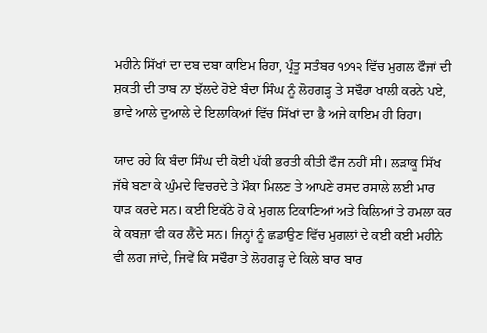ਮਹੀਨੇ ਸਿੱਖਾਂ ਦਾ ਦਬ ਦਬਾ ਕਾਇਮ ਰਿਹਾ, ਪ੍ਰੰਤੂ ਸਤੰਬਰ ੧੭੧੨ ਵਿੱਚ ਮੁਗਲ ਫੌਜਾਂ ਦੀ ਸ਼ਕਤੀ ਦੀ ਤਾਬ ਨਾ ਝੱਲਦੇ ਹੋਏ ਬੰਦਾ ਸਿੰਘ ਨੂੰ ਲੋਹਗੜ੍ਹ ਤੇ ਸਢੌਰਾ ਖਾਲੀ ਕਰਨੇ ਪਏ, ਭਾਵੇ ਆਲੇ ਦੁਆਲੇ ਦੇ ਇਲਾਕਿਆਂ ਵਿੱਚ ਸਿੱਖਾਂ ਦਾ ਭੈ ਅਜੇ ਕਾਇਮ ਹੀ ਰਿਹਾ।

ਯਾਦ ਰਹੇ ਕਿ ਬੰਦਾ ਸਿੰਘ ਦੀ ਕੋਈ ਪੱਕੀ ਭਰਤੀ ਕੀਤੀ ਫੌਜ ਨਹੀਂ ਸੀ। ਲੜਾਕੂ ਸਿੱਖ ਜੱਥੇ ਬਣਾ ਕੇ ਘੁੰਮਦੇ ਵਿਚਰਦੇ ਤੇ ਮੌਕਾ ਮਿਲਣ ਤੇ ਆਪਣੇ ਰਸਦ ਰਸਾਲੇ ਲਈ ਮਾਰ ਧਾੜ ਕਰਦੇ ਸਨ। ਕਈ ਇਕੱਠੇ ਹੋ ਕੇ ਮੁਗਲ ਟਿਕਾਣਿਆਂ ਅਤੇ ਕਿਲਿਆਂ ਤੇ ਹਮਲਾ ਕਰ ਕੇ ਕਬਜ਼ਾ ਵੀ ਕਰ ਲੈਂਦੇ ਸਨ। ਜਿਨ੍ਹਾਂ ਨੂੰ ਛਡਾਉਣ ਵਿੱਚ ਮੁਗਲਾਂ ਦੇ ਕਈ ਕਈ ਮਹੀਨੇ ਵੀ ਲਗ ਜਾਂਦੇ, ਜਿਵੇਂ ਕਿ ਸਢੌਰਾ ਤੇ ਲੋਹਗੜ੍ਹ ਦੇ ਕਿਲੇ ਬਾਰ ਬਾਰ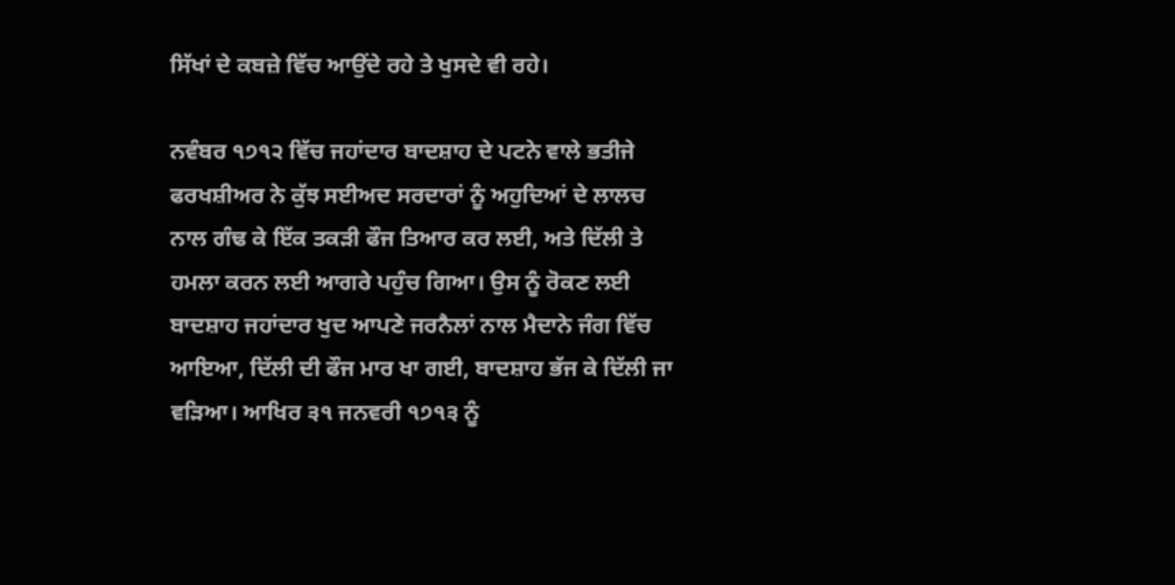ਸਿੱਖਾਂ ਦੇ ਕਬਜ਼ੇ ਵਿੱਚ ਆਉਂਦੇ ਰਹੇ ਤੇ ਖੁਸਦੇ ਵੀ ਰਹੇ।

ਨਵੰਬਰ ੧੭੧੨ ਵਿੱਚ ਜਹਾਂਦਾਰ ਬਾਦਸ਼ਾਹ ਦੇ ਪਟਨੇ ਵਾਲੇ ਭਤੀਜੇ ਫਰਖਸ਼ੀਅਰ ਨੇ ਕੁੱਝ ਸਈਅਦ ਸਰਦਾਰਾਂ ਨੂੰ ਅਹੁਦਿਆਂ ਦੇ ਲਾਲਚ ਨਾਲ ਗੰਢ ਕੇ ਇੱਕ ਤਕੜੀ ਫੌਜ ਤਿਆਰ ਕਰ ਲਈ, ਅਤੇ ਦਿੱਲੀ ਤੇ ਹਮਲਾ ਕਰਨ ਲਈ ਆਗਰੇ ਪਹੁੰਚ ਗਿਆ। ਉਸ ਨੂੰ ਰੋਕਣ ਲਈ ਬਾਦਸ਼ਾਹ ਜਹਾਂਦਾਰ ਖੁਦ ਆਪਣੇ ਜਰਨੈਲਾਂ ਨਾਲ ਮੈਦਾਨੇ ਜੰਗ ਵਿੱਚ ਆਇਆ, ਦਿੱਲੀ ਦੀ ਫੌਜ ਮਾਰ ਖਾ ਗਈ, ਬਾਦਸ਼ਾਹ ਭੱਜ ਕੇ ਦਿੱਲੀ ਜਾ ਵੜਿਆ। ਆਖਿਰ ੩੧ ਜਨਵਰੀ ੧੭੧੩ ਨੂੰ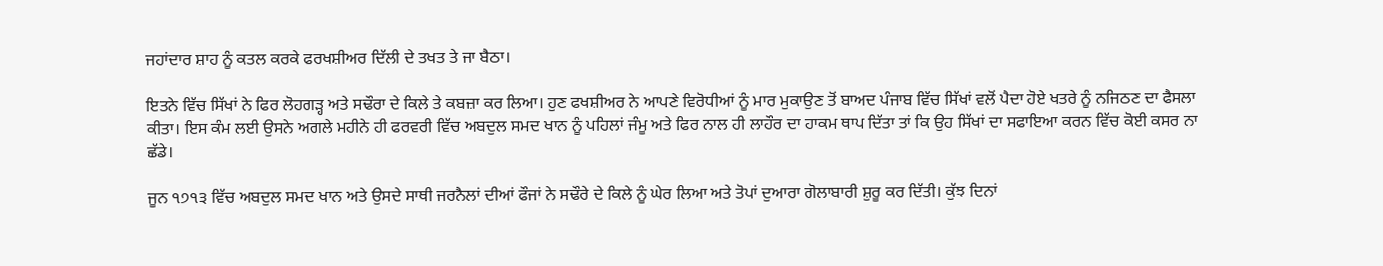ਜਹਾਂਦਾਰ ਸ਼ਾਹ ਨੂੰ ਕਤਲ ਕਰਕੇ ਫਰਖਸ਼ੀਅਰ ਦਿੱਲੀ ਦੇ ਤਖਤ ਤੇ ਜਾ ਬੈਠਾ।

ਇਤਨੇ ਵਿੱਚ ਸਿੱਖਾਂ ਨੇ ਫਿਰ ਲੋਹਗੜ੍ਹ ਅਤੇ ਸਢੌਰਾ ਦੇ ਕਿਲੇ ਤੇ ਕਬਜ਼ਾ ਕਰ ਲਿਆ। ਹੁਣ ਫਖਸ਼ੀਅਰ ਨੇ ਆਪਣੇ ਵਿਰੋਧੀਆਂ ਨੂੰ ਮਾਰ ਮੁਕਾਉਣ ਤੋਂ ਬਾਅਦ ਪੰਜਾਬ ਵਿੱਚ ਸਿੱਖਾਂ ਵਲੋਂ ਪੈਦਾ ਹੋਏ ਖਤਰੇ ਨੂੰ ਨਜਿਠਣ ਦਾ ਫੈਸਲਾ ਕੀਤਾ। ਇਸ ਕੰਮ ਲਈ ਉਸਨੇ ਅਗਲੇ ਮਹੀਨੇ ਹੀ ਫਰਵਰੀ ਵਿੱਚ ਅਬਦੁਲ ਸਮਦ ਖਾਨ ਨੂੰ ਪਹਿਲਾਂ ਜੰਮੂ ਅਤੇ ਫਿਰ ਨਾਲ ਹੀ ਲਾਹੌਰ ਦਾ ਹਾਕਮ ਥਾਪ ਦਿੱਤਾ ਤਾਂ ਕਿ ਉਹ ਸਿੱਖਾਂ ਦਾ ਸਫਾਇਆ ਕਰਨ ਵਿੱਚ ਕੋਈ ਕਸਰ ਨਾ ਛੱਡੇ।

ਜੂਨ ੧੭੧੩ ਵਿੱਚ ਅਬਦੁਲ ਸਮਦ ਖਾਨ ਅਤੇ ਉਸਦੇ ਸਾਥੀ ਜਰਨੈਲਾਂ ਦੀਆਂ ਫੌਜਾਂ ਨੇ ਸਢੌਰੇ ਦੇ ਕਿਲੇ ਨੂੰ ਘੇਰ ਲਿਆ ਅਤੇ ਤੋਪਾਂ ਦੁਆਰਾ ਗੋਲਾਬਾਰੀ ਸ਼ੁਰੂ ਕਰ ਦਿੱਤੀ। ਕੁੱਝ ਦਿਨਾਂ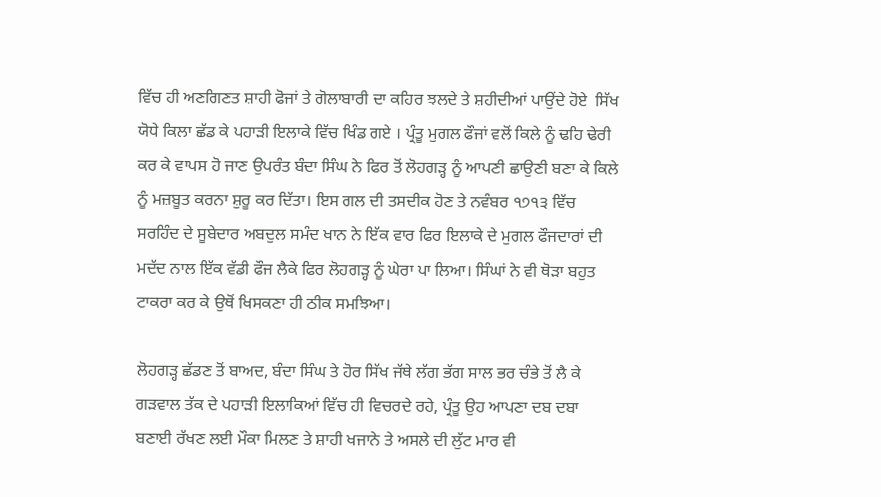ਵਿੱਚ ਹੀ ਅਣਗਿਣਤ ਸ਼ਾਹੀ ਫੋਜਾਂ ਤੇ ਗੋਲਾਬਾਰੀ ਦਾ ਕਹਿਰ ਝਲਦੇ ਤੇ ਸ਼ਹੀਦੀਆਂ ਪਾਉਂਦੇ ਹੋਏ  ਸਿੱਖ ਯੋਧੇ ਕਿਲਾ ਛੱਡ ਕੇ ਪਹਾੜੀ ਇਲਾਕੇ ਵਿੱਚ ਖਿੰਡ ਗਏ । ਪ੍ਰੰਤੂ ਮੁਗਲ ਫੌਜਾਂ ਵਲੋਂ ਕਿਲੇ ਨੂੰ ਢਹਿ ਢੇਰੀ ਕਰ ਕੇ ਵਾਪਸ ਹੋ ਜਾਣ ਉਪਰੰਤ ਬੰਦਾ ਸਿੰਘ ਨੇ ਫਿਰ ਤੋਂ ਲੋਹਗੜ੍ਹ ਨੂੰ ਆਪਣੀ ਛਾਉਣੀ ਬਣਾ ਕੇ ਕਿਲੇ ਨੂੰ ਮਜ਼ਬੂਤ ਕਰਨਾ ਸ਼ੁਰੂ ਕਰ ਦਿੱਤਾ। ਇਸ ਗਲ ਦੀ ਤਸਦੀਕ ਹੋਣ ਤੇ ਨਵੰਬਰ ੧੭੧੩ ਵਿੱਚ ਸਰਹਿੰਦ ਦੇ ਸੂਬੇਦਾਰ ਅਬਦੁਲ ਸਮੰਦ ਖਾਨ ਨੇ ਇੱਕ ਵਾਰ ਫਿਰ ਇਲਾਕੇ ਦੇ ਮੁਗਲ ਫੌਜਦਾਰਾਂ ਦੀ ਮਦੱਦ ਨਾਲ ਇੱਕ ਵੱਡੀ ਫੌਜ ਲੈਕੇ ਫਿਰ ਲੋਹਗੜ੍ਹ ਨੂੰ ਘੇਰਾ ਪਾ ਲਿਆ। ਸਿੰਘਾਂ ਨੇ ਵੀ ਥੋੜਾ ਬਹੁਤ ਟਾਕਰਾ ਕਰ ਕੇ ਉਥੋਂ ਖਿਸਕਣਾ ਹੀ ਠੀਕ ਸਮਝਿਆ।

ਲੋਹਗੜ੍ਹ ਛੱਡਣ ਤੋਂ ਬਾਅਦ, ਬੰਦਾ ਸਿੰਘ ਤੇ ਹੋਰ ਸਿੱਖ ਜੱਥੇ ਲੱਗ ਭੱਗ ਸਾਲ ਭਰ ਚੰਭੇ ਤੋਂ ਲੈ ਕੇ ਗੜਵਾਲ ਤੱਕ ਦੇ ਪਹਾੜੀ ਇਲਾਕਿਆਂ ਵਿੱਚ ਹੀ ਵਿਚਰਦੇ ਰਹੇ, ਪ੍ਰੰਤੂ ਉਹ ਆਪਣਾ ਦਬ ਦਬਾ ਬਣਾਈ ਰੱਖਣ ਲਈ ਮੌਕਾ ਮਿਲਣ ਤੇ ਸ਼ਾਹੀ ਖਜਾਨੇ ਤੇ ਅਸਲੇ ਦੀ ਲੁੱਟ ਮਾਰ ਵੀ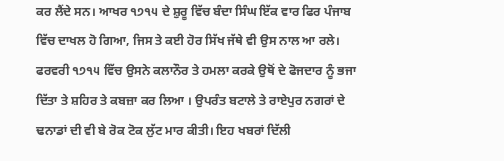ਕਰ ਲੈਂਦੇ ਸਨ। ਆਖਰ ੧੭੧੫ ਦੇ ਸ਼ੁਰੂ ਵਿੱਚ ਬੰਦਾ ਸਿੰਘ ਇੱਕ ਵਾਰ ਫਿਰ ਪੰਜਾਬ ਵਿੱਚ ਦਾਖਲ ਹੋ ਗਿਆ, ਜਿਸ ਤੇ ਕਈ ਹੋਰ ਸਿੱਖ ਜੱਥੇ ਵੀ ਉਸ ਨਾਲ ਆ ਰਲੇ। ਫਰਵਰੀ ੧੭੧੫ ਵਿੱਚ ਉਸਨੇ ਕਲਾਨੌਰ ਤੇ ਹਮਲਾ ਕਰਕੇ ਉਥੋਂ ਦੇ ਫੋਜਦਾਰ ਨੂੰ ਭਜਾ ਦਿੱਤਾ ਤੇ ਸ਼ਹਿਰ ਤੇ ਕਬਜ਼ਾ ਕਰ ਲਿਆ । ਉਪਰੰਤ ਬਟਾਲੇ ਤੇ ਰਾਏਪੁਰ ਨਗਰਾਂ ਦੇ ਢਨਾਡਾਂ ਦੀ ਵੀ ਬੇ ਰੋਕ ਟੋਕ ਲੁੱਟ ਮਾਰ ਕੀਤੀ। ਇਹ ਖਬਰਾਂ ਦਿੱਲੀ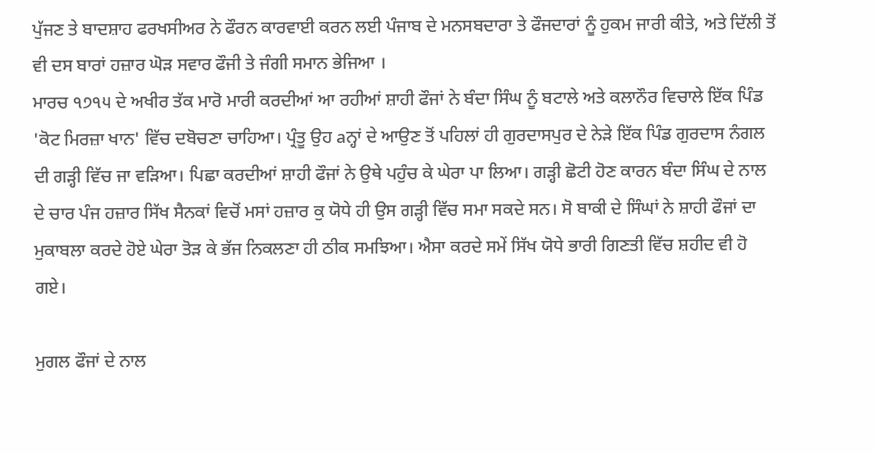ਪੁੱਜਣ ਤੇ ਬਾਦਸ਼ਾਹ ਫਰਖਸੀਅਰ ਨੇ ਫੌਰਨ ਕਾਰਵਾਈ ਕਰਨ ਲਈ ਪੰਜਾਬ ਦੇ ਮਨਸਬਦਾਰਾ ਤੇ ਫੌਜਦਾਰਾਂ ਨੂੰ ਹੁਕਮ ਜਾਰੀ ਕੀਤੇ, ਅਤੇ ਦਿੱਲੀ ਤੋਂ ਵੀ ਦਸ ਬਾਰਾਂ ਹਜ਼ਾਰ ਘੋੜ ਸਵਾਰ ਫੌਜੀ ਤੇ ਜੰਗੀ ਸਮਾਨ ਭੇਜਿਆ ।
ਮਾਰਚ ੧੭੧੫ ਦੇ ਅਖੀਰ ਤੱਕ ਮਾਰੋ ਮਾਰੀ ਕਰਦੀਆਂ ਆ ਰਹੀਆਂ ਸ਼ਾਹੀ ਫੌਜਾਂ ਨੇ ਬੰਦਾ ਸਿੰਘ ਨੂੰ ਬਟਾਲੇ ਅਤੇ ਕਲਾਨੌਰ ਵਿਚਾਲੇ ਇੱਕ ਪਿੰਡ 'ਕੋਟ ਮਿਰਜ਼ਾ ਖਾਨ' ਵਿੱਚ ਦਬੋਚਣਾ ਚਾਹਿਆ। ਪ੍ਰੰਤੂ ਉਹ aਨ੍ਹਾਂ ਦੇ ਆਉਣ ਤੋਂ ਪਹਿਲਾਂ ਹੀ ਗੁਰਦਾਸਪੁਰ ਦੇ ਨੇੜੇ ਇੱਕ ਪਿੰਡ ਗੁਰਦਾਸ ਨੰਗਲ ਦੀ ਗੜ੍ਹੀ ਵਿੱਚ ਜਾ ਵੜਿਆ। ਪਿਛਾ ਕਰਦੀਆਂ ਸ਼ਾਹੀ ਫੌਜਾਂ ਨੇ ਉਥੇ ਪਹੁੰਚ ਕੇ ਘੇਰਾ ਪਾ ਲਿਆ। ਗੜ੍ਹੀ ਛੋਟੀ ਹੋਣ ਕਾਰਨ ਬੰਦਾ ਸਿੰਘ ਦੇ ਨਾਲ ਦੇ ਚਾਰ ਪੰਜ ਹਜ਼ਾਰ ਸਿੱਖ ਸੈਨਕਾਂ ਵਿਚੋਂ ਮਸਾਂ ਹਜ਼ਾਰ ਕੁ ਯੋਧੇ ਹੀ ਉਸ ਗੜ੍ਹੀ ਵਿੱਚ ਸਮਾ ਸਕਦੇ ਸਨ। ਸੋ ਬਾਕੀ ਦੇ ਸਿੰਘਾਂ ਨੇ ਸ਼ਾਹੀ ਫੌਜਾਂ ਦਾ ਮੁਕਾਬਲਾ ਕਰਦੇ ਹੋਏ ਘੇਰਾ ਤੋੜ ਕੇ ਭੱਜ ਨਿਕਲਣਾ ਹੀ ਠੀਕ ਸਮਝਿਆ। ਐਸਾ ਕਰਦੇ ਸਮੇਂ ਸਿੱਖ ਯੋਧੇ ਭਾਰੀ ਗਿਣਤੀ ਵਿੱਚ ਸ਼ਹੀਦ ਵੀ ਹੋ ਗਏ।

ਮੁਗਲ ਫੌਜਾਂ ਦੇ ਨਾਲ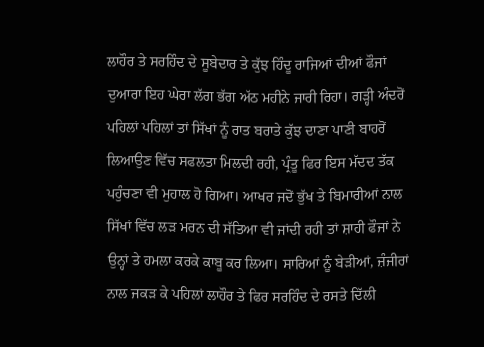ਲਾਹੌਰ ਤੇ ਸਰਹਿੰਦ ਦੇ ਸੂਬੇਦਾਰ ਤੇ ਕੁੱਝ ਹਿੰਦੂ ਰਾਜਿਆਂ ਦੀਆਂ ਫੌਜਾਂ ਦੁਆਰਾ ਇਹ ਘੇਰਾ ਲੱਗ ਭੱਗ ਅੱਠ ਮਹੀਨੇ ਜਾਰੀ ਰਿਹਾ। ਗੜ੍ਹੀ ਅੰਦਰੋਂ ਪਹਿਲਾਂ ਪਹਿਲਾਂ ਤਾਂ ਸਿੱਖਾਂ ਨੂੰ ਰਾਤ ਬਰਾਤੇ ਕੁੱਝ ਦਾਣਾ ਪਾਣੀ ਬਾਹਰੋਂ ਲਿਆਉਣ ਵਿੱਚ ਸਫਲਤਾ ਮਿਲਦੀ ਰਹੀ, ਪ੍ਰੰਤੂ ਫਿਰ ਇਸ ਮੱਦਦ ਤੱਕ ਪਹੁੰਚਣਾ ਵੀ ਮੁਹਾਲ ਹੋ ਗਿਆ। ਆਖਰ ਜਦੋਂ ਭੁੱਖ ਤੇ ਬਿਮਾਰੀਆਂ ਨਾਲ ਸਿੱਖਾਂ ਵਿੱਚ ਲੜ ਮਰਨ ਦੀ ਸੱਤਿਆ ਵੀ ਜਾਂਦੀ ਰਹੀ ਤਾਂ ਸ਼ਾਹੀ ਫੌਜਾਂ ਨੇ ਉਨ੍ਹਾਂ ਤੇ ਹਮਲਾ ਕਰਕੇ ਕਾਬੂ ਕਰ ਲਿਆ। ਸਾਰਿਆਂ ਨੂੰ ਬੇੜੀਆਂ, ਜ਼ੰਜੀਰਾਂ ਨਾਲ ਜਕੜ ਕੇ ਪਹਿਲਾਂ ਲਾਹੌਰ ਤੇ ਫਿਰ ਸਰਹਿੰਦ ਦੇ ਰਸਤੇ ਦਿੱਲੀ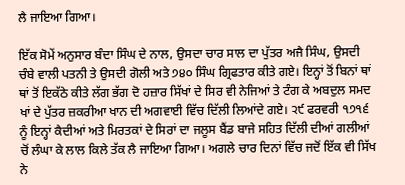ਲੈ ਜਾਇਆ ਗਿਆ।

ਇੱਕ ਸੋਮੇਂ ਅਨੁਸਾਰ ਬੰਦਾ ਸਿੰਘ ਦੇ ਨਾਲ, ਉਸਦਾ ਚਾਰ ਸਾਲ ਦਾ ਪੁੱਤਰ ਅਜੈ ਸਿੰਘ, ਉਸਦੀ ਚੰਬੇ ਵਾਲੀ ਪਤਨੀ ਤੇ ਉਸਦੀ ਗੋਲੀ ਅਤੇ ੭੪੦ ਸਿੰਘ ਗ੍ਰਿਫਤਾਰ ਕੀਤੇ ਗਏ। ਇਨ੍ਹਾਂ ਤੋਂ ਬਿਨਾਂ ਥਾਂ ਥਾਂ ਤੋਂ ਇਕੱਠੇ ਕੀਤੇ ਲੱਗ ਭੱਗ ਦੋ ਹਜ਼ਾਰ ਸਿੱਖਾਂ ਦੇ ਸਿਰ ਵੀ ਨੇਜਿਆਂ ਤੇ ਟੰਗ ਕੇ ਅਬਦੁਲ ਸਮਦ ਖਾਂ ਦੇ ਪੁੱਤਰ ਜ਼ਕਰੀਆ ਖਾਨ ਦੀ ਅਗਵਾਈ ਵਿੱਚ ਦਿੱਲੀ ਲਿਆਂਦੇ ਗਏ। ੨੯ ਫਰਵਰੀ ੧੭੧੬ ਨੂੰ ਇਨ੍ਹਾਂ ਕੈਦੀਆਂ ਅਤੇ ਮਿਰਤਕਾਂ ਦੇ ਸਿਰਾਂ ਦਾ ਜਲੂਸ ਬੈਂਡ ਬਾਜੇ ਸਹਿਤ ਦਿੱਲੀ ਦੀਆਂ ਗਲੀਆਂ ਚੋਂ ਲੰਘਾ ਕੇ ਲਾਲ ਕਿਲੇ ਤੱਕ ਲੈ ਜਾਇਆ ਗਿਆ। ਅਗਲੇ ਚਾਰ ਦਿਨਾਂ ਵਿੱਚ ਜਦੋਂ ਇੱਕ ਵੀ ਸਿੱਖ ਨੇ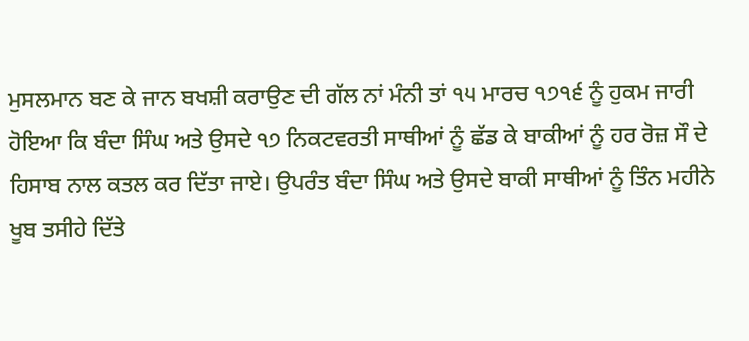ਮੁਸਲਮਾਨ ਬਣ ਕੇ ਜਾਨ ਬਖਸ਼ੀ ਕਰਾਉਣ ਦੀ ਗੱਲ ਨਾਂ ਮੰਨੀ ਤਾਂ ੧੫ ਮਾਰਚ ੧੭੧੬ ਨੂੰ ਹੁਕਮ ਜਾਰੀ ਹੋਇਆ ਕਿ ਬੰਦਾ ਸਿੰਘ ਅਤੇ ਉਸਦੇ ੧੭ ਨਿਕਟਵਰਤੀ ਸਾਥੀਆਂ ਨੂੰ ਛੱਡ ਕੇ ਬਾਕੀਆਂ ਨੂੰ ਹਰ ਰੋਜ਼ ਸੌ ਦੇ ਹਿਸਾਬ ਨਾਲ ਕਤਲ ਕਰ ਦਿੱਤਾ ਜਾਏ। ਉਪਰੰਤ ਬੰਦਾ ਸਿੰਘ ਅਤੇ ਉਸਦੇ ਬਾਕੀ ਸਾਥੀਆਂ ਨੂੰ ਤਿੰਨ ਮਹੀਨੇ ਖੂਬ ਤਸੀਹੇ ਦਿੱਤੇ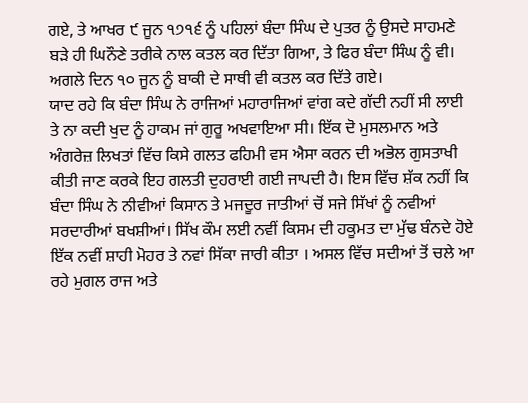ਗਏ, ਤੇ ਆਖਰ ੯ ਜੂਨ ੧੭੧੬ ਨੂੰ ਪਹਿਲਾਂ ਬੰਦਾ ਸਿੰਘ ਦੇ ਪੁਤਰ ਨੂੰ ਉਸਦੇ ਸਾਹਮਣੇ ਬੜੇ ਹੀ ਘਿਨੌਣੇ ਤਰੀਕੇ ਨਾਲ ਕਤਲ ਕਰ ਦਿੱਤਾ ਗਿਆ, ਤੇ ਫਿਰ ਬੰਦਾ ਸਿੰਘ ਨੂੰ ਵੀ। ਅਗਲੇ ਦਿਨ ੧੦ ਜੂਨ ਨੂੰ ਬਾਕੀ ਦੇ ਸਾਥੀ ਵੀ ਕਤਲ ਕਰ ਦਿੱਤੇ ਗਏ।
ਯਾਦ ਰਹੇ ਕਿ ਬੰਦਾ ਸਿੰਘ ਨੇ ਰਾਜਿਆਂ ਮਹਾਰਾਜਿਆਂ ਵਾਂਗ ਕਦੇ ਗੱਦੀ ਨਹੀਂ ਸੀ ਲਾਈ ਤੇ ਨਾ ਕਦੀ ਖੁਦ ਨੂੰ ਹਾਕਮ ਜਾਂ ਗੁਰੂ ਅਖਵਾਇਆ ਸੀ। ਇੱਕ ਦੋ ਮੁਸਲਮਾਨ ਅਤੇ ਅੰਗਰੇਜ਼ ਲਿਖਤਾਂ ਵਿੱਚ ਕਿਸੇ ਗਲਤ ਫਹਿਮੀ ਵਸ ਐਸਾ ਕਰਨ ਦੀ ਅਭੋਲ ਗੁਸਤਾਖੀ ਕੀਤੀ ਜਾਣ ਕਰਕੇ ਇਹ ਗਲਤੀ ਦੁਹਰਾਈ ਗਈ ਜਾਪਦੀ ਹੈ। ਇਸ ਵਿੱਚ ਸ਼ੱਕ ਨਹੀਂ ਕਿ ਬੰਦਾ ਸਿੰਘ ਨੇ ਨੀਵੀਆਂ ਕਿਸਾਨ ਤੇ ਮਜਦੂਰ ਜਾਤੀਆਂ ਚੋਂ ਸਜੇ ਸਿੱਖਾਂ ਨੂੰ ਨਵੀਆਂ ਸਰਦਾਰੀਆਂ ਬਖਸ਼ੀਆਂ। ਸਿੱਖ ਕੌਮ ਲਈ ਨਵੀਂ ਕਿਸਮ ਦੀ ਹਕੂਮਤ ਦਾ ਮੁੱਢ ਬੰਨਦੇ ਹੋਏ ਇੱਕ ਨਵੀਂ ਸ਼ਾਹੀ ਮੋਹਰ ਤੇ ਨਵਾਂ ਸਿੱਕਾ ਜਾਰੀ ਕੀਤਾ । ਅਸਲ ਵਿੱਚ ਸਦੀਆਂ ਤੋਂ ਚਲੇ ਆ ਰਹੇ ਮੁਗਲ ਰਾਜ ਅਤੇ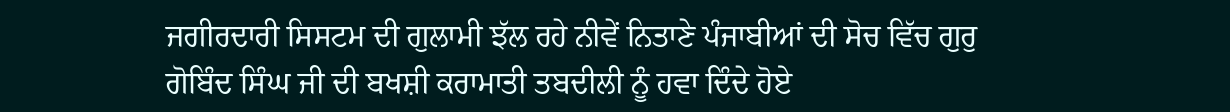ਜਗੀਰਦਾਰੀ ਸਿਸਟਮ ਦੀ ਗੁਲਾਮੀ ਝੱਲ ਰਹੇ ਨੀਵੇਂ ਨਿਤਾਣੇ ਪੰਜਾਬੀਆਂ ਦੀ ਸੋਚ ਵਿੱਚ ਗੁਰੁ ਗੋਬਿੰਦ ਸਿੰਘ ਜੀ ਦੀ ਬਖਸ਼ੀ ਕਰਾਮਾਤੀ ਤਬਦੀਲੀ ਨੂੰ ਹਵਾ ਦਿੰਦੇ ਹੋਏ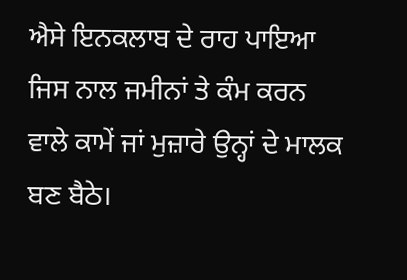ਐਸੇ ਇਨਕਲਾਬ ਦੇ ਰਾਹ ਪਾਇਆ ਜਿਸ ਨਾਲ ਜਮੀਨਾਂ ਤੇ ਕੰਮ ਕਰਨ ਵਾਲੇ ਕਾਮੇਂ ਜਾਂ ਮੁਜ਼ਾਰੇ ਉਨ੍ਹਾਂ ਦੇ ਮਾਲਕ ਬਣ ਬੈਠੇ।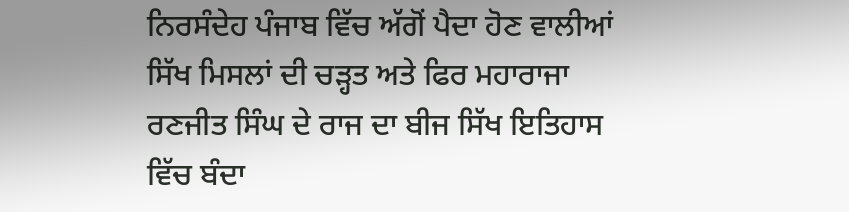ਨਿਰਸੰਦੇਹ ਪੰਜਾਬ ਵਿੱਚ ਅੱਗੋਂ ਪੈਦਾ ਹੋਣ ਵਾਲੀਆਂ ਸਿੱਖ ਮਿਸਲਾਂ ਦੀ ਚੜ੍ਹਤ ਅਤੇ ਫਿਰ ਮਹਾਰਾਜਾ ਰਣਜੀਤ ਸਿੰਘ ਦੇ ਰਾਜ ਦਾ ਬੀਜ ਸਿੱਖ ਇਤਿਹਾਸ ਵਿੱਚ ਬੰਦਾ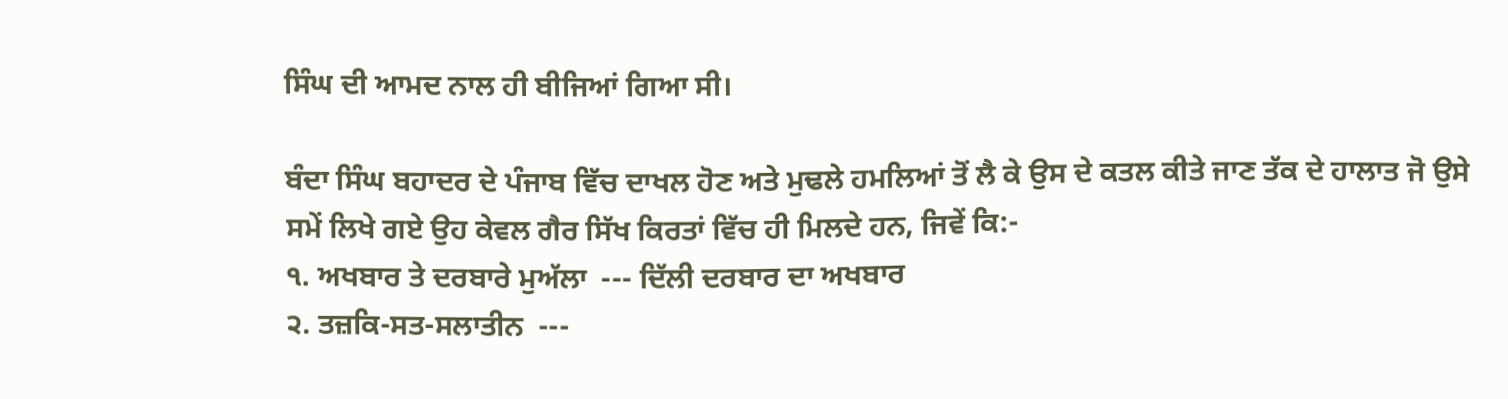ਸਿੰਘ ਦੀ ਆਮਦ ਨਾਲ ਹੀ ਬੀਜਿਆਂ ਗਿਆ ਸੀ।

ਬੰਦਾ ਸਿੰਘ ਬਹਾਦਰ ਦੇ ਪੰਜਾਬ ਵਿੱਚ ਦਾਖਲ ਹੋਣ ਅਤੇ ਮੁਢਲੇ ਹਮਲਿਆਂ ਤੋਂ ਲੈ ਕੇ ਉਸ ਦੇ ਕਤਲ ਕੀਤੇ ਜਾਣ ਤੱਕ ਦੇ ਹਾਲਾਤ ਜੋ ਉਸੇ ਸਮੇਂ ਲਿਖੇ ਗਏ ਉਹ ਕੇਵਲ ਗੈਰ ਸਿੱਖ ਕਿਰਤਾਂ ਵਿੱਚ ਹੀ ਮਿਲਦੇ ਹਨ, ਜਿਵੇਂ ਕਿ:-
੧. ਅਖਬਾਰ ਤੇ ਦਰਬਾਰੇ ਮੁਅੱਲਾ  --- ਦਿੱਲੀ ਦਰਬਾਰ ਦਾ ਅਖਬਾਰ
੨. ਤਜ਼ਕਿ-ਸਤ-ਸਲਾਤੀਨ  ---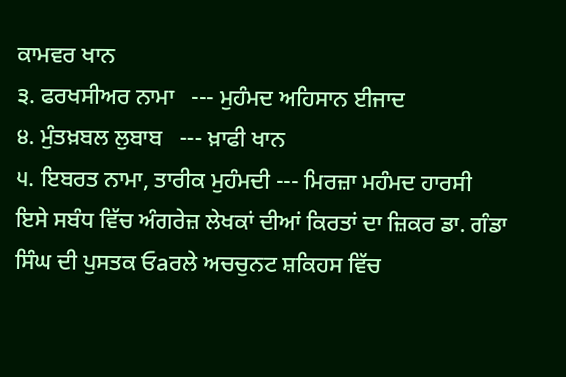ਕਾਮਵਰ ਖਾਨ
੩. ਫਰਖਸੀਅਰ ਨਾਮਾ   --- ਮੁਹੰਮਦ ਅਹਿਸਾਨ ਈਜਾਦ
੪. ਮੁੰਤਖ਼ਬਲ ਲੁਬਾਬ   --- ਖ਼ਾਫੀ ਖਾਨ
੫. ਇਬਰਤ ਨਾਮਾ, ਤਾਰੀਕ ਮੁਹੰਮਦੀ --- ਮਿਰਜ਼ਾ ਮਹੰਮਦ ਹਾਰਸੀ
ਇਸੇ ਸਬੰਧ ਵਿੱਚ ਅੰਗਰੇਜ਼ ਲੇਖਕਾਂ ਦੀਆਂ ਕਿਰਤਾਂ ਦਾ ਜ਼ਿਕਰ ਡਾ. ਗੰਡਾ ਸਿੰਘ ਦੀ ਪੁਸਤਕ ਓaਰਲੇ ਅਚਚੁਨਟ ਸ਼ਕਿਹਸ ਵਿੱਚ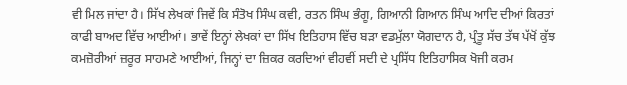ਵੀ ਮਿਲ ਜਾਂਦਾ ਹੈ। ਸਿੱਖ ਲੇਖਕਾਂ ਜਿਵੇਂ ਕਿ ਸੰਤੋਖ ਸਿੰਘ ਕਵੀ, ਰਤਨ ਸਿੰਘ ਭੰਗੂ, ਗਿਆਨੀ ਗਿਆਨ ਸਿੰਘ ਆਦਿ ਦੀਆਂ ਕਿਰਤਾਂ ਕਾਫੀ ਬਾਅਦ ਵਿੱਚ ਆਈਆਂ। ਭਾਵੇਂ ਇਨ੍ਹਾਂ ਲੇਖਕਾਂ ਦਾ ਸਿੱਖ ਇਤਿਹਾਸ ਵਿੱਚ ਬੜਾ ਵਡਮੁੱਲਾ ਯੋਗਦਾਨ ਹੈ, ਪ੍ਰੰਤੂ ਸੱਚ ਤੱਥ ਪੱਖੋਂ ਕੁੱਝ ਕਮਜ਼ੋਰੀਆਂ ਜ਼ਰੂਰ ਸਾਹਮਣੇ ਆਈਆਂ, ਜਿਨ੍ਹਾਂ ਦਾ ਜ਼ਿਕਰ ਕਰਦਿਆਂ ਵੀਹਵੀਂ ਸਦੀ ਦੇ ਪ੍ਰਸਿੱਧ ਇਤਿਹਾਸਿਕ ਖੋਜੀ ਕਰਮ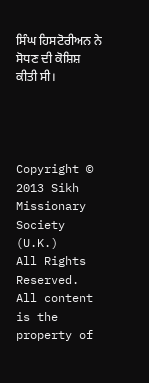ਸਿੰਘ ਹਿਸਟੋਰੀਅਨ ਨੇ ਸੋਧਣ ਦੀ ਕੋਸ਼ਿਸ਼ ਕੀਤੀ ਸੀ।




Copyright © 2013 Sikh Missionary Society (U.K.)
All Rights Reserved.
All content is the property of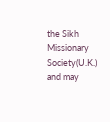the Sikh Missionary Society(U.K.) and may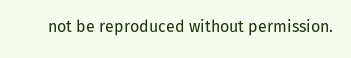not be reproduced without permission.